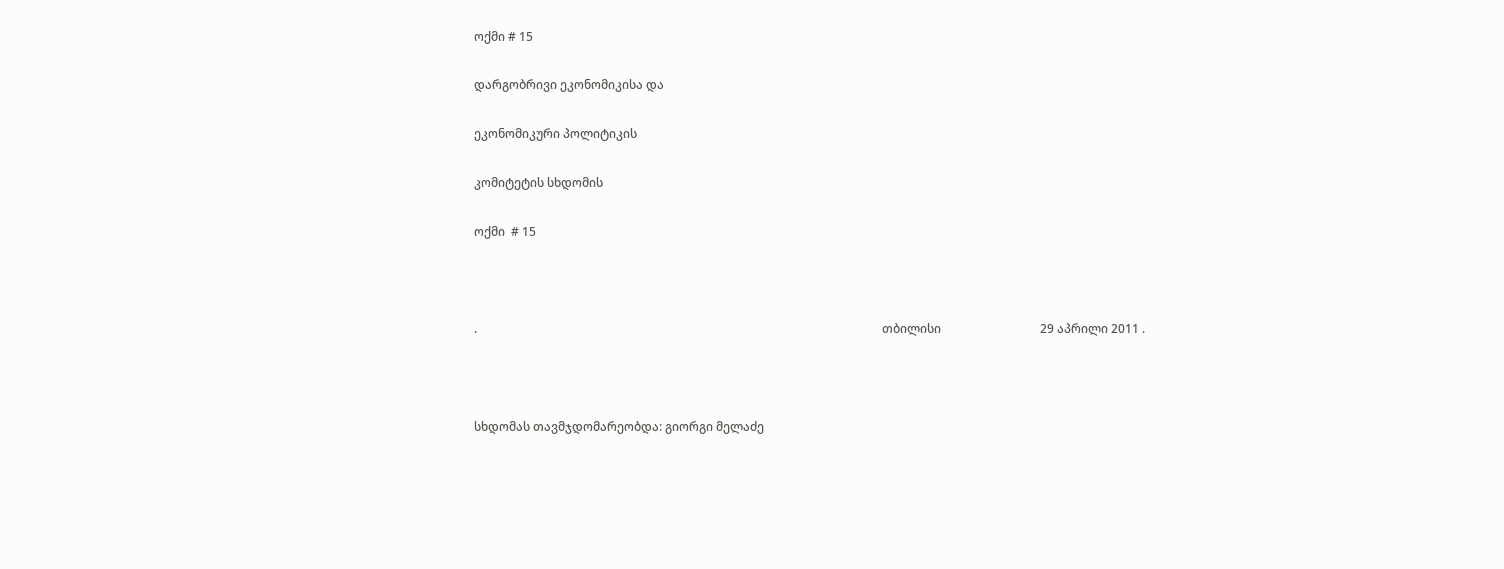ოქმი # 15

დარგობრივი ეკონომიკისა და

ეკონომიკური პოლიტიკის

კომიტეტის სხდომის

ოქმი  # 15



.                                                                                                                                       თბილისი                                 29 აპრილი 2011 .



სხდომას თავმჯდომარეობდა: გიორგი მელაძე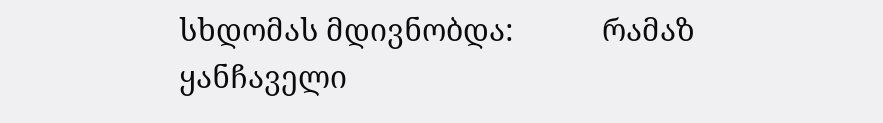სხდომას მდივნობდა:           რამაზ ყანჩაველი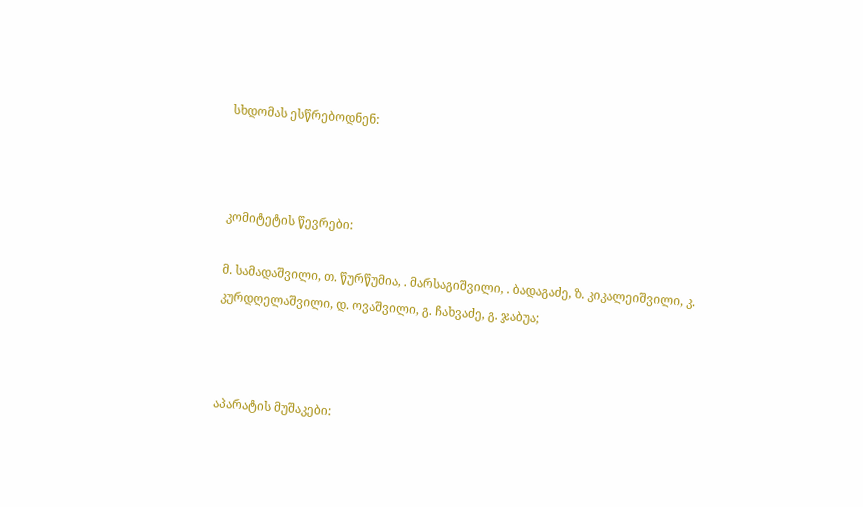სხდომას ესწრებოდნენ:



კომიტეტის წევრები:

მ. სამადაშვილი, თ. წურწუმია, . მარსაგიშვილი, . ბადაგაძე, ზ. კიკალეიშვილი, კ. კურდღელაშვილი, დ. ოვაშვილი, გ. ჩახვაძე, გ. ჯაბუა;



აპარატის მუშაკები: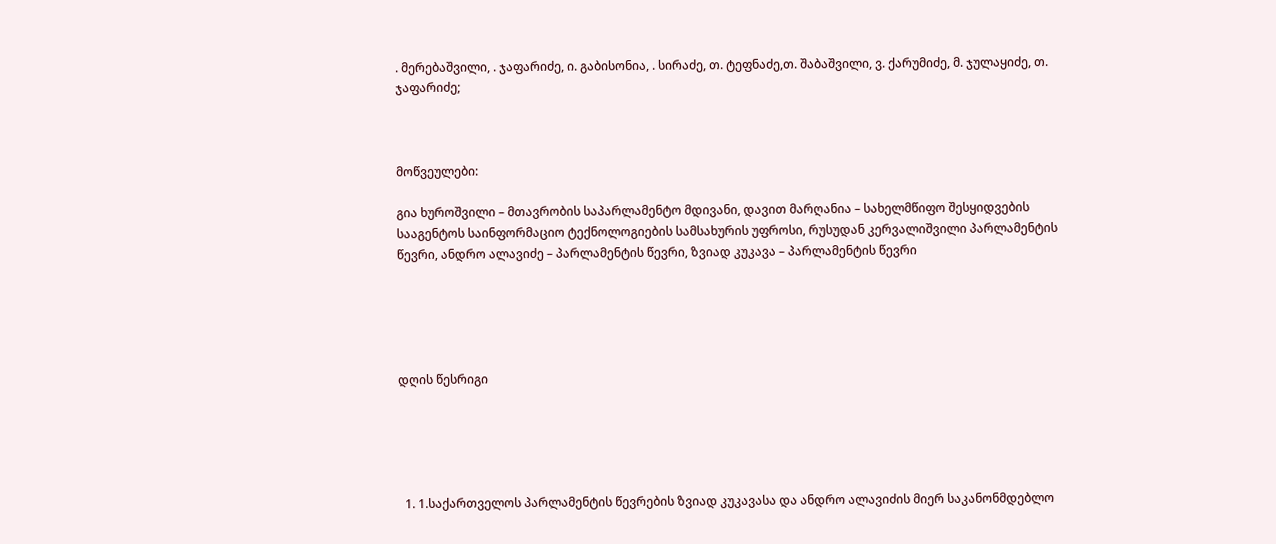. მერებაშვილი, . ჯაფარიძე, ი. გაბისონია, . სირაძე, თ. ტეფნაძე,თ. შაბაშვილი, ვ. ქარუმიძე, მ. ჯულაყიძე, თ. ჯაფარიძე;



მოწვეულები:

გია ხუროშვილი – მთავრობის საპარლამენტო მდივანი, დავით მარღანია – სახელმწიფო შესყიდვების სააგენტოს საინფორმაციო ტექნოლოგიების სამსახურის უფროსი, რუსუდან კერვალიშვილი პარლამენტის წევრი, ანდრო ალავიძე – პარლამენტის წევრი, ზვიად კუკავა – პარლამენტის წევრი





დღის წესრიგი





  1. 1.საქართველოს პარლამენტის წევრების ზვიად კუკავასა და ანდრო ალავიძის მიერ საკანონმდებლო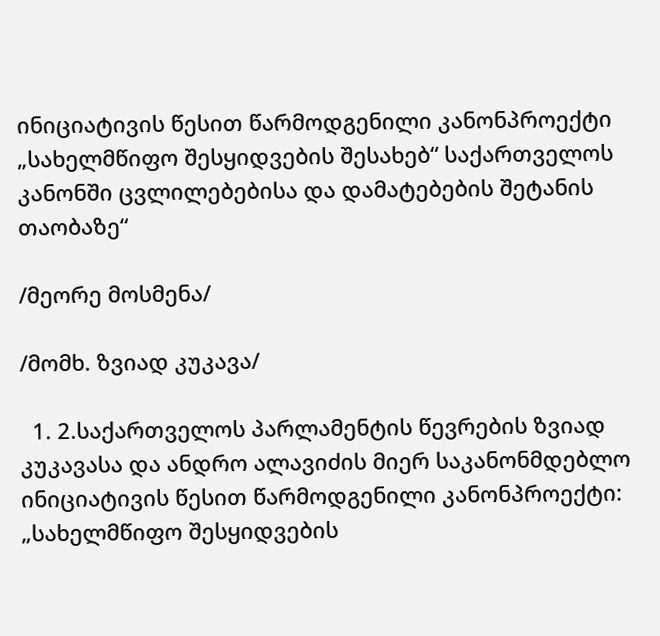ინიციატივის წესით წარმოდგენილი კანონპროექტი „სახელმწიფო შესყიდვების შესახებ“ საქართველოს კანონში ცვლილებებისა და დამატებების შეტანის თაობაზე“

/მეორე მოსმენა/

/მომხ. ზვიად კუკავა/

  1. 2.საქართველოს პარლამენტის წევრების ზვიად კუკავასა და ანდრო ალავიძის მიერ საკანონმდებლო ინიციატივის წესით წარმოდგენილი კანონპროექტი: „სახელმწიფო შესყიდვების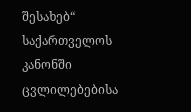შესახებ“ საქართველოს კანონში ცვლილებებისა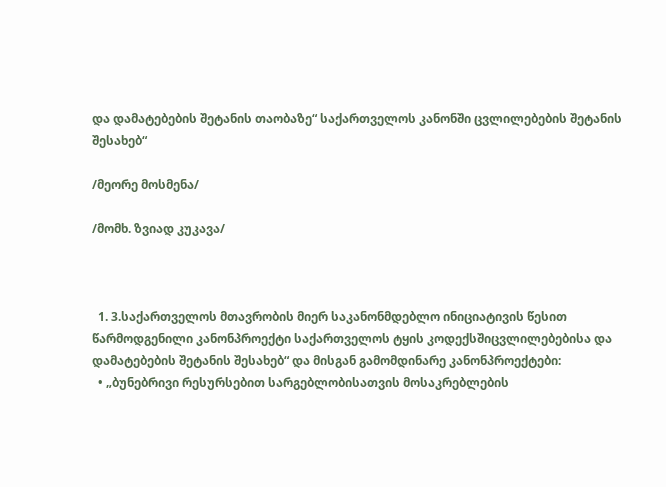და დამატებების შეტანის თაობაზე“ საქართველოს კანონში ცვლილებების შეტანის შესახებ“

/მეორე მოსმენა/

/მომხ. ზვიად კუკავა/



  1. 3.საქართველოს მთავრობის მიერ საკანონმდებლო ინიციატივის წესით წარმოდგენილი კანონპროექტი საქართველოს ტყის კოდექსშიცვლილებებისა და დამატებების შეტანის შესახებ“ და მისგან გამომდინარე კანონპროექტები:
  • „ბუნებრივი რესურსებით სარგებლობისათვის მოსაკრებლების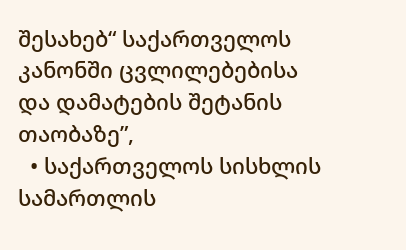შესახებ“ საქართველოს კანონში ცვლილებებისა და დამატების შეტანის თაობაზე”,
  • საქართველოს სისხლის სამართლის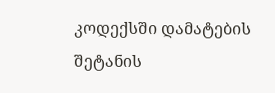კოდექსში დამატების შეტანის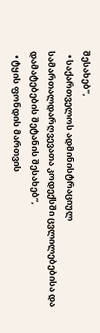შესახებ”,
  • საქართველოს ადმინისტრაციულ სამართალდარღვევათა კოდექსში ცვლილებებისა და დამატებების შეტანის შესახებ”,
  • ტყის ფონდის მართვის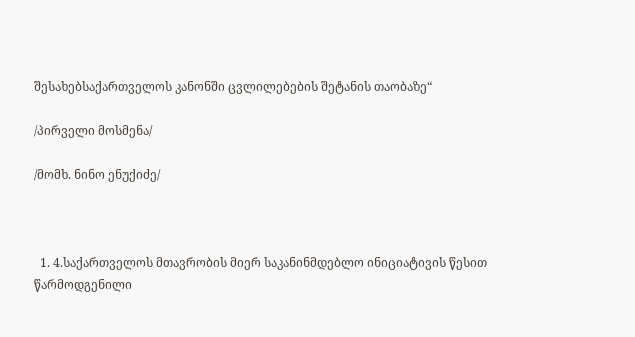შესახებსაქართველოს კანონში ცვლილებების შეტანის თაობაზე“

/პირველი მოსმენა/

/მომხ. ნინო ენუქიძე/



  1. 4.საქართველოს მთავრობის მიერ საკანინმდებლო ინიციატივის წესით წარმოდგენილი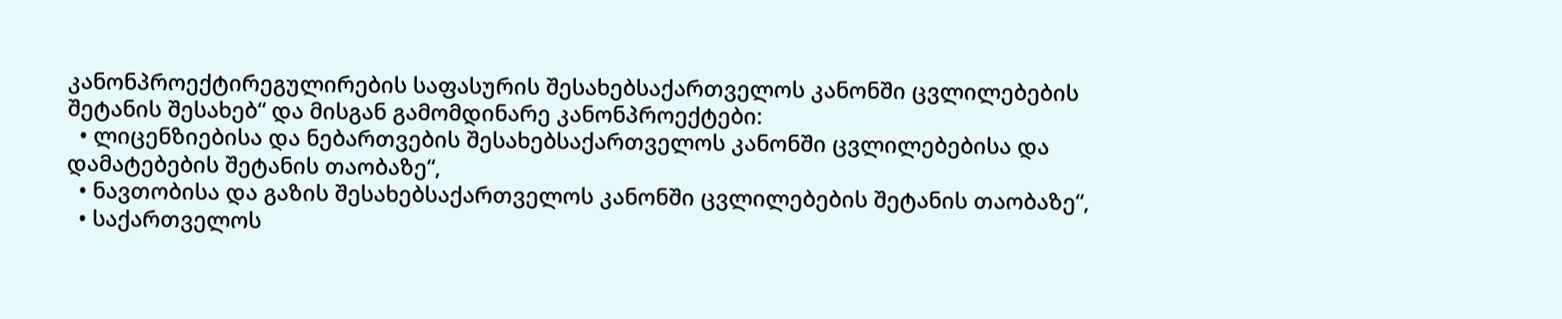კანონპროექტირეგულირების საფასურის შესახებსაქართველოს კანონში ცვლილებების შეტანის შესახებ“ და მისგან გამომდინარე კანონპროექტები:
  • ლიცენზიებისა და ნებართვების შესახებსაქართველოს კანონში ცვლილებებისა და დამატებების შეტანის თაობაზე“,
  • ნავთობისა და გაზის შესახებსაქართველოს კანონში ცვლილებების შეტანის თაობაზე“,
  • საქართველოს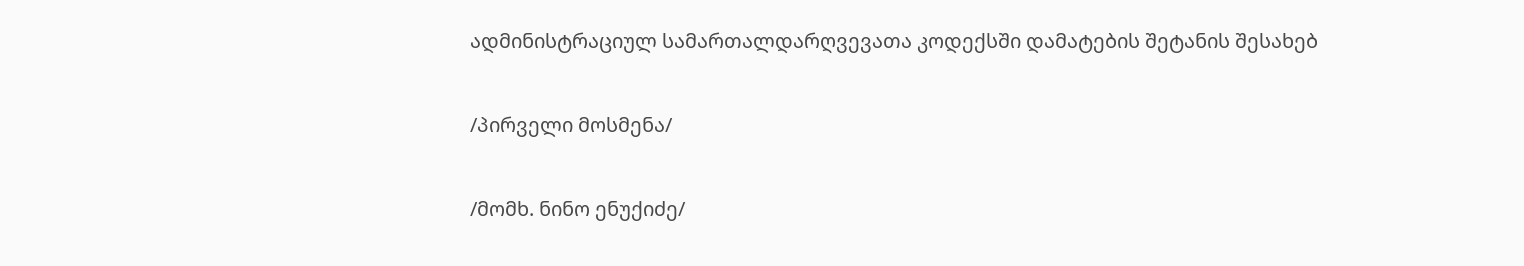ადმინისტრაციულ სამართალდარღვევათა კოდექსში დამატების შეტანის შესახებ

/პირველი მოსმენა/

/მომხ. ნინო ენუქიძე/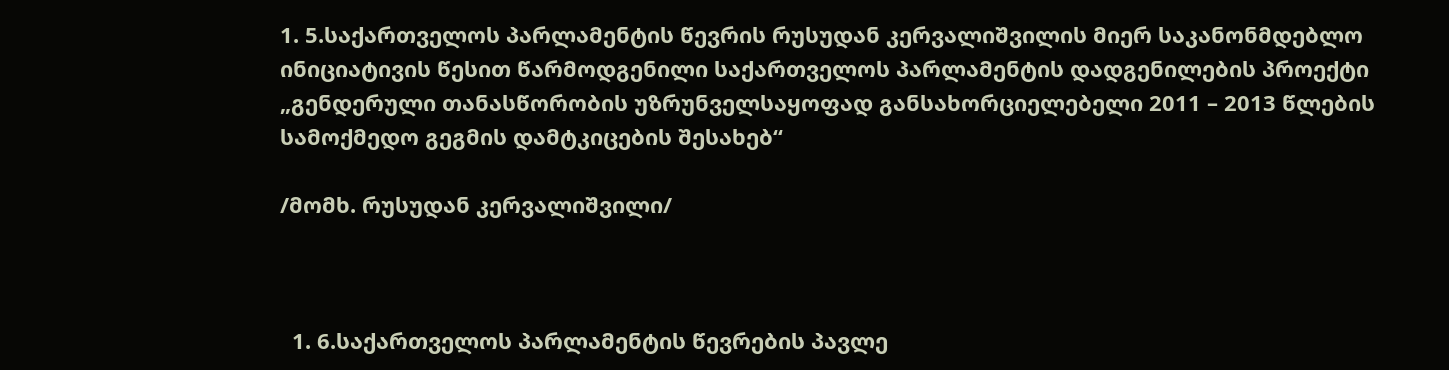1. 5.საქართველოს პარლამენტის წევრის რუსუდან კერვალიშვილის მიერ საკანონმდებლო ინიციატივის წესით წარმოდგენილი საქართველოს პარლამენტის დადგენილების პროექტი „გენდერული თანასწორობის უზრუნველსაყოფად განსახორციელებელი 2011 – 2013 წლების სამოქმედო გეგმის დამტკიცების შესახებ“

/მომხ. რუსუდან კერვალიშვილი/



  1. 6.საქართველოს პარლამენტის წევრების პავლე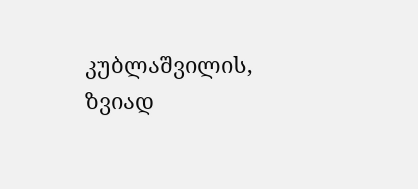კუბლაშვილის, ზვიად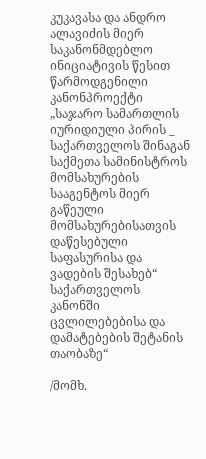კუკავასა და ანდრო ალავიძის მიერ საკანონმდებლო ინიციატივის წესით წარმოდგენილი კანონპროექტი „საჯარო სამართლის იურიდიული პირის _ საქართველოს შინაგან საქმეთა სამინისტროს მომსახურების სააგენტოს მიერ გაწეული მომსახურებისათვის დაწესებული საფასურისა და ვადების შესახებ“ საქართველოს კანონში ცვლილებებისა და დამატებების შეტანის თაობაზე“

/მომხ.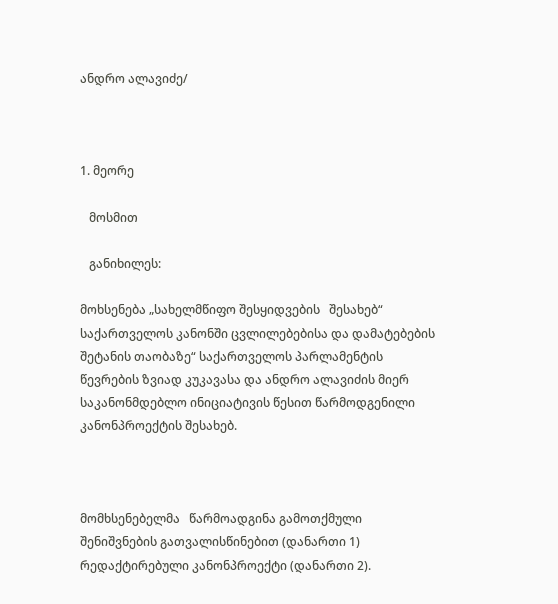ანდრო ალავიძე/



1. მეორე

   მოსმით

   განიხილეს:

მოხსენება „სახელმწიფო შესყიდვების   შესახებ“ საქართველოს კანონში ცვლილებებისა და დამატებების შეტანის თაობაზე“ საქართველოს პარლამენტის წევრების ზვიად კუკავასა და ანდრო ალავიძის მიერ საკანონმდებლო ინიციატივის წესით წარმოდგენილი კანონპროექტის შესახებ.



მომხსენებელმა   წარმოადგინა გამოთქმული შენიშვნების გათვალისწინებით (დანართი 1) რედაქტირებული კანონპროექტი (დანართი 2).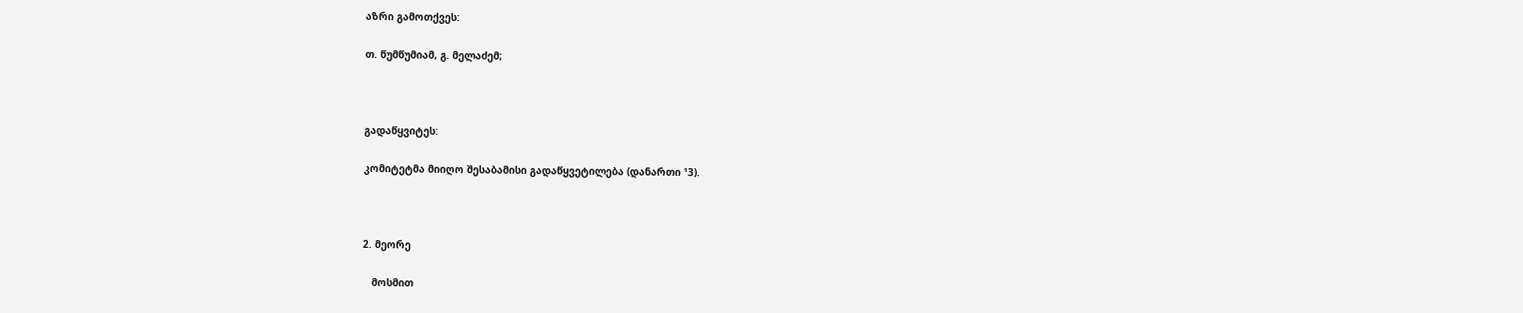აზრი გამოთქვეს:

თ. წუმწუმიამ, გ. მელაძემ;



გადაწყვიტეს:

კომიტეტმა მიიღო შესაბამისი გადაწყვეტილება (დანართი ¹3).



2. მეორე

   მოსმით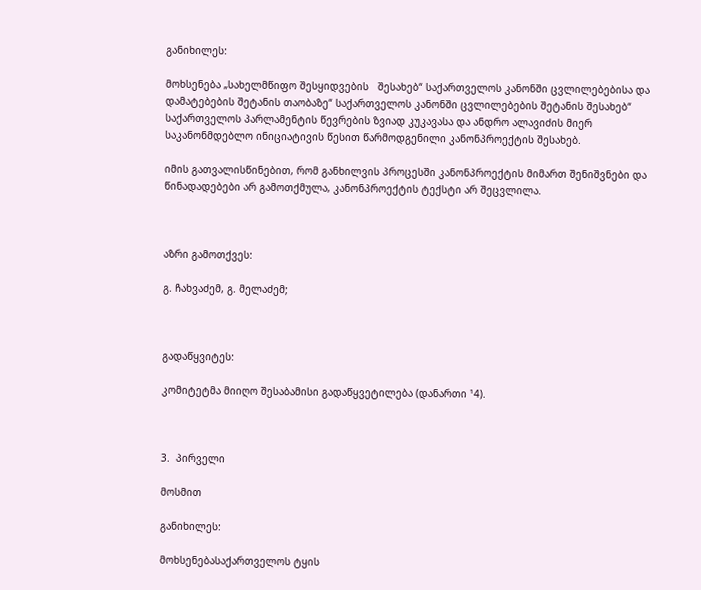განიხილეს:

მოხსენება „სახელმწიფო შესყიდვების   შესახებ“ საქართველოს კანონში ცვლილებებისა და დამატებების შეტანის თაობაზე“ საქართველოს კანონში ცვლილებების შეტანის შესახებ“ საქართველოს პარლამენტის წევრების ზვიად კუკავასა და ანდრო ალავიძის მიერ საკანონმდებლო ინიციატივის წესით წარმოდგენილი კანონპროექტის შესახებ.

იმის გათვალისწინებით, რომ განხილვის პროცესში კანონპროექტის მიმართ შენიშვნები და წინადადებები არ გამოთქმულა, კანონპროექტის ტექსტი არ შეცვლილა.



აზრი გამოთქვეს:

გ. ჩახვაძემ, გ. მელაძემ;



გადაწყვიტეს:

კომიტეტმა მიიღო შესაბამისი გადაწყვეტილება (დანართი ¹4).



3.  პირველი

მოსმით

განიხილეს:

მოხსენებასაქართველოს ტყის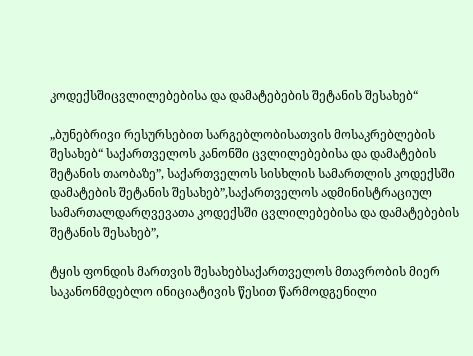კოდექსშიცვლილებებისა და დამატებების შეტანის შესახებ“

„ბუნებრივი რესურსებით სარგებლობისათვის მოსაკრებლების შესახებ“ საქართველოს კანონში ცვლილებებისა და დამატების შეტანის თაობაზე”, საქართველოს სისხლის სამართლის კოდექსში დამატების შეტანის შესახებ”,საქართველოს ადმინისტრაციულ სამართალდარღვევათა კოდექსში ცვლილებებისა და დამატებების შეტანის შესახებ”,

ტყის ფონდის მართვის შესახებსაქართველოს მთავრობის მიერ საკანონმდებლო ინიციატივის წესით წარმოდგენილი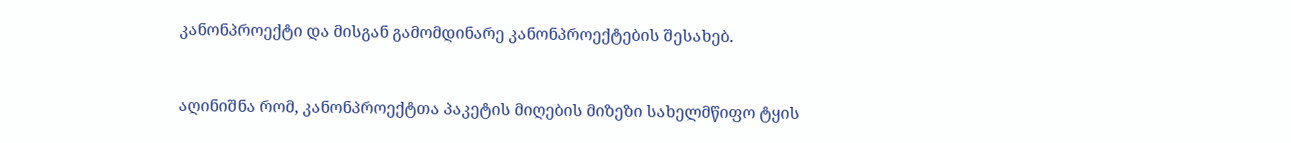კანონპროექტი და მისგან გამომდინარე კანონპროექტების შესახებ.



აღინიშნა რომ, კანონპროექტთა პაკეტის მიღების მიზეზი სახელმწიფო ტყის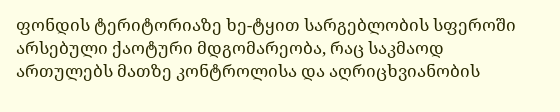ფონდის ტერიტორიაზე ხე-ტყით სარგებლობის სფეროში არსებული ქაოტური მდგომარეობა, რაც საკმაოდ ართულებს მათზე კონტროლისა და აღრიცხვიანობის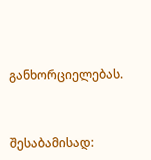განხორციელებას.



შესაბამისად: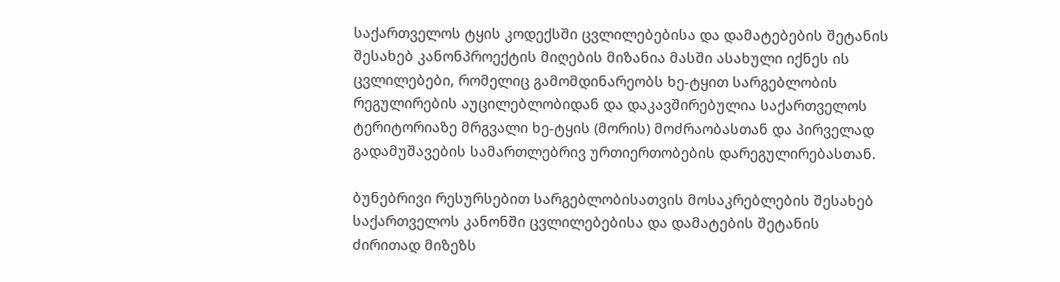საქართველოს ტყის კოდექსში ცვლილებებისა და დამატებების შეტანის შესახებ კანონპროექტის მიღების მიზანია მასში ასახული იქნეს ის ცვლილებები, რომელიც გამომდინარეობს ხე-ტყით სარგებლობის რეგულირების აუცილებლობიდან და დაკავშირებულია საქართველოს ტერიტორიაზე მრგვალი ხე-ტყის (მორის) მოძრაობასთან და პირველად გადამუშავების სამართლებრივ ურთიერთობების დარეგულირებასთან.

ბუნებრივი რესურსებით სარგებლობისათვის მოსაკრებლების შესახებ საქართველოს კანონში ცვლილებებისა და დამატების შეტანის ძირითად მიზეზს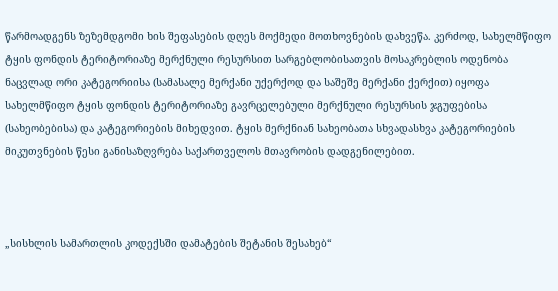წარმოადგენს ზეზემდგომი ხის შეფასების დღეს მოქმედი მოთხოვნების დახვეწა. კერძოდ, სახელმწიფო ტყის ფონდის ტერიტორიაზე მერქნული რესურსით სარგებლობისათვის მოსაკრებლის ოდენობა ნაცვლად ორი კატეგორიისა (სამასალე მერქანი უქერქოდ და საშეშე მერქანი ქერქით) იყოფა სახელმწიფო ტყის ფონდის ტერიტორიაზე გავრცელებული მერქნული რესურსის ჯგუფებისა (სახეობებისა) და კატეგორიების მიხედვით. ტყის მერქნიან სახეობათა სხვადასხვა კატეგორიების მიკუთვნების წესი განისაზღვრება საქართველოს მთავრობის დადგენილებით.



„სისხლის სამართლის კოდექსში დამატების შეტანის შესახებ“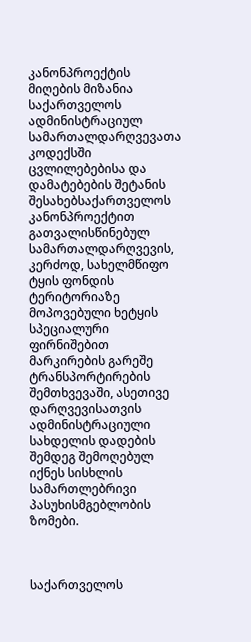კანონპროექტის მიღების მიზანია საქართველოს ადმინისტრაციულ სამართალდარღვევათა კოდექსში ცვლილებებისა და დამატებების შეტანის შესახებსაქართველოს კანონპროექტით გათვალისწინებულ სამართალდარღვევის, კერძოდ, სახელმწიფო ტყის ფონდის ტერიტორიაზე მოპოვებული ხეტყის სპეციალური ფირნიშებით მარკირების გარეშე ტრანსპორტირების შემთხვევაში, ასეთივე დარღვევისათვის ადმინისტრაციული სახდელის დადების შემდეგ შემოღებულ იქნეს სისხლის სამართლებრივი პასუხისმგებლობის ზომები.



საქართველოს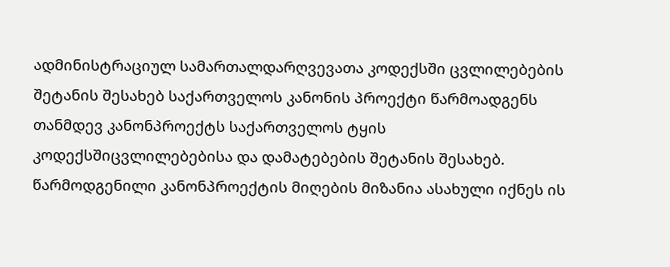ადმინისტრაციულ სამართალდარღვევათა კოდექსში ცვლილებების შეტანის შესახებ საქართველოს კანონის პროექტი წარმოადგენს თანმდევ კანონპროექტს საქართველოს ტყის კოდექსშიცვლილებებისა და დამატებების შეტანის შესახებ. წარმოდგენილი კანონპროექტის მიღების მიზანია ასახული იქნეს ის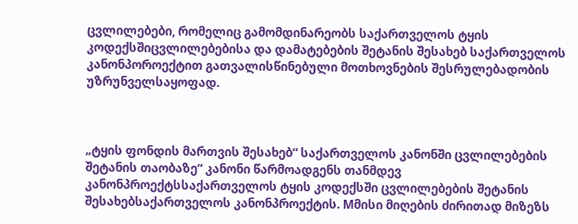ცვლილებები, რომელიც გამომდინარეობს საქართველოს ტყის კოდექსშიცვლილებებისა და დამატებების შეტანის შესახებ საქართველოს კანონპოროექტით გათვალისწინებული მოთხოვნების შესრულებადობის უზრუნველსაყოფად.



„ტყის ფონდის მართვის შესახებ“ საქართველოს კანონში ცვლილებების შეტანის თაობაზე“ კანონი წარმოადგენს თანმდევ კანონპროექტსსაქართველოს ტყის კოდექსში ცვლილებების შეტანის შესახებსაქართველოს კანონპროექტის. Mმისი მიღების ძირითად მიზეზს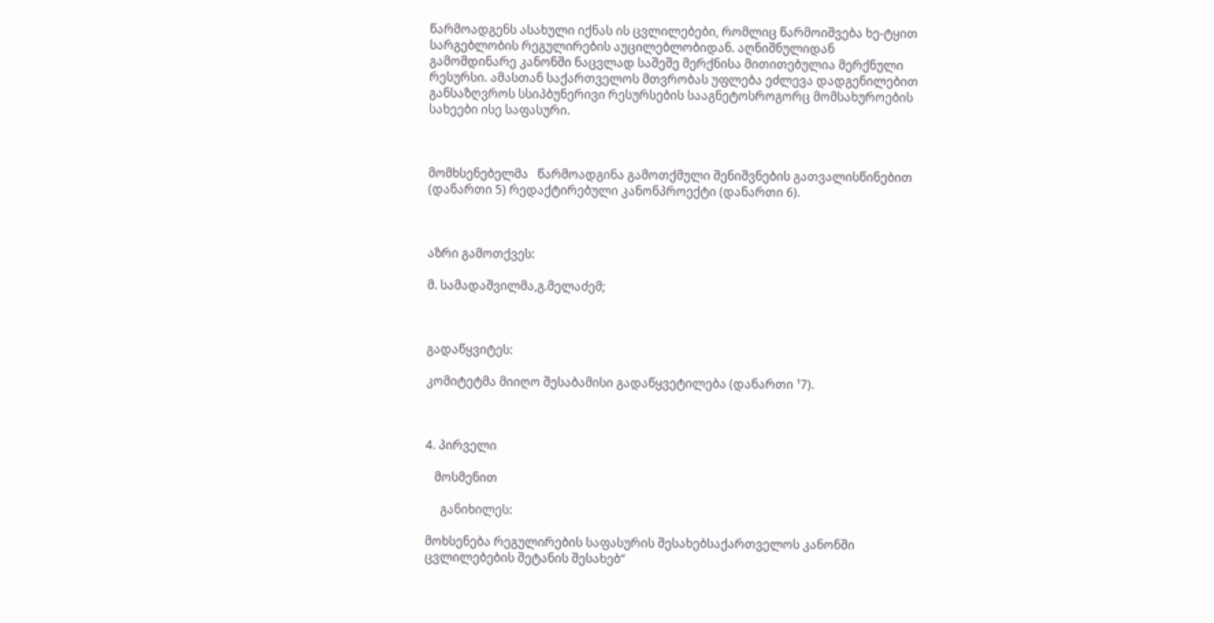წარმოადგენს ასახული იქნას ის ცვლილებები, რომლიც წარმოიშვება ხე-ტყით სარგებლობის რეგულირების აუცილებლობიდან. აღნიშნულიდან გამომდინარე კანონში ნაცვლად საშეშე მერქნისა მითითებულია მერქნული რესურსი. ამასთან საქართველოს მთვრობას უფლება ეძლევა დადგენილებით განსაზღვროს სსიპბუნერივი რესურსების სააგნეტოსროგორც მომსახუროების სახეები ისე საფასური.



მომხსენებელმა   წარმოადგინა გამოთქმული შენიშვნების გათვალისწინებით (დანართი 5) რედაქტირებული კანონპროექტი (დანართი 6).



აზრი გამოთქვეს:

მ. სამადაშვილმა,გ.მელაძემ;



გადაწყვიტეს:

კომიტეტმა მიიღო შესაბამისი გადაწყვეტილება (დანართი ¹7).



4. პირველი

   მოსმენით

     განიხილეს:

მოხსენება რეგულირების საფასურის შესახებსაქართველოს კანონში ცვლილებების შეტანის შესახებ“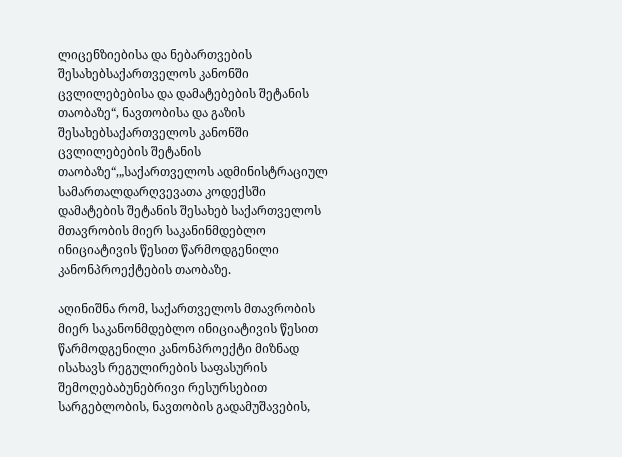ლიცენზიებისა და ნებართვების შესახებსაქართველოს კანონში ცვლილებებისა და დამატებების შეტანის თაობაზე“, ნავთობისა და გაზის შესახებსაქართველოს კანონში ცვლილებების შეტანის თაობაზე“,„საქართველოს ადმინისტრაციულ სამართალდარღვევათა კოდექსში დამატების შეტანის შესახებ საქართველოს მთავრობის მიერ საკანინმდებლო ინიციატივის წესით წარმოდგენილი კანონპროექტების თაობაზე.

აღინიშნა რომ, საქართველოს მთავრობის მიერ საკანონმდებლო ინიციატივის წესით წარმოდგენილი კანონპროექტი მიზნად ისახავს რეგულირების საფასურის შემოღებაბუნებრივი რესურსებით სარგებლობის, ნავთობის გადამუშავების,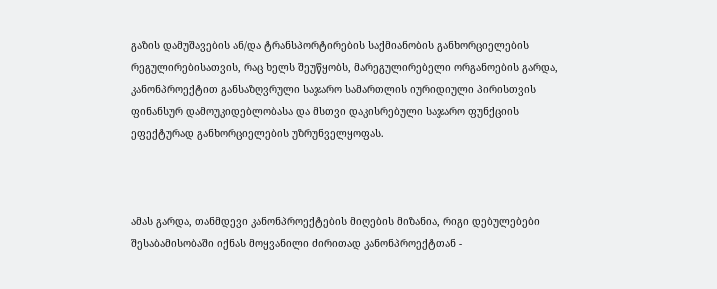გაზის დამუშავების ან/და ტრანსპორტირების საქმიანობის განხორციელების რეგულირებისათვის, რაც ხელს შეუწყობს, მარეგულირებელი ორგანოების გარდა, კანონპროექტით განსაზღვრული საჯარო სამართლის იურიდიული პირისთვის ფინანსურ დამოუკიდებლობასა და მსთვი დაკისრებული საჯარო ფუნქციის ეფექტურად განხორციელების უზრუნველყოფას.



ამას გარდა, თანმდევი კანონპროექტების მიღების მიზანია, რიგი დებულებები შესაბამისობაში იქნას მოყვანილი ძირითად კანონპროექტთან -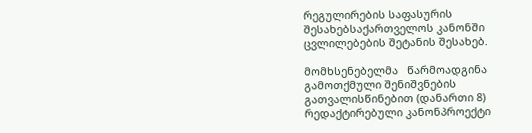რეგულირების საფასურის შესახებსაქართველოს კანონში ცვლილებების შეტანის შესახებ.

მომხსენებელმა   წარმოადგინა გამოთქმული შენიშვნების გათვალისწინებით (დანართი 8) რედაქტირებული კანონპროექტი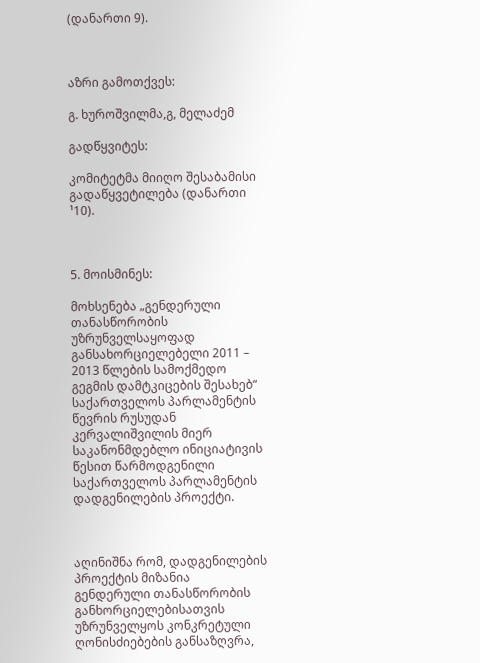(დანართი 9).



აზრი გამოთქვეს:

გ. ხუროშვილმა,გ, მელაძემ

გადწყვიტეს:

კომიტეტმა მიიღო შესაბამისი გადაწყვეტილება (დანართი ¹10).



5. მოისმინეს:

მოხსენება „გენდერული თანასწორობის უზრუნველსაყოფად განსახორციელებელი 2011 – 2013 წლების სამოქმედო გეგმის დამტკიცების შესახებ“ საქართველოს პარლამენტის წევრის რუსუდან კერვალიშვილის მიერ საკანონმდებლო ინიციატივის წესით წარმოდგენილი საქართველოს პარლამენტის დადგენილების პროექტი.



აღინიშნა რომ, დადგენილების პროექტის მიზანია გენდერული თანასწორობის განხორციელებისათვის უზრუნველყოს კონკრეტული ღონისძიებების განსაზღვრა,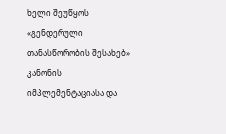ხელი შეუწყოს «გენდერული თანასწორობის შესახებ» კანონის იმპლემენტაციასა და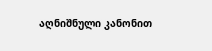აღნიშნული კანონით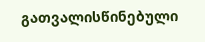გათვალისწინებული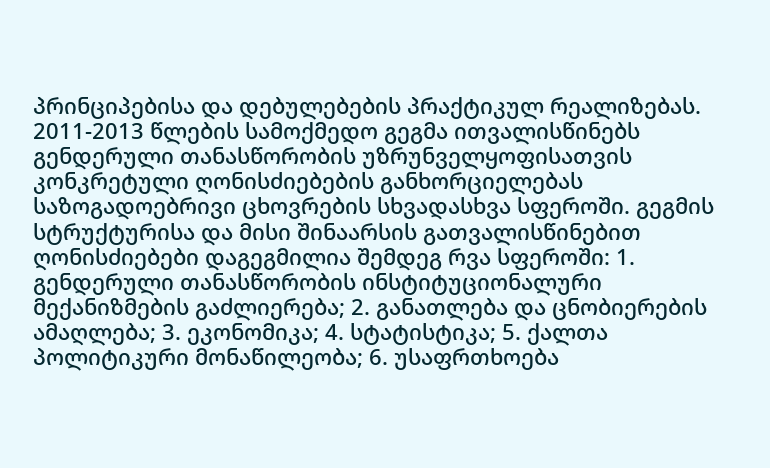პრინციპებისა და დებულებების პრაქტიკულ რეალიზებას.   2011-2013 წლების სამოქმედო გეგმა ითვალისწინებს გენდერული თანასწორობის უზრუნველყოფისათვის კონკრეტული ღონისძიებების განხორციელებას საზოგადოებრივი ცხოვრების სხვადასხვა სფეროში. გეგმის სტრუქტურისა და მისი შინაარსის გათვალისწინებით ღონისძიებები დაგეგმილია შემდეგ რვა სფეროში: 1. გენდერული თანასწორობის ინსტიტუციონალური მექანიზმების გაძლიერება; 2. განათლება და ცნობიერების ამაღლება; 3. ეკონომიკა; 4. სტატისტიკა; 5. ქალთა პოლიტიკური მონაწილეობა; 6. უსაფრთხოება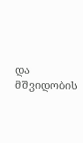და მშვიდობის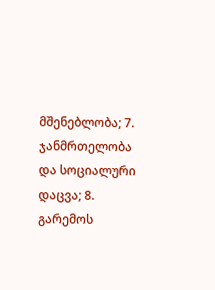მშენებლობა; 7. ჯანმრთელობა და სოციალური დაცვა; 8. გარემოს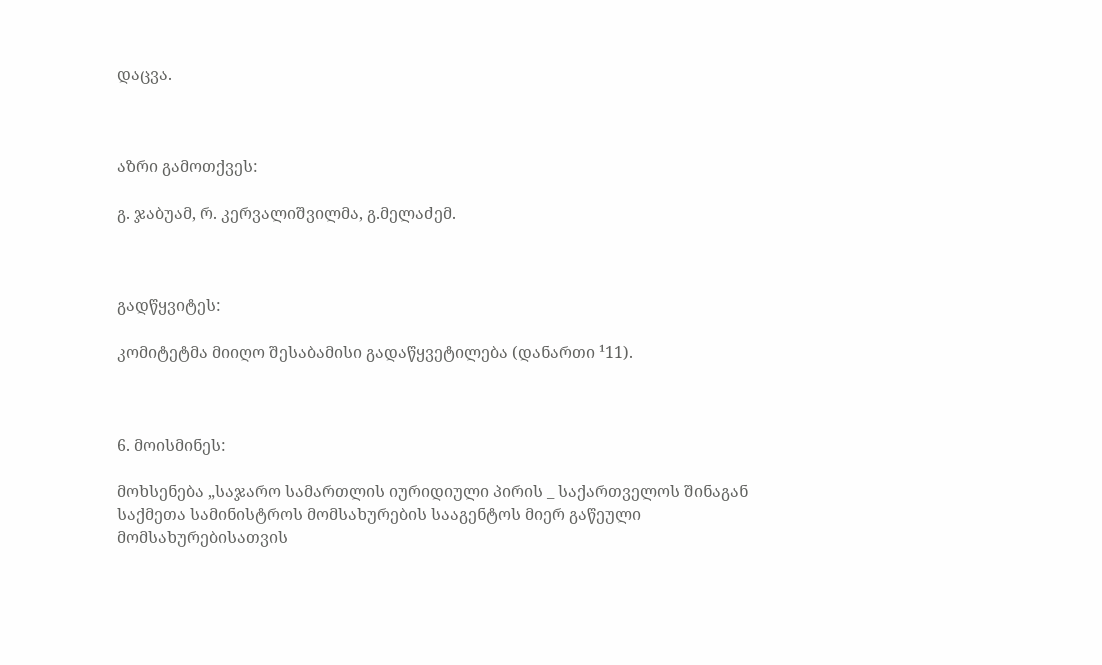დაცვა.



აზრი გამოთქვეს:

გ. ჯაბუამ, რ. კერვალიშვილმა, გ.მელაძემ.



გადწყვიტეს:

კომიტეტმა მიიღო შესაბამისი გადაწყვეტილება (დანართი ¹11).



6. მოისმინეს:

მოხსენება „საჯარო სამართლის იურიდიული პირის _ საქართველოს შინაგან საქმეთა სამინისტროს მომსახურების სააგენტოს მიერ გაწეული მომსახურებისათვის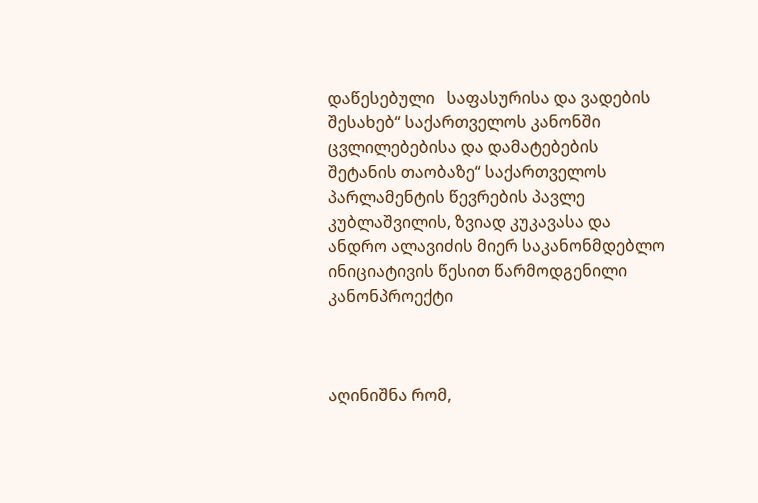დაწესებული   საფასურისა და ვადების შესახებ“ საქართველოს კანონში ცვლილებებისა და დამატებების შეტანის თაობაზე“ საქართველოს პარლამენტის წევრების პავლე კუბლაშვილის, ზვიად კუკავასა და ანდრო ალავიძის მიერ საკანონმდებლო ინიციატივის წესით წარმოდგენილი კანონპროექტი



აღინიშნა რომ,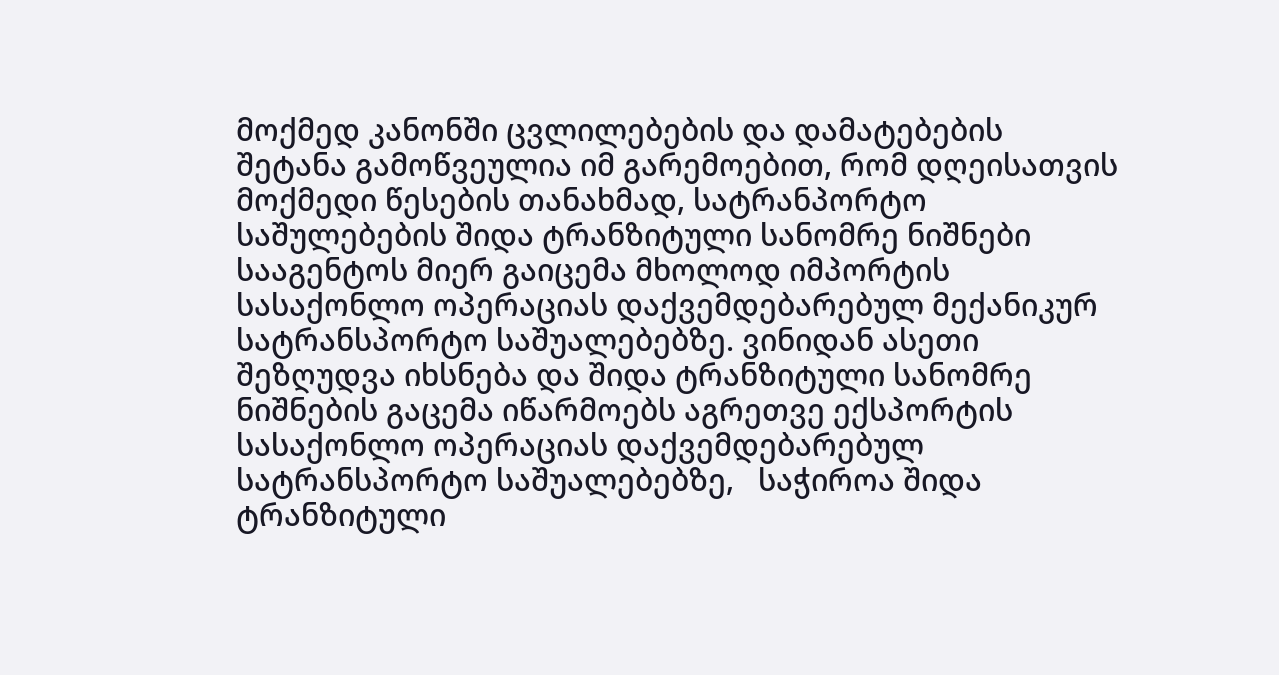მოქმედ კანონში ცვლილებების და დამატებების შეტანა გამოწვეულია იმ გარემოებით, რომ დღეისათვის მოქმედი წესების თანახმად, სატრანპორტო საშულებების შიდა ტრანზიტული სანომრე ნიშნები სააგენტოს მიერ გაიცემა მხოლოდ იმპორტის სასაქონლო ოპერაციას დაქვემდებარებულ მექანიკურ სატრანსპორტო საშუალებებზე. ვინიდან ასეთი შეზღუდვა იხსნება და შიდა ტრანზიტული სანომრე ნიშნების გაცემა იწარმოებს აგრეთვე ექსპორტის სასაქონლო ოპერაციას დაქვემდებარებულ სატრანსპორტო საშუალებებზე,   საჭიროა შიდა ტრანზიტული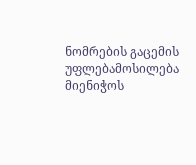ნომრების გაცემის უფლებამოსილება მიენიჭოს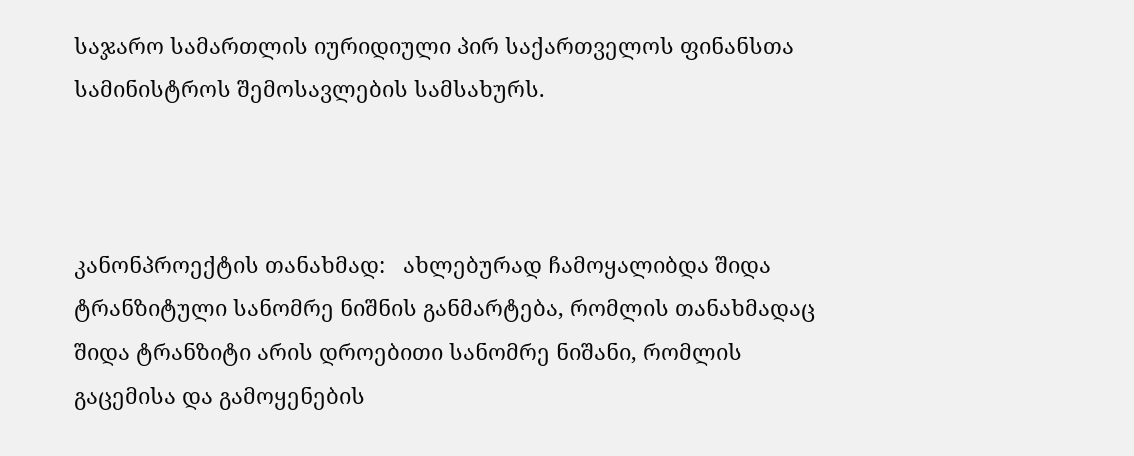საჯარო სამართლის იურიდიული პირ საქართველოს ფინანსთა სამინისტროს შემოსავლების სამსახურს.



კანონპროექტის თანახმად:   ახლებურად ჩამოყალიბდა შიდა ტრანზიტული სანომრე ნიშნის განმარტება, რომლის თანახმადაც შიდა ტრანზიტი არის დროებითი სანომრე ნიშანი, რომლის გაცემისა და გამოყენების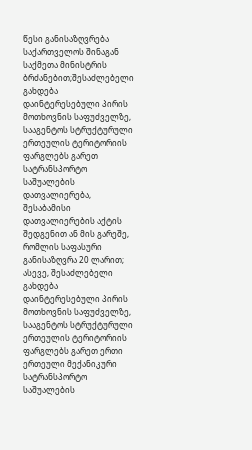წესი განისაზღვრება საქართველოს შინაგან საქმეთა მინისტრის ბრძანებით;შესაძლებელი გახდება დაინტერესებული პირის მოთხოვნის საფუძველზე, სააგენტოს სტრუქტურული ერთეულის ტერიტორიის ფარგლებს გარეთ სატრანსპორტო საშუალების დათვალიერება, შესაბამისი დათვალიერების აქტის შედგენით ან მის გარეშე, რომლის საფასური განისაზღვრა 20 ლარით; ასევე, შესაძლებელი გახდება დაინტერესებული პირის მოთხოვნის საფუძველზე, სააგენტოს სტრუქტურული ერთეულის ტერიტორიის ფარგლებს გარეთ ერთი ერთეული მექანიკური სატრანსპორტო საშუალების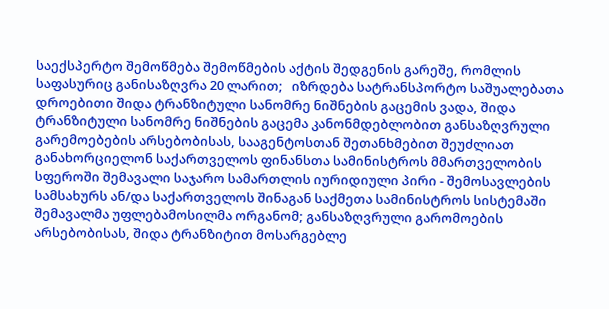საექსპერტო შემოწმება შემოწმების აქტის შედგენის გარეშე, რომლის საფასურიც განისაზღვრა 20 ლარით;   იზრდება სატრანსპორტო საშუალებათა დროებითი შიდა ტრანზიტული სანომრე ნიშნების გაცემის ვადა, შიდა ტრანზიტული სანომრე ნიშნების გაცემა კანონმდებლობით განსაზღვრული გარემოებების არსებობისას, სააგენტოსთან შეთანხმებით შეუძლიათ განახორციელონ საქართველოს ფინანსთა სამინისტროს მმართველობის სფეროში შემავალი საჯარო სამართლის იურიდიული პირი - შემოსავლების სამსახურს ან/და საქართველოს შინაგან საქმეთა სამინისტროს სისტემაში შემავალმა უფლებამოსილმა ორგანომ; განსაზღვრული გარომოების არსებობისას, შიდა ტრანზიტით მოსარგებლე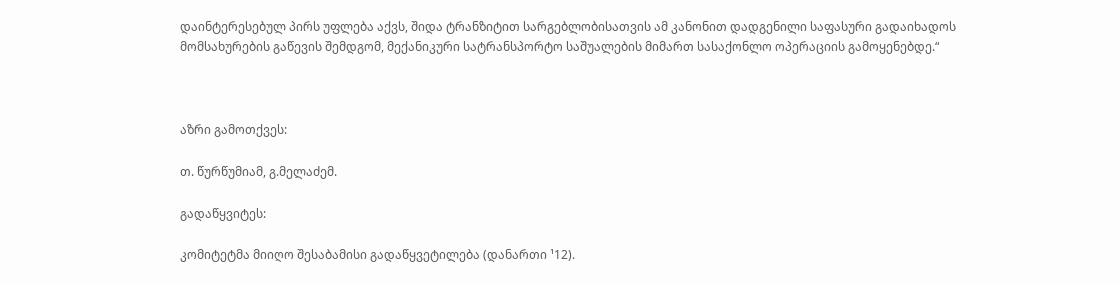დაინტერესებულ პირს უფლება აქვს, შიდა ტრანზიტით სარგებლობისათვის ამ კანონით დადგენილი საფასური გადაიხადოს მომსახურების გაწევის შემდგომ, მექანიკური სატრანსპორტო საშუალების მიმართ სასაქონლო ოპერაციის გამოყენებდე.“



აზრი გამოთქვეს:

თ. წურწუმიამ, გ.მელაძემ.

გადაწყვიტეს:

კომიტეტმა მიიღო შესაბამისი გადაწყვეტილება (დანართი ¹12).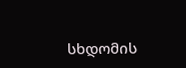სხდომის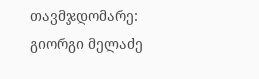თავმჯდომარე:                  გიორგი მელაძე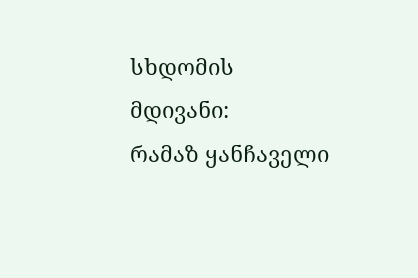სხდომის მდივანი:                         რამაზ ყანჩაველი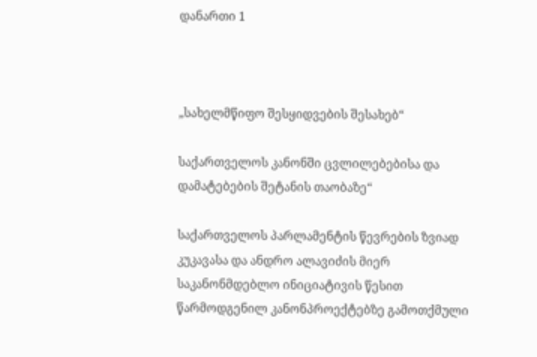დანართი 1



„სახელმწიფო შესყიდვების შესახებ“

საქართველოს კანონში ცვლილებებისა და დამატებების შეტანის თაობაზე“

საქართველოს პარლამენტის წევრების ზვიად კუკავასა და ანდრო ალავიძის მიერ საკანონმდებლო ინიციატივის წესით წარმოდგენილ კანონპროექტებზე გამოთქმული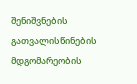შენიშვნების გათვალისწინების მდგომარეობის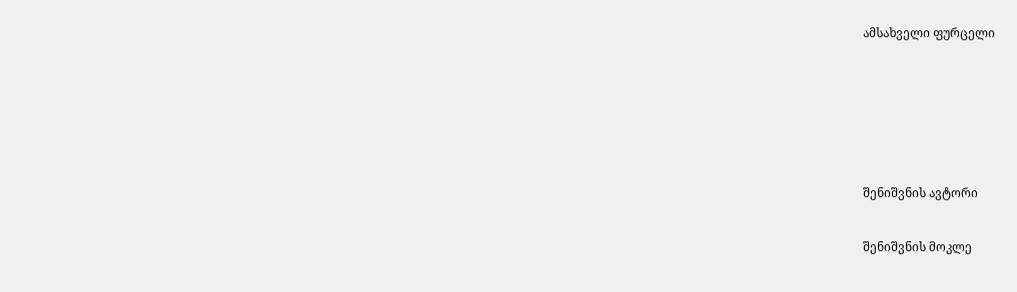ამსახველი ფურცელი





შენიშვნის ავტორი

შენიშვნის მოკლე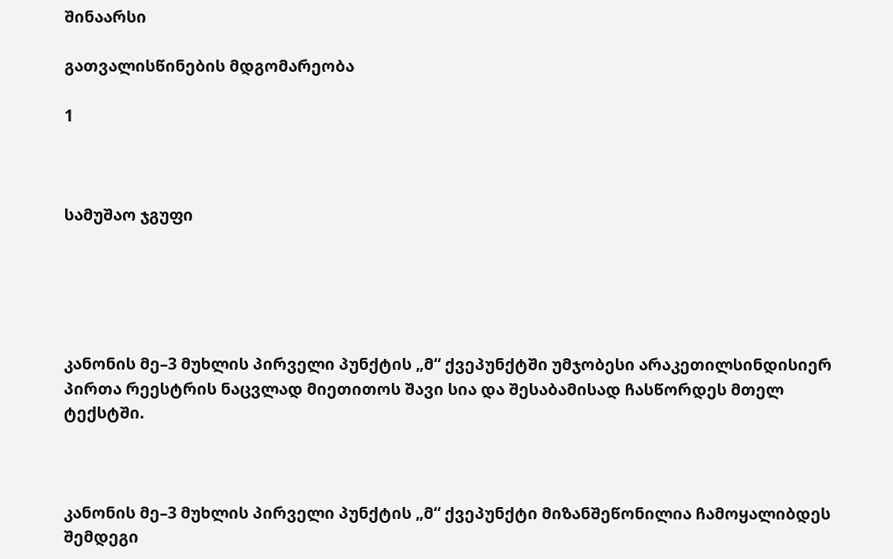შინაარსი

გათვალისწინების მდგომარეობა

1



სამუშაო ჯგუფი





კანონის მე–3 მუხლის პირველი პუნქტის „მ“ ქვეპუნქტში უმჯობესი არაკეთილსინდისიერ პირთა რეესტრის ნაცვლად მიეთითოს შავი სია და შესაბამისად ჩასწორდეს მთელ ტექსტში.



კანონის მე–3 მუხლის პირველი პუნქტის „მ“ ქვეპუნქტი მიზანშეწონილია ჩამოყალიბდეს შემდეგი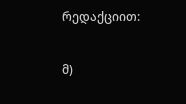რედაქციით:

მ)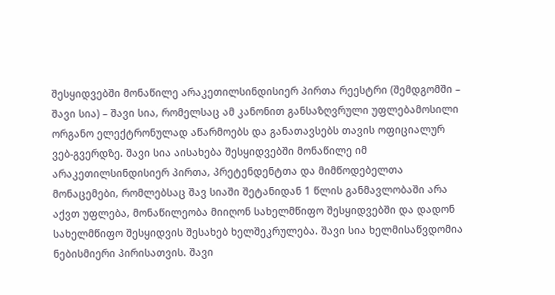შესყიდვებში მონაწილე არაკეთილსინდისიერ პირთა რეესტრი (შემდგომში – შავი სია) – შავი სია, რომელსაც ამ კანონით განსაზღვრული უფლებამოსილი ორგანო ელექტრონულად აწარმოებს და განათავსებს თავის ოფიციალურ ვებ-გვერდზე. შავი სია აისახება შესყიდვებში მონაწილე იმ არაკეთილსინდისიერ პირთა, პრეტენდენტთა და მიმწოდებელთა მონაცემები, რომლებსაც შავ სიაში შეტანიდან 1 წლის განმავლობაში არა აქვთ უფლება, მონაწილეობა მიიღონ სახელმწიფო შესყიდვებში და დადონ სახელმწიფო შესყიდვის შესახებ ხელშეკრულება. შავი სია ხელმისაწვდომია ნებისმიერი პირისათვის. შავი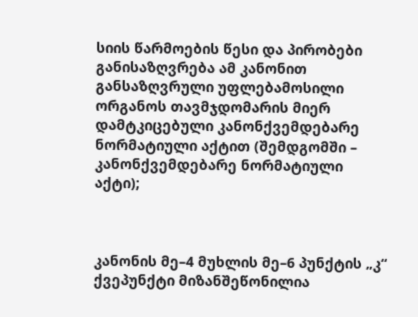სიის წარმოების წესი და პირობები განისაზღვრება ამ კანონით განსაზღვრული უფლებამოსილი ორგანოს თავმჯდომარის მიერ დამტკიცებული კანონქვემდებარე ნორმატიული აქტით (შემდგომში – კანონქვემდებარე ნორმატიული აქტი);



კანონის მე–4 მუხლის მე–6 პუნქტის „კ“ ქვეპუნქტი მიზანშეწონილია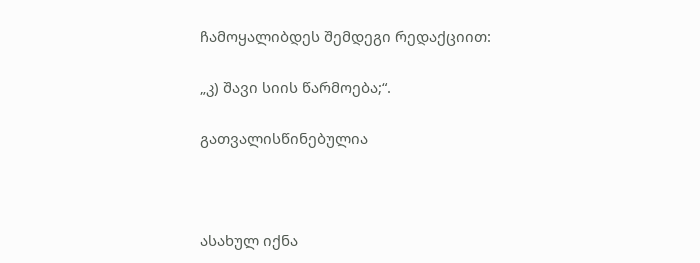ჩამოყალიბდეს შემდეგი რედაქციით:

„კ) შავი სიის წარმოება;“.

გათვალისწინებულია



ასახულ იქნა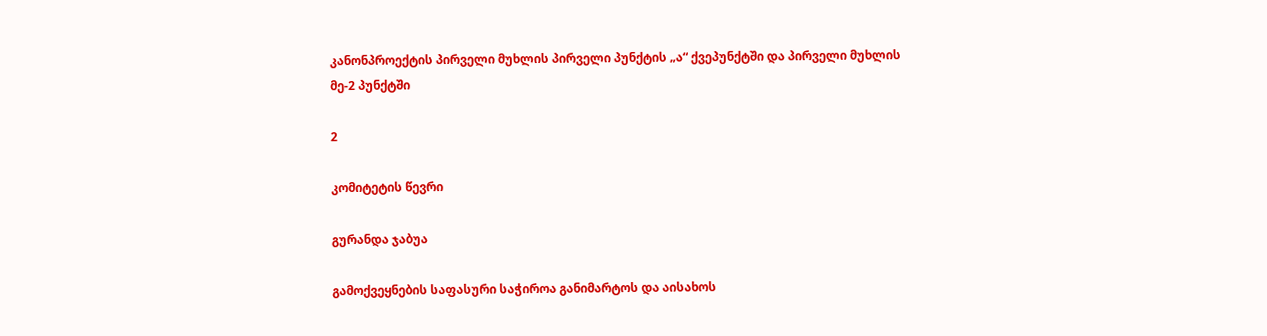კანონპროექტის პირველი მუხლის პირველი პუნქტის „ა“ ქვეპუნქტში და პირველი მუხლის მე-2 პუნქტში

2

კომიტეტის წევრი

გურანდა ჯაბუა

გამოქვეყნების საფასური საჭიროა განიმარტოს და აისახოს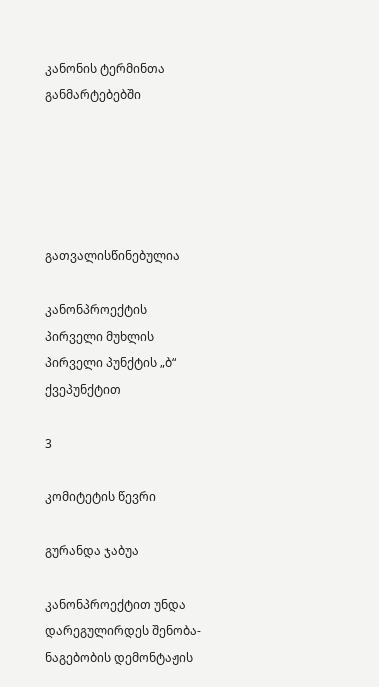კანონის ტერმინთა განმარტებებში





გათვალისწინებულია

კანონპროექტის პირველი მუხლის პირველი პუნქტის „ბ“ ქვეპუნქტით

3

კომიტეტის წევრი

გურანდა ჯაბუა

კანონპროექტით უნდა დარეგულირდეს შენობა-ნაგებობის დემონტაჟის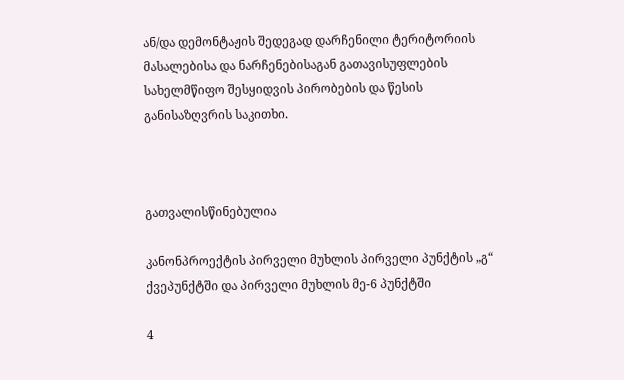ან/და დემონტაჟის შედეგად დარჩენილი ტერიტორიის მასალებისა და ნარჩენებისაგან გათავისუფლების სახელმწიფო შესყიდვის პირობების და წესის განისაზღვრის საკითხი.



გათვალისწინებულია

კანონპროექტის პირველი მუხლის პირველი პუნქტის „გ“ ქვეპუნქტში და პირველი მუხლის მე-6 პუნქტში

4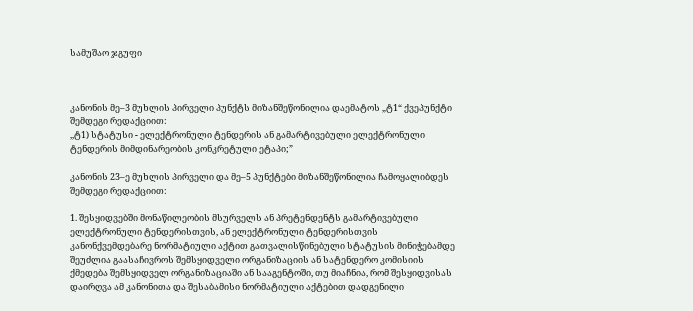სამუშაო ჯგუფი



კანონის მე–3 მუხლის პირველი პუნქტს მიზანშეწონილია დაემატოს „ტ1“ ქვეპუნქტი შემდეგი რედაქციით:
,,ტ1) სტატუსი - ელექტრონული ტენდერის ან გამარტივებული ელექტრონული ტენდერის მიმდინარეობის კონკრეტული ეტაპი;”

კანონის 23–ე მუხლის პირველი და მე–5 პუნქტები მიზანშეწონილია ჩამოყალიბდეს შემდეგი რედაქციით:

1. შესყიდვებში მონაწილეობის მსურველს ან პრეტენდენტს გამარტივებული ელექტრონული ტენდერისთვის, ან ელექტრონული ტენდერისთვის კანონქვემდებარე ნორმატიული აქტით გათვალისწინებული სტატუსის მინიჭებამდე შეუძლია გაასაჩივროს შემსყიდველი ორგანიზაციის ან სატენდერო კომისიის ქმედება შემსყიდველ ორგანიზაციაში ან სააგენტოში, თუ მიაჩნია, რომ შესყიდვისას დაირღვა ამ კანონითა და შესაბამისი ნორმატიული აქტებით დადგენილი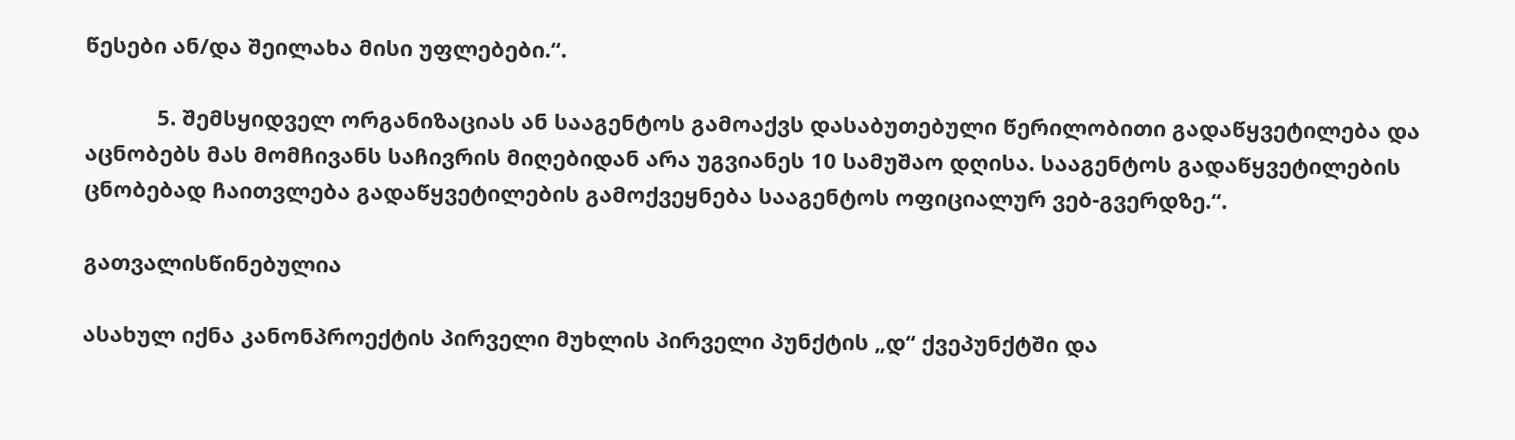წესები ან/და შეილახა მისი უფლებები.“.

            5. შემსყიდველ ორგანიზაციას ან სააგენტოს გამოაქვს დასაბუთებული წერილობითი გადაწყვეტილება და აცნობებს მას მომჩივანს საჩივრის მიღებიდან არა უგვიანეს 10 სამუშაო დღისა. სააგენტოს გადაწყვეტილების ცნობებად ჩაითვლება გადაწყვეტილების გამოქვეყნება სააგენტოს ოფიციალურ ვებ-გვერდზე.“.

გათვალისწინებულია

ასახულ იქნა კანონპროექტის პირველი მუხლის პირველი პუნქტის „დ“ ქვეპუნქტში და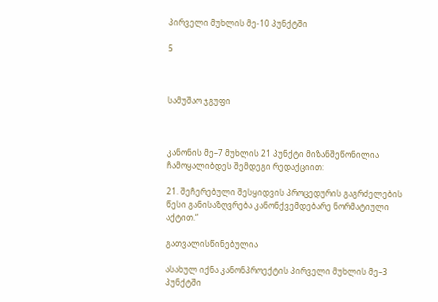პირველი მუხლის მე-10 პუნქტში

5



სამუშაო ჯგუფი



კანონის მე–7 მუხლის 21 პუნქტი მიზანშეწონილია ჩამოყალიბდეს შემდეგი რედაქციით:

21. შეჩერებული შესყიდვის პროცედურის გაგრძელების წესი განისაზღვრება კანონქვემდებარე ნორმატიული აქტით.“

გათვალისწინებულია

ასახულ იქნა კანონპროექტის პირველი მუხლის მე–3 პუნქტში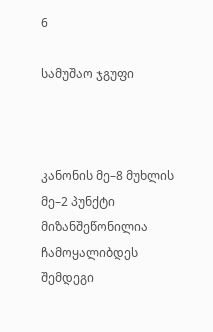6

სამუშაო ჯგუფი



კანონის მე–8 მუხლის მე–2 პუნქტი მიზანშეწონილია ჩამოყალიბდეს შემდეგი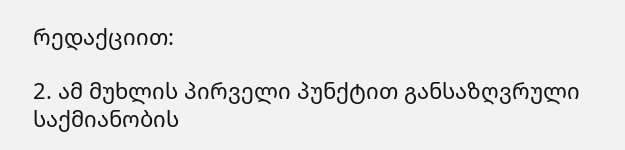რედაქციით:

2. ამ მუხლის პირველი პუნქტით განსაზღვრული საქმიანობის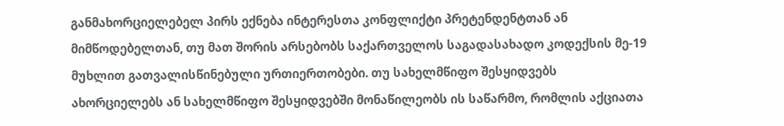განმახორციელებელ პირს ექნება ინტერესთა კონფლიქტი პრეტენდენტთან ან მიმწოდებელთან, თუ მათ შორის არსებობს საქართველოს საგადასახადო კოდექსის მე-19 მუხლით გათვალისწინებული ურთიერთობები. თუ სახელმწიფო შესყიდვებს ახორციელებს ან სახელმწიფო შესყიდვებში მონაწილეობს ის საწარმო, რომლის აქციათა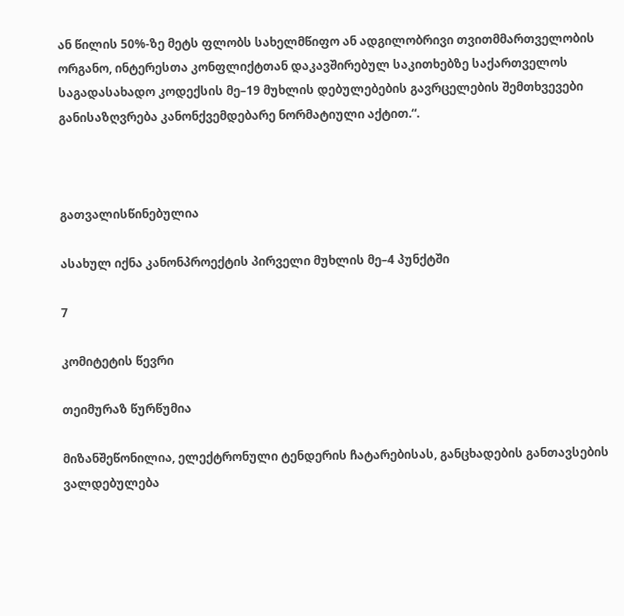ან წილის 50%-ზე მეტს ფლობს სახელმწიფო ან ადგილობრივი თვითმმართველობის ორგანო, ინტერესთა კონფლიქტთან დაკავშირებულ საკითხებზე საქართველოს საგადასახადო კოდექსის მე–19 მუხლის დებულებების გავრცელების შემთხვევები განისაზღვრება კანონქვემდებარე ნორმატიული აქტით.“.



გათვალისწინებულია

ასახულ იქნა კანონპროექტის პირველი მუხლის მე–4 პუნქტში

7

კომიტეტის წევრი

თეიმურაზ წურწუმია

მიზანშეწონილია, ელექტრონული ტენდერის ჩატარებისას, განცხადების განთავსების ვალდებულება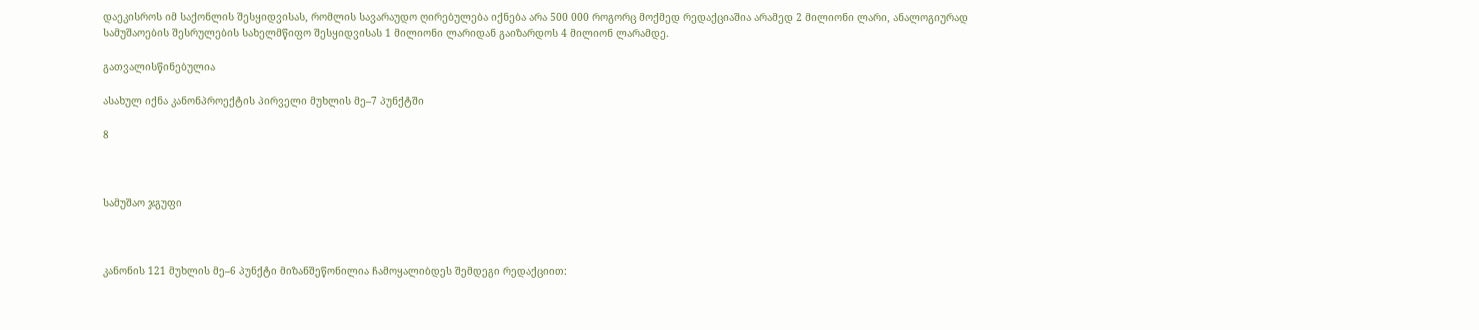დაეკისროს იმ საქონლის შესყიდვისას, რომლის სავარაუდო ღირებულება იქნება არა 500 000 როგორც მოქმედ რედაქციაშია არამედ 2 მილიონი ლარი, ანალოგიურად სამუშაოების შესრულების სახელმწიფო შესყიდვისას 1 მილიონი ლარიდან გაიზარდოს 4 მილიონ ლარამდე.

გათვალისწინებულია

ასახულ იქნა კანონპროექტის პირველი მუხლის მე–7 პუნქტში

8



სამუშაო ჯგუფი



კანონის 121 მუხლის მე–6 პუნქტი მიზანშეწონილია ჩამოყალიბდეს შემდეგი რედაქციით: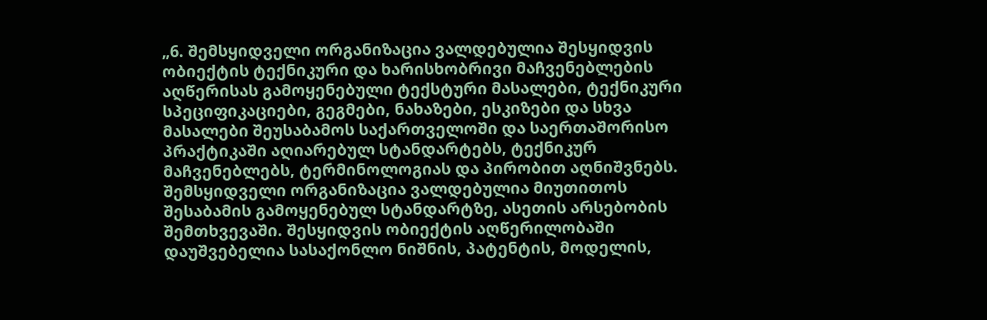„6. შემსყიდველი ორგანიზაცია ვალდებულია შესყიდვის ობიექტის ტექნიკური და ხარისხობრივი მაჩვენებლების აღწერისას გამოყენებული ტექსტური მასალები, ტექნიკური სპეციფიკაციები, გეგმები, ნახაზები, ესკიზები და სხვა მასალები შეუსაბამოს საქართველოში და საერთაშორისო პრაქტიკაში აღიარებულ სტანდარტებს, ტექნიკურ მაჩვენებლებს, ტერმინოლოგიას და პირობით აღნიშვნებს. შემსყიდველი ორგანიზაცია ვალდებულია მიუთითოს შესაბამის გამოყენებულ სტანდარტზე, ასეთის არსებობის შემთხვევაში. შესყიდვის ობიექტის აღწერილობაში დაუშვებელია სასაქონლო ნიშნის, პატენტის, მოდელის,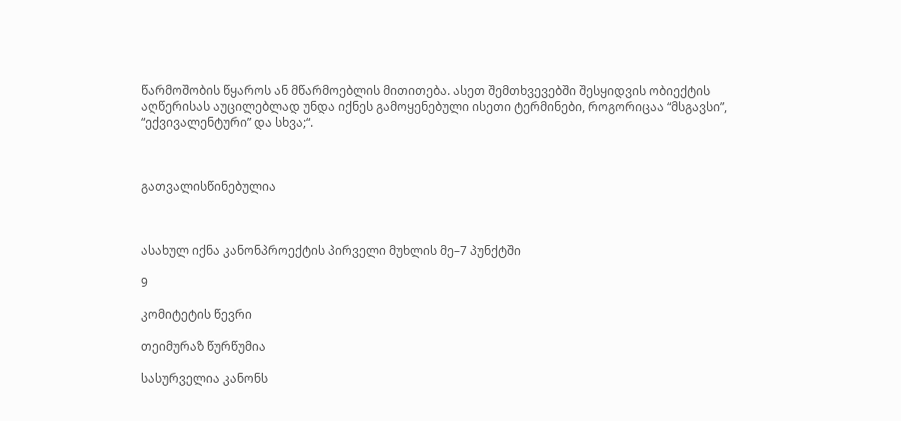წარმოშობის წყაროს ან მწარმოებლის მითითება. ასეთ შემთხვევებში შესყიდვის ობიექტის აღწერისას აუცილებლად უნდა იქნეს გამოყენებული ისეთი ტერმინები, როგორიცაა “მსგავსი”, “ექვივალენტური” და სხვა;“.



გათვალისწინებულია



ასახულ იქნა კანონპროექტის პირველი მუხლის მე–7 პუნქტში

9

კომიტეტის წევრი

თეიმურაზ წურწუმია

სასურველია კანონს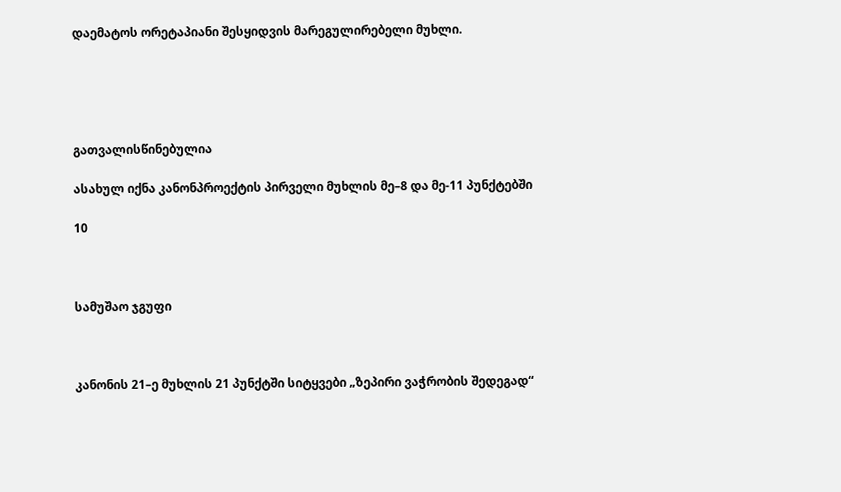დაემატოს ორეტაპიანი შესყიდვის მარეგულირებელი მუხლი.





გათვალისწინებულია

ასახულ იქნა კანონპროექტის პირველი მუხლის მე–8 და მე-11 პუნქტებში

10



სამუშაო ჯგუფი



კანონის 21–ე მუხლის 21 პუნქტში სიტყვები „ზეპირი ვაჭრობის შედეგად“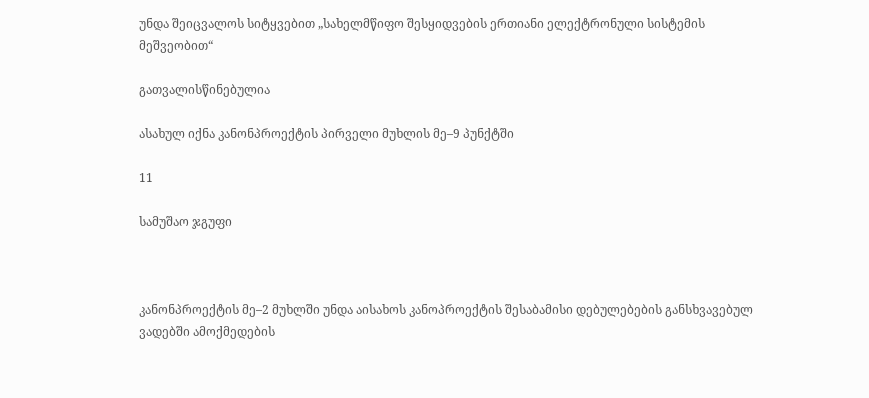უნდა შეიცვალოს სიტყვებით „სახელმწიფო შესყიდვების ერთიანი ელექტრონული სისტემის მეშვეობით“

გათვალისწინებულია

ასახულ იქნა კანონპროექტის პირველი მუხლის მე–9 პუნქტში

11

სამუშაო ჯგუფი



კანონპროექტის მე–2 მუხლში უნდა აისახოს კანოპროექტის შესაბამისი დებულებების განსხვავებულ ვადებში ამოქმედების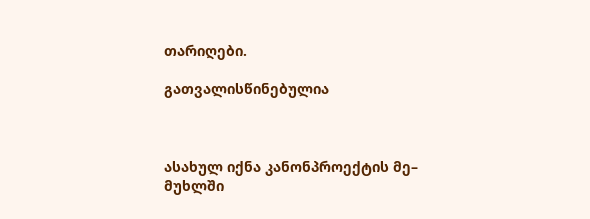თარიღები.

გათვალისწინებულია



ასახულ იქნა კანონპროექტის მე– მუხლში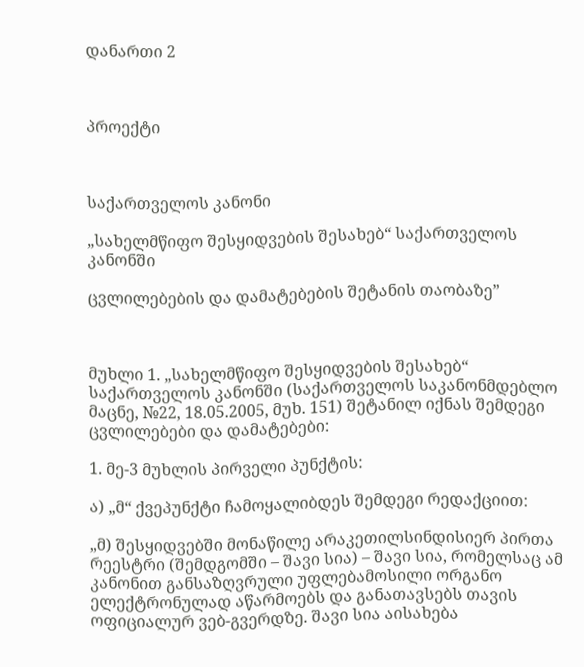დანართი 2



პროექტი



საქართველოს კანონი

„სახელმწიფო შესყიდვების შესახებ“ საქართველოს კანონში

ცვლილებების და დამატებების შეტანის თაობაზე”



მუხლი 1. „სახელმწიფო შესყიდვების შესახებ“ საქართველოს კანონში (საქართველოს საკანონმდებლო მაცნე, №22, 18.05.2005, მუხ. 151) შეტანილ იქნას შემდეგი ცვლილებები და დამატებები:

1. მე-3 მუხლის პირველი პუნქტის:

ა) „მ“ ქვეპუნქტი ჩამოყალიბდეს შემდეგი რედაქციით:

„მ) შესყიდვებში მონაწილე არაკეთილსინდისიერ პირთა რეესტრი (შემდგომში – შავი სია) – შავი სია, რომელსაც ამ კანონით განსაზღვრული უფლებამოსილი ორგანო ელექტრონულად აწარმოებს და განათავსებს თავის ოფიციალურ ვებ-გვერდზე. შავი სია აისახება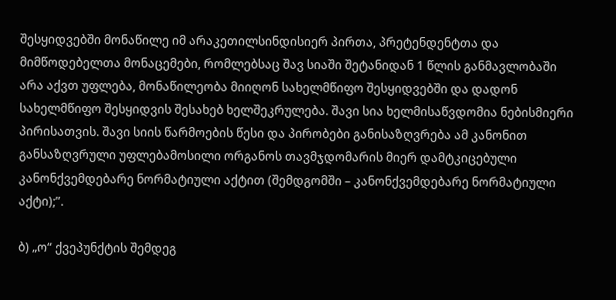შესყიდვებში მონაწილე იმ არაკეთილსინდისიერ პირთა, პრეტენდენტთა და მიმწოდებელთა მონაცემები, რომლებსაც შავ სიაში შეტანიდან 1 წლის განმავლობაში არა აქვთ უფლება, მონაწილეობა მიიღონ სახელმწიფო შესყიდვებში და დადონ სახელმწიფო შესყიდვის შესახებ ხელშეკრულება. შავი სია ხელმისაწვდომია ნებისმიერი პირისათვის. შავი სიის წარმოების წესი და პირობები განისაზღვრება ამ კანონით განსაზღვრული უფლებამოსილი ორგანოს თავმჯდომარის მიერ დამტკიცებული კანონქვემდებარე ნორმატიული აქტით (შემდგომში – კანონქვემდებარე ნორმატიული აქტი);”.

ბ) „ო“ ქვეპუნქტის შემდეგ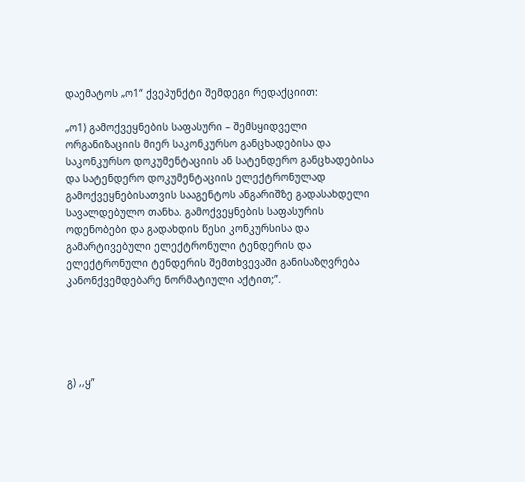დაემატოს „ო1“ ქვეპუნქტი შემდეგი რედაქციით:

„ო1) გამოქვეყნების საფასური – შემსყიდველი ორგანიზაციის მიერ საკონკურსო განცხადებისა და საკონკურსო დოკუმენტაციის ან სატენდერო განცხადებისა და სატენდერო დოკუმენტაციის ელექტრონულად გამოქვეყნებისათვის სააგენტოს ანგარიშზე გადასახდელი სავალდებულო თანხა. გამოქვეყნების საფასურის ოდენობები და გადახდის წესი კონკურსისა და გამარტივებული ელექტრონული ტენდერის და ელექტრონული ტენდერის შემთხვევაში განისაზღვრება კანონქვემდებარე ნორმატიული აქტით;”.





გ) ,,ყ”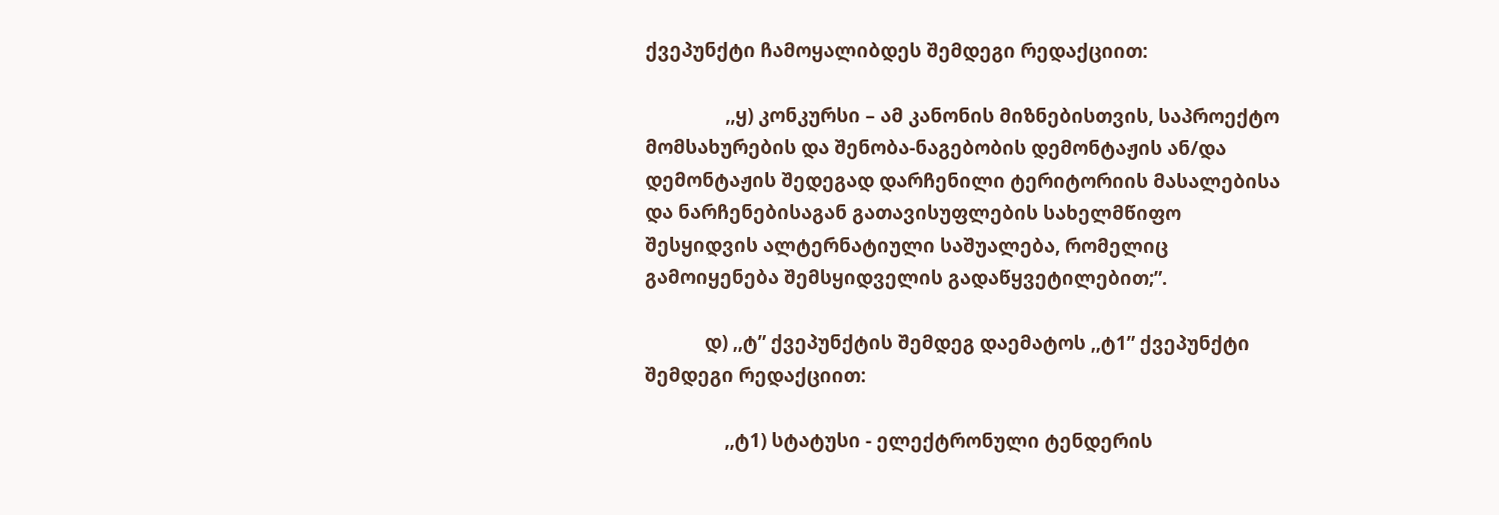ქვეპუნქტი ჩამოყალიბდეს შემდეგი რედაქციით:

                ,,ყ) კონკურსი – ამ კანონის მიზნებისთვის, საპროექტო მომსახურების და შენობა-ნაგებობის დემონტაჟის ან/და დემონტაჟის შედეგად დარჩენილი ტერიტორიის მასალებისა და ნარჩენებისაგან გათავისუფლების სახელმწიფო შესყიდვის ალტერნატიული საშუალება, რომელიც გამოიყენება შემსყიდველის გადაწყვეტილებით;”.

            დ) ,,ტ” ქვეპუნქტის შემდეგ დაემატოს ,,ტ1” ქვეპუნქტი შემდეგი რედაქციით:

                ,,ტ1) სტატუსი - ელექტრონული ტენდერის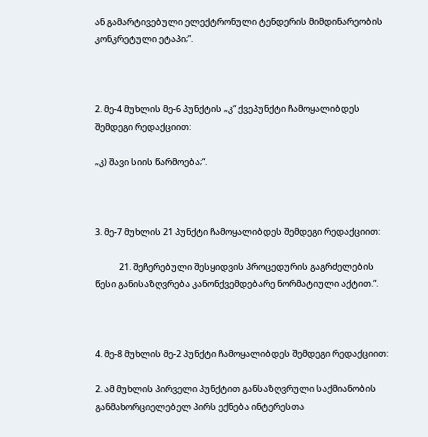ან გამარტივებული ელექტრონული ტენდერის მიმდინარეობის კონკრეტული ეტაპი;”.



2. მე-4 მუხლის მე-6 პუნქტის „კ“ ქვეპუნქტი ჩამოყალიბდეს შემდეგი რედაქციით:

„კ) შავი სიის წარმოება;“.



3. მე-7 მუხლის 21 პუნქტი ჩამოყალიბდეს შემდეგი რედაქციით:

            21. შეჩერებული შესყიდვის პროცედურის გაგრძელების წესი განისაზღვრება კანონქვემდებარე ნორმატიული აქტით.“.



4. მე-8 მუხლის მე-2 პუნქტი ჩამოყალიბდეს შემდეგი რედაქციით:

2. ამ მუხლის პირველი პუნქტით განსაზღვრული საქმიანობის განმახორციელებელ პირს ექნება ინტერესთა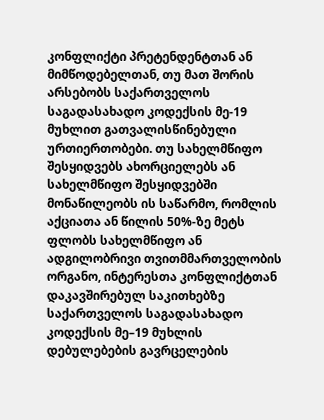კონფლიქტი პრეტენდენტთან ან მიმწოდებელთან, თუ მათ შორის არსებობს საქართველოს საგადასახადო კოდექსის მე-19 მუხლით გათვალისწინებული ურთიერთობები. თუ სახელმწიფო შესყიდვებს ახორციელებს ან სახელმწიფო შესყიდვებში მონაწილეობს ის საწარმო, რომლის აქციათა ან წილის 50%-ზე მეტს ფლობს სახელმწიფო ან ადგილობრივი თვითმმართველობის ორგანო, ინტერესთა კონფლიქტთან დაკავშირებულ საკითხებზე საქართველოს საგადასახადო კოდექსის მე–19 მუხლის დებულებების გავრცელების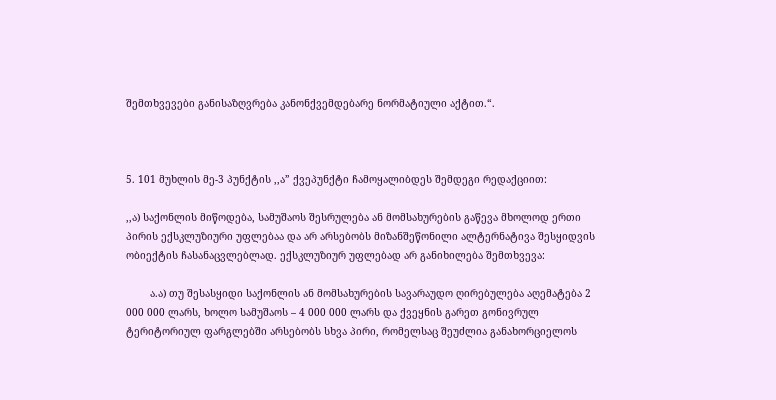შემთხვევები განისაზღვრება კანონქვემდებარე ნორმატიული აქტით.“.



5. 101 მუხლის მე-3 პუნქტის ,,ა” ქვეპუნქტი ჩამოყალიბდეს შემდეგი რედაქციით:

,,ა) საქონლის მიწოდება, სამუშაოს შესრულება ან მომსახურების გაწევა მხოლოდ ერთი პირის ექსკლუზიური უფლებაა და არ არსებობს მიზანშეწონილი ალტერნატივა შესყიდვის ობიექტის ჩასანაცვლებლად. ექსკლუზიურ უფლებად არ განიხილება შემთხვევა:

        ა.ა) თუ შესასყიდი საქონლის ან მომსახურების სავარაუდო ღირებულება აღემატება 2 000 000 ლარს, ხოლო სამუშაოს – 4 000 000 ლარს და ქვეყნის გარეთ გონივრულ ტერიტორიულ ფარგლებში არსებობს სხვა პირი, რომელსაც შეუძლია განახორციელოს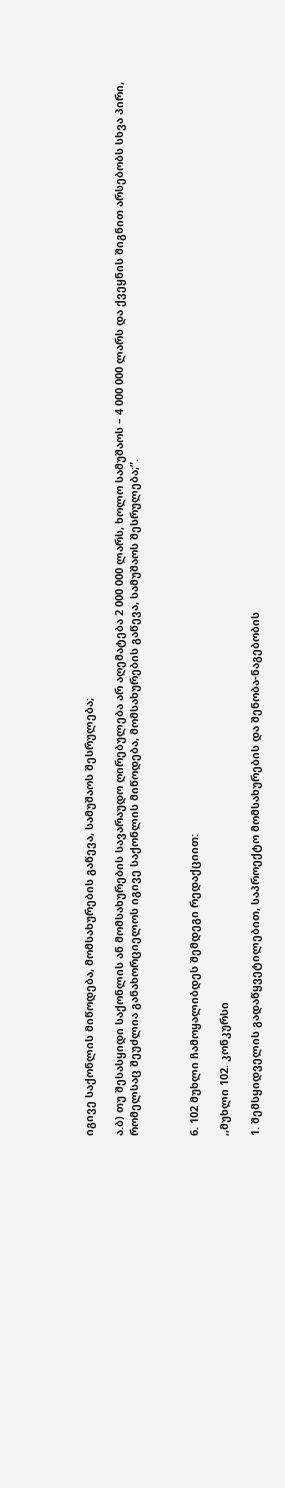იგივე საქონლის მიწოდება, მომსახურების გაწევა, სამუშაოს შესრულება;

ა.ბ) თუ შესასყიდი საქონლის ან მომსახურების სავარაუდო ღირებულება არ აღემატება 2 000 000 ლარს, ხოლო სამუშაოს – 4 000 000 ლარს და ქვეყნის შიგნით არსებობს სხვა პირი, რომელსაც შეუძლია განახორციელოს იგივე საქონლის მიწოდება, მომსახურების გაწევა, სამუშაოს შესრულება;”.



6. 102 მუხლი ჩამოყალიბდეს შემდეგი რედაქციით:

,,მუხლი 102. კონკურსი

1. შემსყიდველის გადაწყვეტილებით, საპროექტო მომსახურების და შენობა-ნაგებობის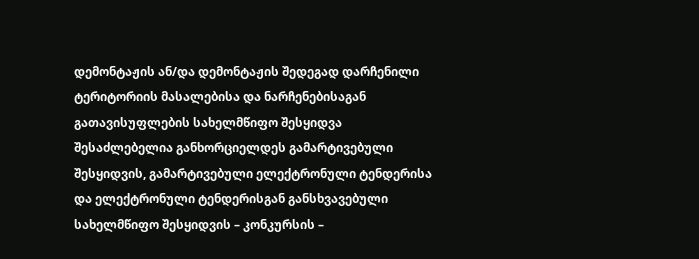დემონტაჟის ან/და დემონტაჟის შედეგად დარჩენილი ტერიტორიის მასალებისა და ნარჩენებისაგან გათავისუფლების სახელმწიფო შესყიდვა შესაძლებელია განხორციელდეს გამარტივებული შესყიდვის, გამარტივებული ელექტრონული ტენდერისა და ელექტრონული ტენდერისგან განსხვავებული სახელმწიფო შესყიდვის – კონკურსის –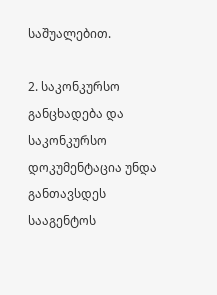საშუალებით.

2. საკონკურსო განცხადება და საკონკურსო დოკუმენტაცია უნდა განთავსდეს სააგენტოს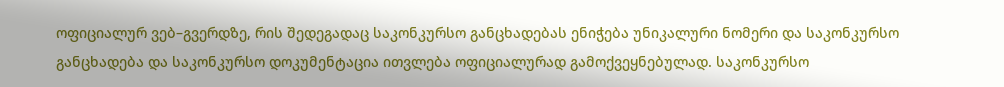ოფიციალურ ვებ–გვერდზე, რის შედეგადაც საკონკურსო განცხადებას ენიჭება უნიკალური ნომერი და საკონკურსო განცხადება და საკონკურსო დოკუმენტაცია ითვლება ოფიციალურად გამოქვეყნებულად. საკონკურსო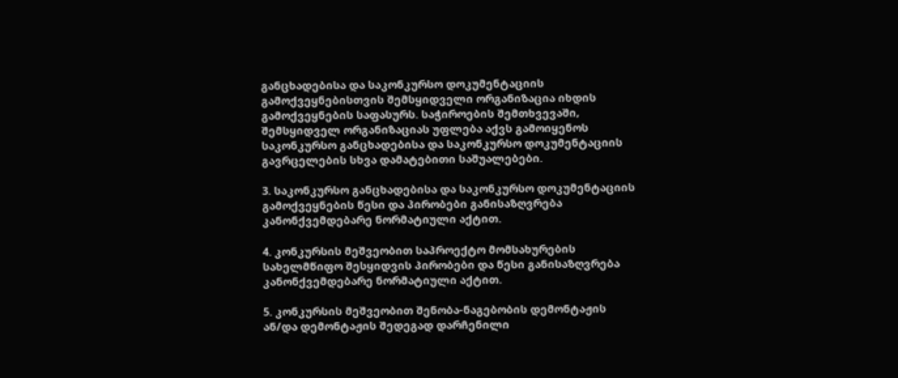განცხადებისა და საკონკურსო დოკუმენტაციის გამოქვეყნებისთვის შემსყიდველი ორგანიზაცია იხდის გამოქვეყნების საფასურს. საჭიროების შემთხვევაში, შემსყიდველ ორგანიზაციას უფლება აქვს გამოიყენოს საკონკურსო განცხადებისა და საკონკურსო დოკუმენტაციის გავრცელების სხვა დამატებითი საშუალებები.

3. საკონკურსო განცხადებისა და საკონკურსო დოკუმენტაციის გამოქვეყნების წესი და პირობები განისაზღვრება კანონქვემდებარე ნორმატიული აქტით.

4. კონკურსის მეშვეობით საპროექტო მომსახურების სახელმწიფო შესყიდვის პირობები და წესი განისაზღვრება კანონქვემდებარე ნორმატიული აქტით.

5. კონკურსის მეშვეობით შენობა-ნაგებობის დემონტაჟის ან/და დემონტაჟის შედეგად დარჩენილი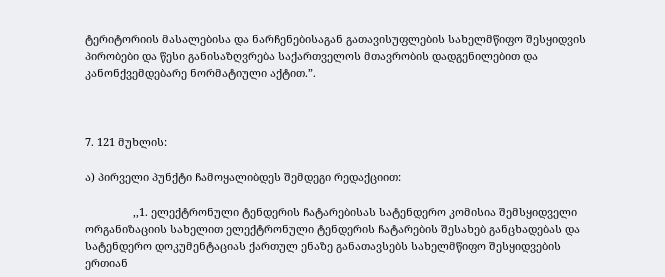ტერიტორიის მასალებისა და ნარჩენებისაგან გათავისუფლების სახელმწიფო შესყიდვის პირობები და წესი განისაზღვრება საქართველოს მთავრობის დადგენილებით და კანონქვემდებარე ნორმატიული აქტით.”.



7. 121 მუხლის:

ა) პირველი პუნქტი ჩამოყალიბდეს შემდეგი რედაქციით:

                ,,1. ელექტრონული ტენდერის ჩატარებისას სატენდერო კომისია შემსყიდველი ორგანიზაციის სახელით ელექტრონული ტენდერის ჩატარების შესახებ განცხადებას და სატენდერო დოკუმენტაციას ქართულ ენაზე განათავსებს სახელმწიფო შესყიდვების ერთიან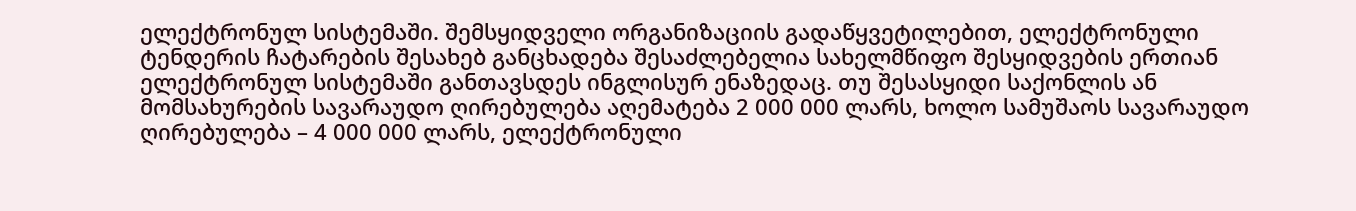ელექტრონულ სისტემაში. შემსყიდველი ორგანიზაციის გადაწყვეტილებით, ელექტრონული ტენდერის ჩატარების შესახებ განცხადება შესაძლებელია სახელმწიფო შესყიდვების ერთიან ელექტრონულ სისტემაში განთავსდეს ინგლისურ ენაზედაც. თუ შესასყიდი საქონლის ან მომსახურების სავარაუდო ღირებულება აღემატება 2 000 000 ლარს, ხოლო სამუშაოს სავარაუდო ღირებულება – 4 000 000 ლარს, ელექტრონული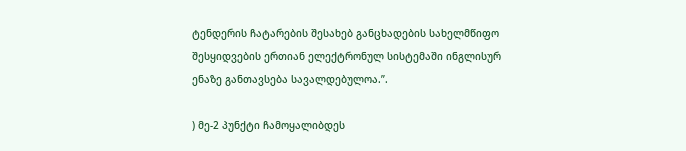ტენდერის ჩატარების შესახებ განცხადების სახელმწიფო შესყიდვების ერთიან ელექტრონულ სისტემაში ინგლისურ ენაზე განთავსება სავალდებულოა.”.

) მე-2 პუნქტი ჩამოყალიბდეს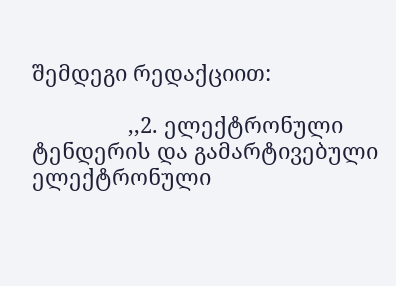შემდეგი რედაქციით:

                ,,2. ელექტრონული ტენდერის და გამარტივებული ელექტრონული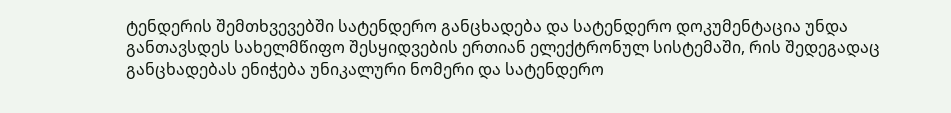ტენდერის შემთხვევებში სატენდერო განცხადება და სატენდერო დოკუმენტაცია უნდა განთავსდეს სახელმწიფო შესყიდვების ერთიან ელექტრონულ სისტემაში, რის შედეგადაც განცხადებას ენიჭება უნიკალური ნომერი და სატენდერო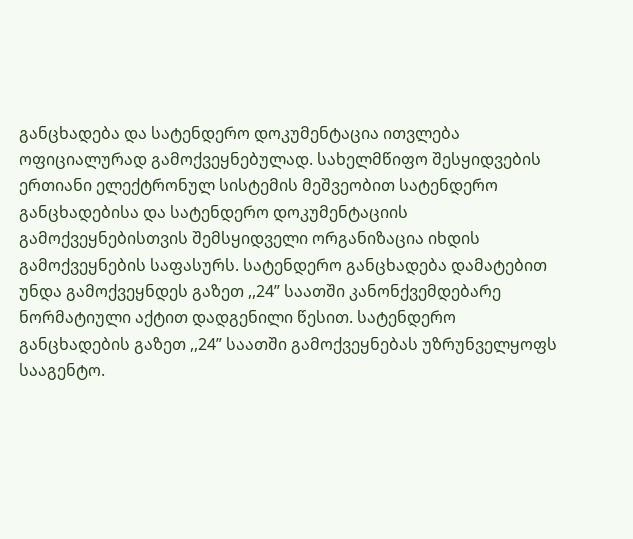განცხადება და სატენდერო დოკუმენტაცია ითვლება ოფიციალურად გამოქვეყნებულად. სახელმწიფო შესყიდვების ერთიანი ელექტრონულ სისტემის მეშვეობით სატენდერო განცხადებისა და სატენდერო დოკუმენტაციის გამოქვეყნებისთვის შემსყიდველი ორგანიზაცია იხდის გამოქვეყნების საფასურს. სატენდერო განცხადება დამატებით უნდა გამოქვეყნდეს გაზეთ ,,24” საათში კანონქვემდებარე ნორმატიული აქტით დადგენილი წესით. სატენდერო განცხადების გაზეთ ,,24” საათში გამოქვეყნებას უზრუნველყოფს სააგენტო.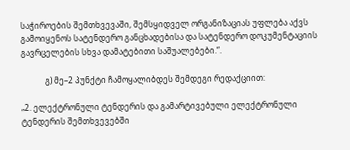საჭიროების შემთხვევაში, შემსყიდველ ორგანიზაციას უფლება აქვს გამოიყენოს სატენდერო განცხადებისა და სატენდერო დოკუმენტაციის გავრცელების სხვა დამატებითი საშუალებები.“.

            გ) მე–2 პუნქტი ჩამოყალიბდეს შემდეგი რედაქციით:

„2. ელექტრონული ტენდერის და გამარტივებული ელექტრონული ტენდერის შემთხვევებში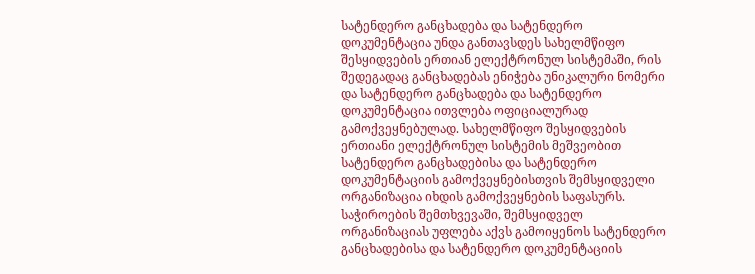სატენდერო განცხადება და სატენდერო დოკუმენტაცია უნდა განთავსდეს სახელმწიფო შესყიდვების ერთიან ელექტრონულ სისტემაში, რის შედეგადაც განცხადებას ენიჭება უნიკალური ნომერი და სატენდერო განცხადება და სატენდერო დოკუმენტაცია ითვლება ოფიციალურად გამოქვეყნებულად. სახელმწიფო შესყიდვების ერთიანი ელექტრონულ სისტემის მეშვეობით სატენდერო განცხადებისა და სატენდერო დოკუმენტაციის გამოქვეყნებისთვის შემსყიდველი ორგანიზაცია იხდის გამოქვეყნების საფასურს. საჭიროების შემთხვევაში, შემსყიდველ ორგანიზაციას უფლება აქვს გამოიყენოს სატენდერო განცხადებისა და სატენდერო დოკუმენტაციის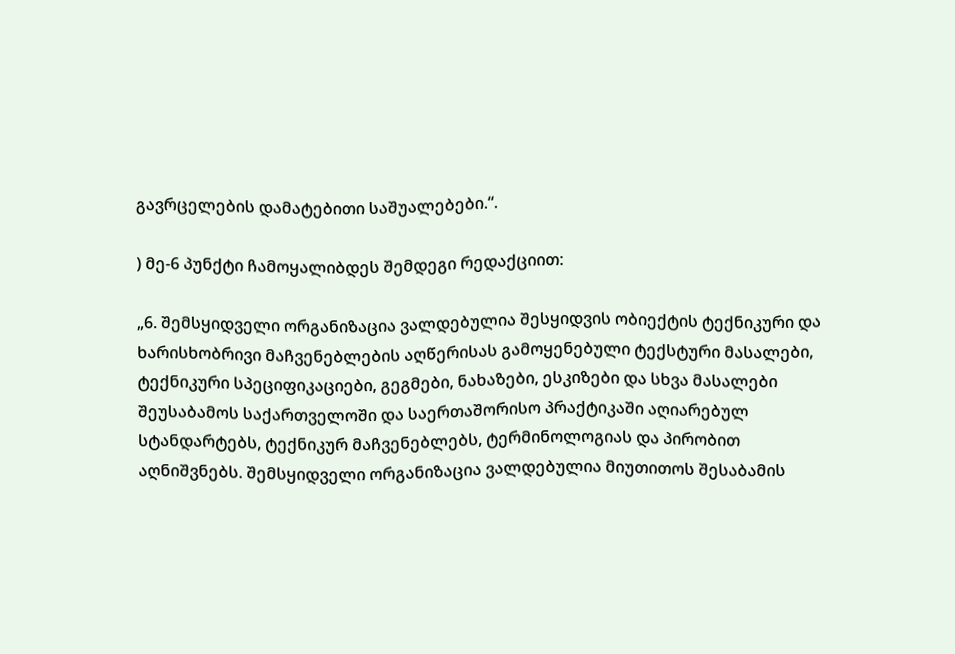გავრცელების დამატებითი საშუალებები.“.

) მე-6 პუნქტი ჩამოყალიბდეს შემდეგი რედაქციით:

„6. შემსყიდველი ორგანიზაცია ვალდებულია შესყიდვის ობიექტის ტექნიკური და ხარისხობრივი მაჩვენებლების აღწერისას გამოყენებული ტექსტური მასალები, ტექნიკური სპეციფიკაციები, გეგმები, ნახაზები, ესკიზები და სხვა მასალები შეუსაბამოს საქართველოში და საერთაშორისო პრაქტიკაში აღიარებულ სტანდარტებს, ტექნიკურ მაჩვენებლებს, ტერმინოლოგიას და პირობით აღნიშვნებს. შემსყიდველი ორგანიზაცია ვალდებულია მიუთითოს შესაბამის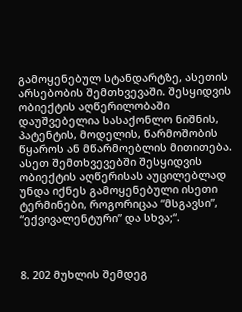გამოყენებულ სტანდარტზე, ასეთის არსებობის შემთხვევაში. შესყიდვის ობიექტის აღწერილობაში დაუშვებელია სასაქონლო ნიშნის, პატენტის, მოდელის, წარმოშობის წყაროს ან მწარმოებლის მითითება. ასეთ შემთხვევებში შესყიდვის ობიექტის აღწერისას აუცილებლად უნდა იქნეს გამოყენებული ისეთი ტერმინები, როგორიცაა “მსგავსი”, “ექვივალენტური” და სხვა;“.



8. 202 მუხლის შემდეგ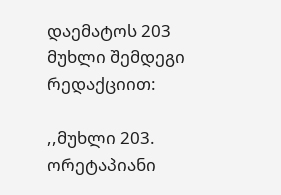დაემატოს 203 მუხლი შემდეგი რედაქციით:

,,მუხლი 203. ორეტაპიანი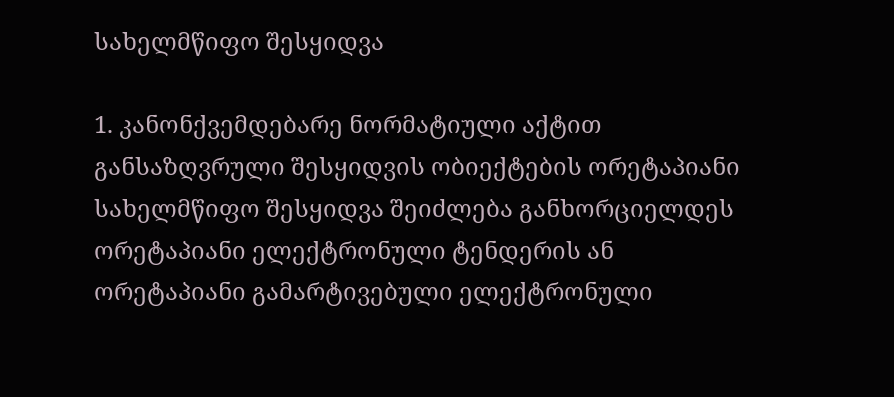სახელმწიფო შესყიდვა

1. კანონქვემდებარე ნორმატიული აქტით განსაზღვრული შესყიდვის ობიექტების ორეტაპიანი სახელმწიფო შესყიდვა შეიძლება განხორციელდეს ორეტაპიანი ელექტრონული ტენდერის ან ორეტაპიანი გამარტივებული ელექტრონული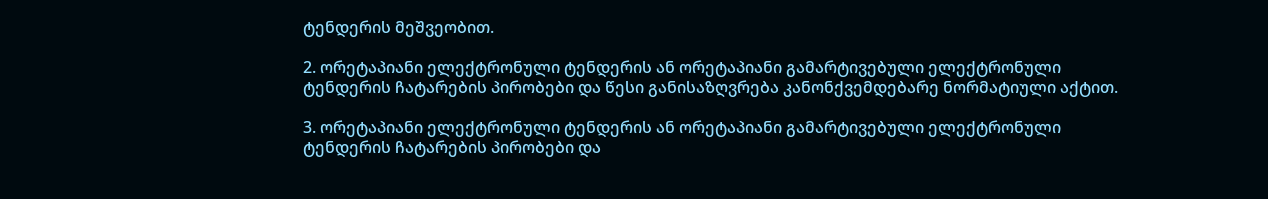ტენდერის მეშვეობით.

2. ორეტაპიანი ელექტრონული ტენდერის ან ორეტაპიანი გამარტივებული ელექტრონული ტენდერის ჩატარების პირობები და წესი განისაზღვრება კანონქვემდებარე ნორმატიული აქტით.

3. ორეტაპიანი ელექტრონული ტენდერის ან ორეტაპიანი გამარტივებული ელექტრონული ტენდერის ჩატარების პირობები და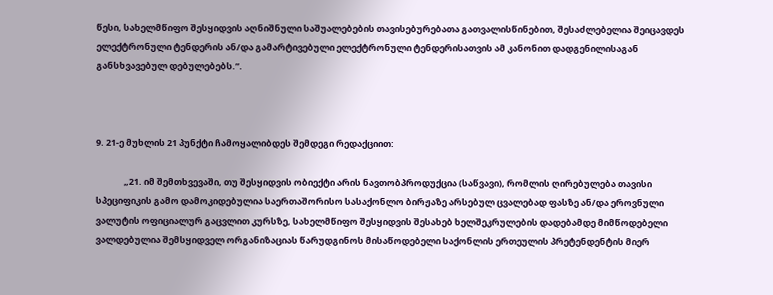წესი, სახელმწიფო შესყიდვის აღნიშნული საშუალებების თავისებურებათა გათვალისწინებით, შესაძლებელია შეიცავდეს ელექტრონული ტენდერის ან/და გამარტივებული ელექტრონული ტენდერისათვის ამ კანონით დადგენილისაგან განსხვავებულ დებულებებს.”.



9. 21-ე მუხლის 21 პუნქტი ჩამოყალიბდეს შემდეგი რედაქციით:

              „21. იმ შემთხვევაში, თუ შესყიდვის ობიექტი არის ნავთობპროდუქცია (საწვავი), რომლის ღირებულება თავისი სპეციფიკის გამო დამოკიდებულია საერთაშორისო სასაქონლო ბირჟაზე არსებულ ცვალებად ფასზე ან/და ეროვნული ვალუტის ოფიციალურ გაცვლით კურსზე, სახელმწიფო შესყიდვის შესახებ ხელშეკრულების დადებამდე მიმწოდებელი ვალდებულია შემსყიდველ ორგანიზაციას წარუდგინოს მისაწოდებელი საქონლის ერთეულის პრეტენდენტის მიერ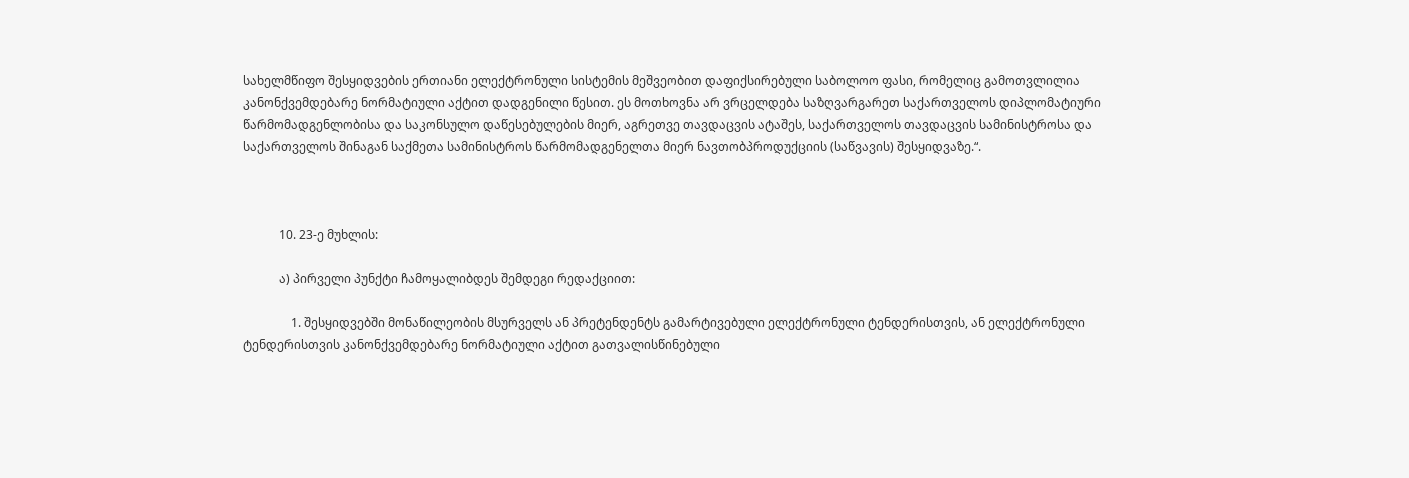სახელმწიფო შესყიდვების ერთიანი ელექტრონული სისტემის მეშვეობით დაფიქსირებული საბოლოო ფასი, რომელიც გამოთვლილია კანონქვემდებარე ნორმატიული აქტით დადგენილი წესით. ეს მოთხოვნა არ ვრცელდება საზღვარგარეთ საქართველოს დიპლომატიური წარმომადგენლობისა და საკონსულო დაწესებულების მიერ, აგრეთვე თავდაცვის ატაშეს, საქართველოს თავდაცვის სამინისტროსა და საქართველოს შინაგან საქმეთა სამინისტროს წარმომადგენელთა მიერ ნავთობპროდუქციის (საწვავის) შესყიდვაზე.“.



            10. 23-ე მუხლის:

            ა) პირველი პუნქტი ჩამოყალიბდეს შემდეგი რედაქციით:

                1. შესყიდვებში მონაწილეობის მსურველს ან პრეტენდენტს გამარტივებული ელექტრონული ტენდერისთვის, ან ელექტრონული ტენდერისთვის კანონქვემდებარე ნორმატიული აქტით გათვალისწინებული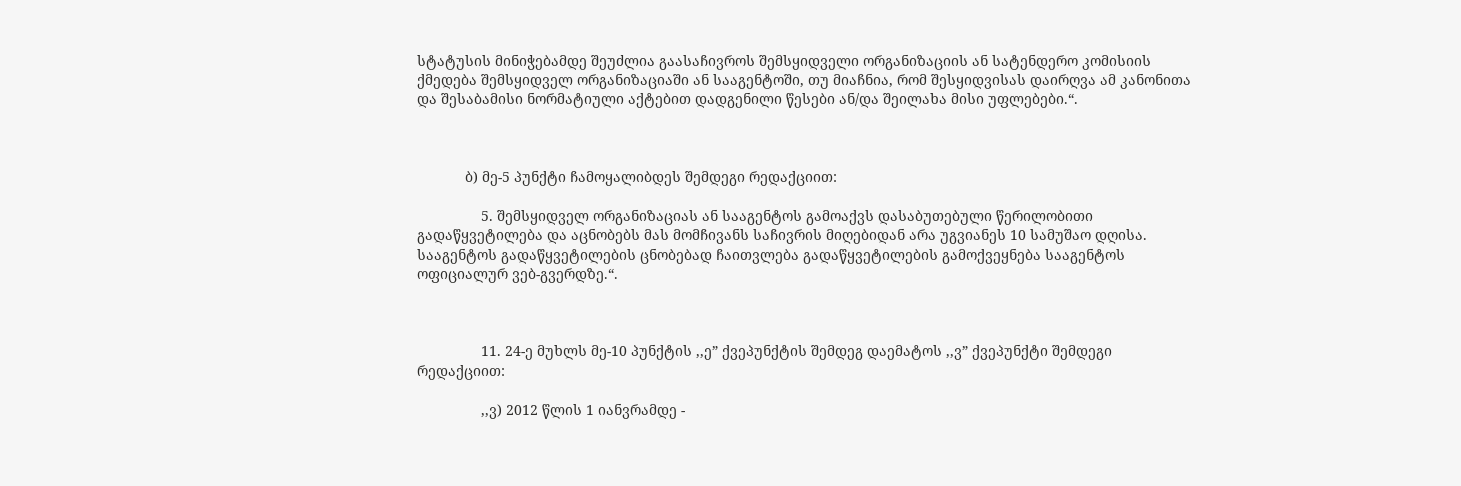სტატუსის მინიჭებამდე შეუძლია გაასაჩივროს შემსყიდველი ორგანიზაციის ან სატენდერო კომისიის ქმედება შემსყიდველ ორგანიზაციაში ან სააგენტოში, თუ მიაჩნია, რომ შესყიდვისას დაირღვა ამ კანონითა და შესაბამისი ნორმატიული აქტებით დადგენილი წესები ან/და შეილახა მისი უფლებები.“.



            ბ) მე-5 პუნქტი ჩამოყალიბდეს შემდეგი რედაქციით:

                5. შემსყიდველ ორგანიზაციას ან სააგენტოს გამოაქვს დასაბუთებული წერილობითი გადაწყვეტილება და აცნობებს მას მომჩივანს საჩივრის მიღებიდან არა უგვიანეს 10 სამუშაო დღისა. სააგენტოს გადაწყვეტილების ცნობებად ჩაითვლება გადაწყვეტილების გამოქვეყნება სააგენტოს ოფიციალურ ვებ-გვერდზე.“.



                11. 24-ე მუხლს მე-10 პუნქტის ,,ე” ქვეპუნქტის შემდეგ დაემატოს ,,ვ” ქვეპუნქტი შემდეგი რედაქციით:

                ,,ვ) 2012 წლის 1 იანვრამდე -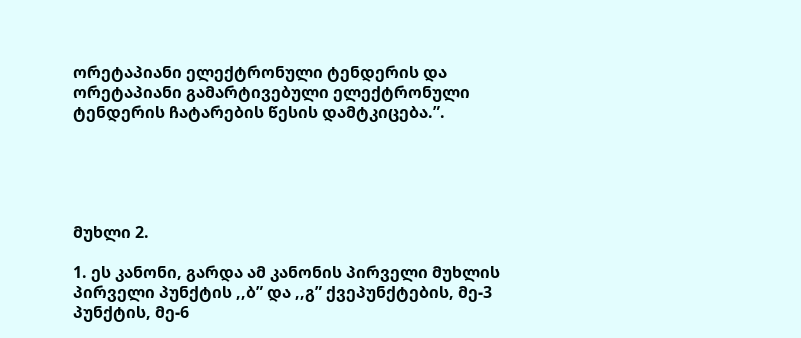ორეტაპიანი ელექტრონული ტენდერის და ორეტაპიანი გამარტივებული ელექტრონული ტენდერის ჩატარების წესის დამტკიცება.”.





მუხლი 2.

1. ეს კანონი, გარდა ამ კანონის პირველი მუხლის პირველი პუნქტის ,,ბ” და ,,გ” ქვეპუნქტების, მე-3 პუნქტის, მე-6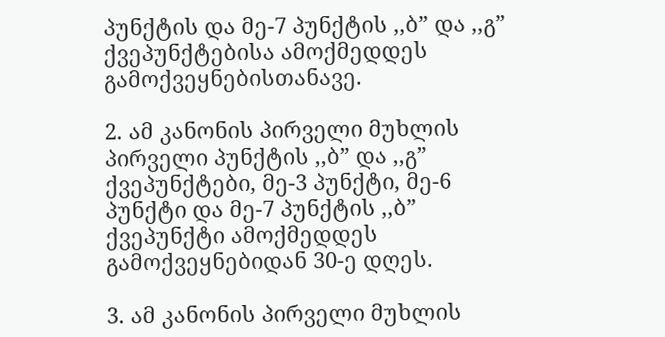პუნქტის და მე-7 პუნქტის ,,ბ” და ,,გ” ქვეპუნქტებისა ამოქმედდეს გამოქვეყნებისთანავე.

2. ამ კანონის პირველი მუხლის პირველი პუნქტის ,,ბ” და ,,გ” ქვეპუნქტები, მე-3 პუნქტი, მე-6 პუნქტი და მე-7 პუნქტის ,,ბ” ქვეპუნქტი ამოქმედდეს გამოქვეყნებიდან 30-ე დღეს.

3. ამ კანონის პირველი მუხლის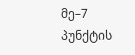მე–7 პუნქტის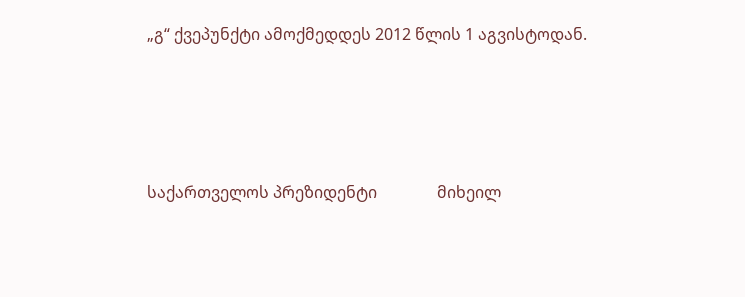„გ“ ქვეპუნქტი ამოქმედდეს 2012 წლის 1 აგვისტოდან.





საქართველოს პრეზიდენტი               მიხეილ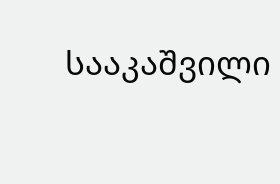სააკაშვილი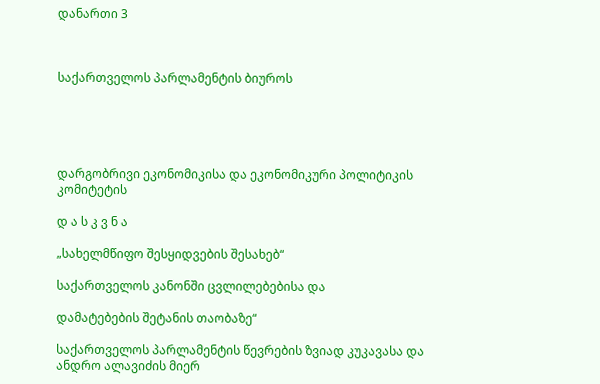დანართი 3



საქართველოს პარლამენტის ბიუროს





დარგობრივი ეკონომიკისა და ეკონომიკური პოლიტიკის კომიტეტის

დ ა ს კ ვ ნ ა

„სახელმწიფო შესყიდვების შესახებ“

საქართველოს კანონში ცვლილებებისა და

დამატებების შეტანის თაობაზე“

საქართველოს პარლამენტის წევრების ზვიად კუკავასა და  ანდრო ალავიძის მიერ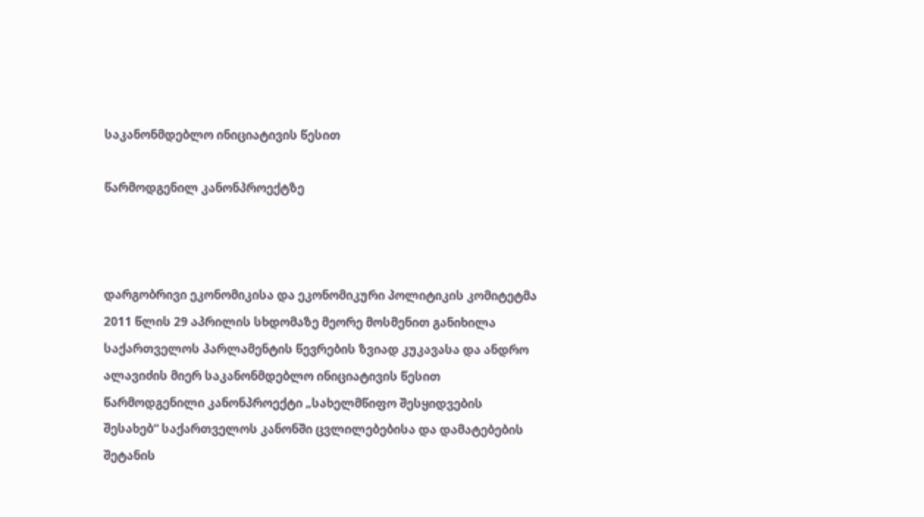საკანონმდებლო ინიციატივის წესით

წარმოდგენილ კანონპროექტზე



დარგობრივი ეკონომიკისა და ეკონომიკური პოლიტიკის კომიტეტმა 2011 წლის 29 აპრილის სხდომაზე მეორე მოსმენით განიხილა საქართველოს პარლამენტის წევრების ზვიად კუკავასა და ანდრო ალავიძის მიერ საკანონმდებლო ინიციატივის წესით წარმოდგენილი კანონპროექტი „სახელმწიფო შესყიდვების შესახებ“ საქართველოს კანონში ცვლილებებისა და დამატებების შეტანის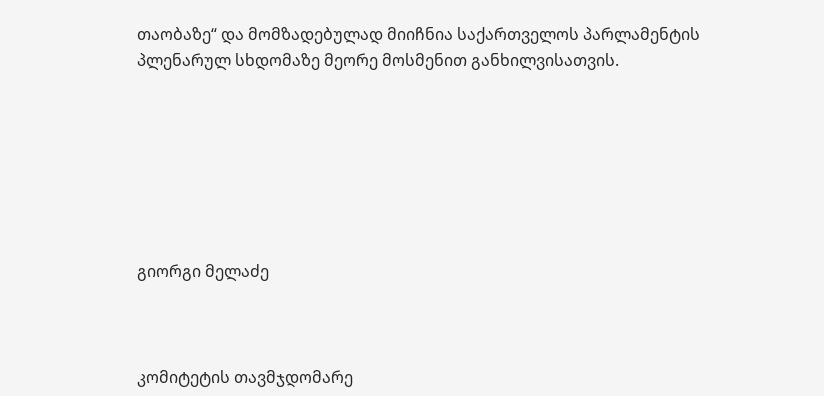თაობაზე“ და მომზადებულად მიიჩნია საქართველოს პარლამენტის პლენარულ სხდომაზე მეორე მოსმენით განხილვისათვის.







გიორგი მელაძე



კომიტეტის თავმჯდომარე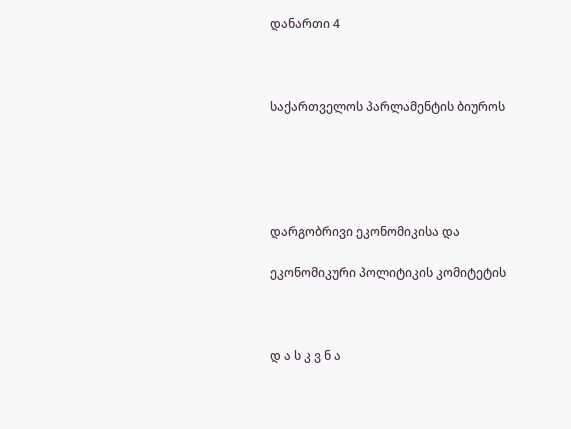დანართი 4



საქართველოს პარლამენტის ბიუროს





დარგობრივი ეკონომიკისა და

ეკონომიკური პოლიტიკის კომიტეტის



დ ა ს კ ვ ნ ა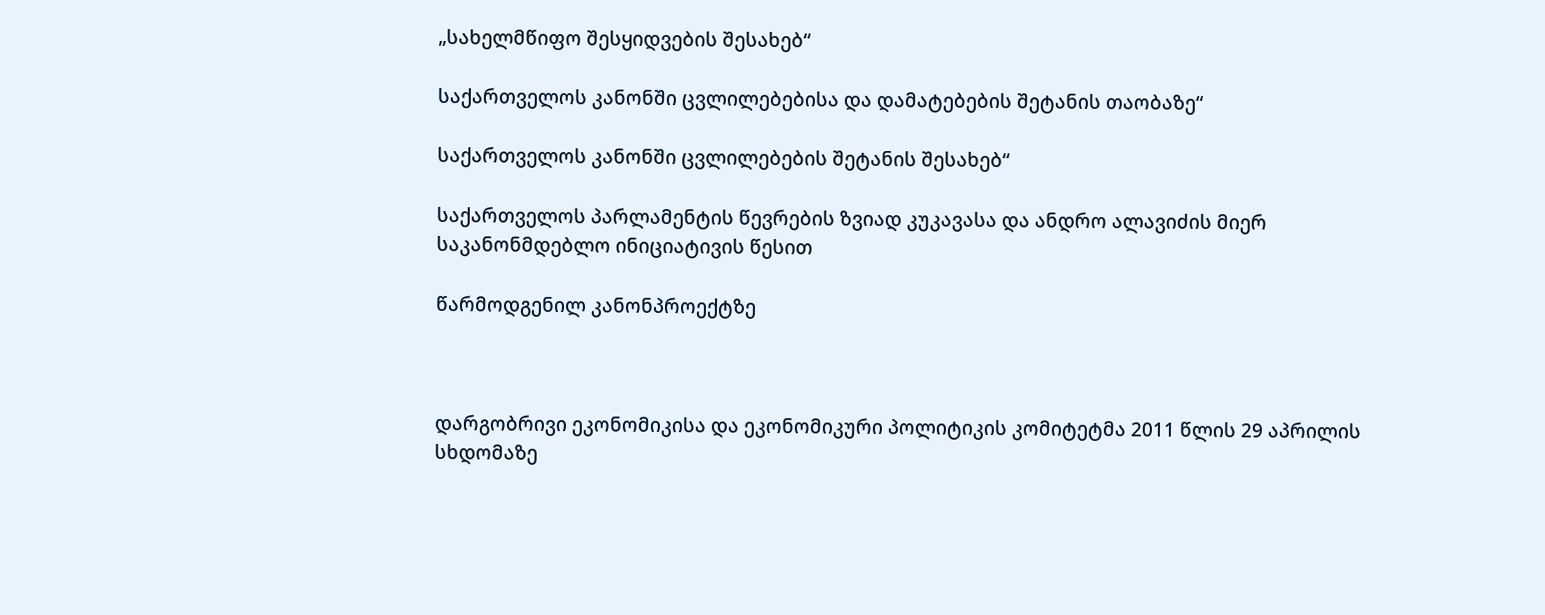„სახელმწიფო შესყიდვების შესახებ“

საქართველოს კანონში ცვლილებებისა და დამატებების შეტანის თაობაზე“

საქართველოს კანონში ცვლილებების შეტანის შესახებ“

საქართველოს პარლამენტის წევრების ზვიად კუკავასა და ანდრო ალავიძის მიერ საკანონმდებლო ინიციატივის წესით

წარმოდგენილ კანონპროექტზე



დარგობრივი ეკონომიკისა და ეკონომიკური პოლიტიკის კომიტეტმა 2011 წლის 29 აპრილის სხდომაზე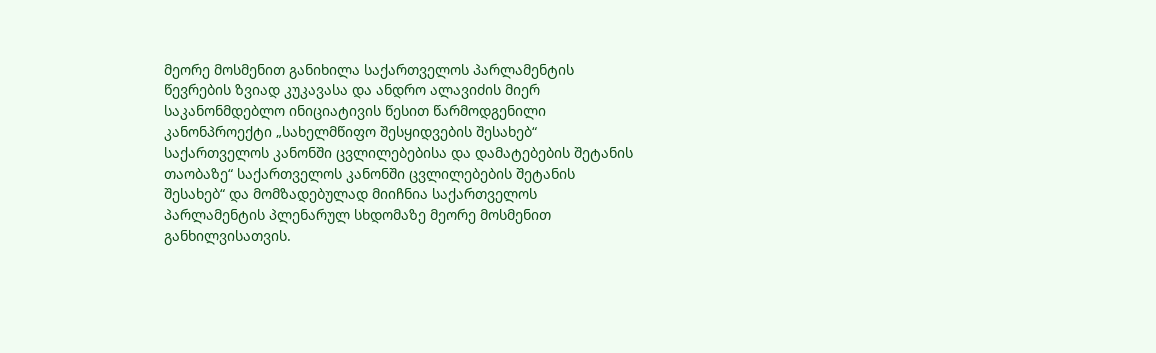მეორე მოსმენით განიხილა საქართველოს პარლამენტის წევრების ზვიად კუკავასა და ანდრო ალავიძის მიერ საკანონმდებლო ინიციატივის წესით წარმოდგენილი კანონპროექტი „სახელმწიფო შესყიდვების შესახებ“ საქართველოს კანონში ცვლილებებისა და დამატებების შეტანის თაობაზე“ საქართველოს კანონში ცვლილებების შეტანის შესახებ“ და მომზადებულად მიიჩნია საქართველოს პარლამენტის პლენარულ სხდომაზე მეორე მოსმენით განხილვისათვის.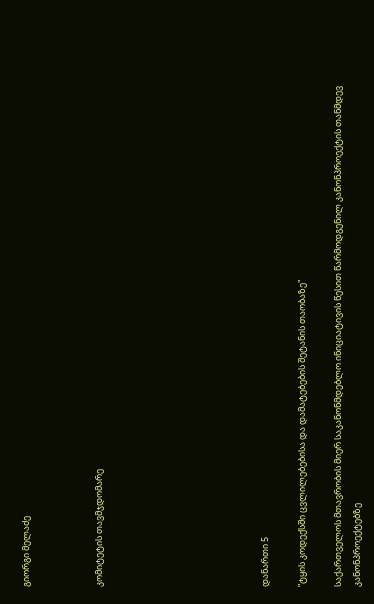გიორგი მელაძე



კომიტეტის თავმჯდომარე








დანართი 5

”ტყის კოდექსში ცვლილებებისა და დამატებების შეტანის თაობაზე"

საქართველოს მთავრობის მიერ საკანონმდებლო ინიციატივის წესით წარმოდგენილ კანონპროექტის თანმდევ კანონპროექტებზე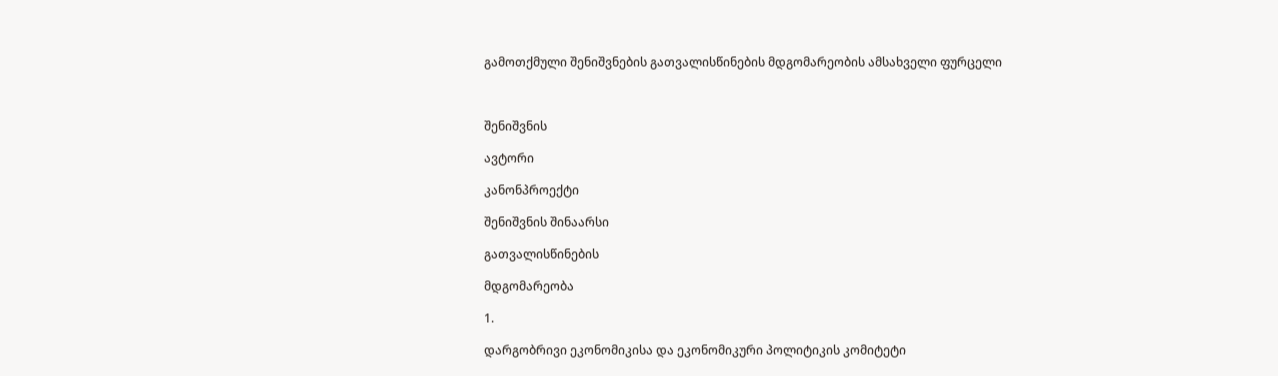გამოთქმული შენიშვნების გათვალისწინების მდგომარეობის ამსახველი ფურცელი



შენიშვნის

ავტორი

კანონპროექტი

შენიშვნის შინაარსი

გათვალისწინების

მდგომარეობა

1.

დარგობრივი ეკონომიკისა და ეკონომიკური პოლიტიკის კომიტეტი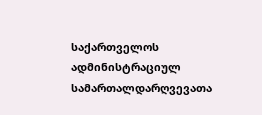საქართველოს ადმინისტრაციულ სამართალდარღვევათა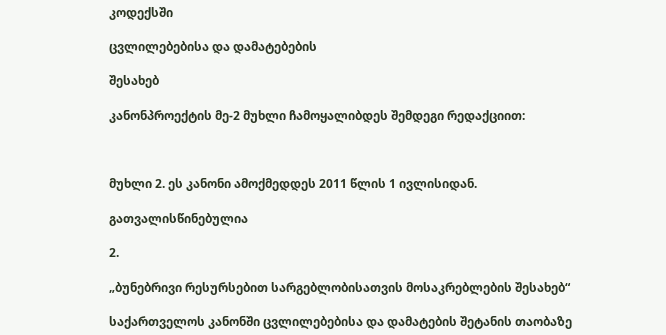კოდექსში

ცვლილებებისა და დამატებების

შესახებ

კანონპროექტის მე-2 მუხლი ჩამოყალიბდეს შემდეგი რედაქციით:



მუხლი 2. ეს კანონი ამოქმედდეს 2011 წლის 1 ივლისიდან.

გათვალისწინებულია

2.

„ბუნებრივი რესურსებით სარგებლობისათვის მოსაკრებლების შესახებ“

საქართველოს კანონში ცვლილებებისა და დამატების შეტანის თაობაზე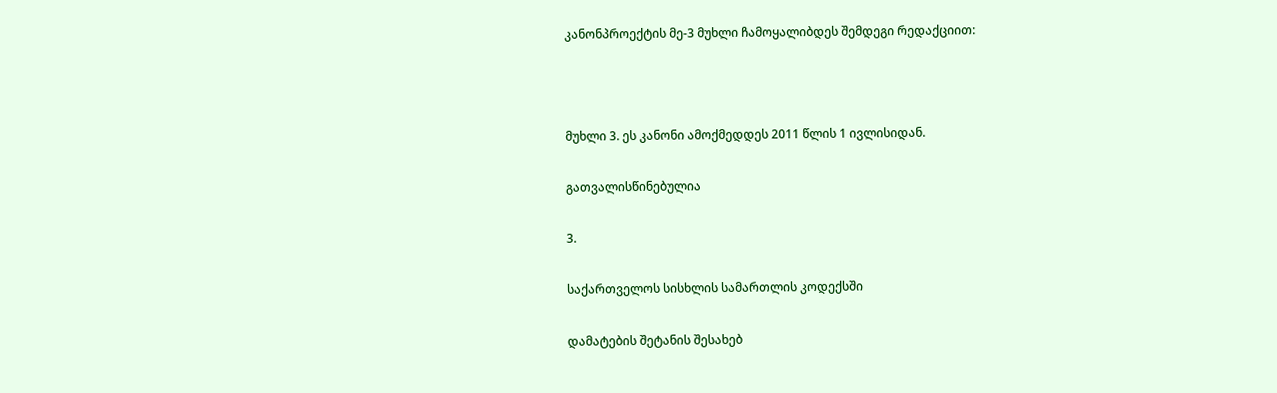კანონპროექტის მე-3 მუხლი ჩამოყალიბდეს შემდეგი რედაქციით:



მუხლი 3. ეს კანონი ამოქმედდეს 2011 წლის 1 ივლისიდან.

გათვალისწინებულია

3.

საქართველოს სისხლის სამართლის კოდექსში

დამატების შეტანის შესახებ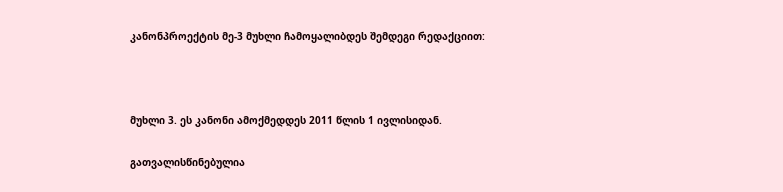კანონპროექტის მე-3 მუხლი ჩამოყალიბდეს შემდეგი რედაქციით:



მუხლი 3. ეს კანონი ამოქმედდეს 2011 წლის 1 ივლისიდან.

გათვალისწინებულია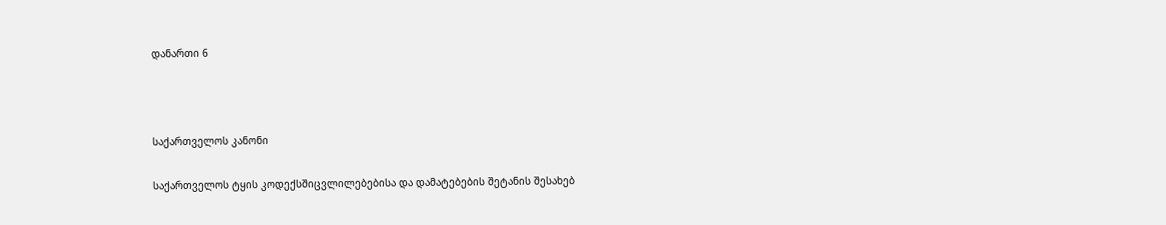დანართი 6



საქართველოს კანონი

საქართველოს ტყის კოდექსშიცვლილებებისა და დამატებების შეტანის შესახებ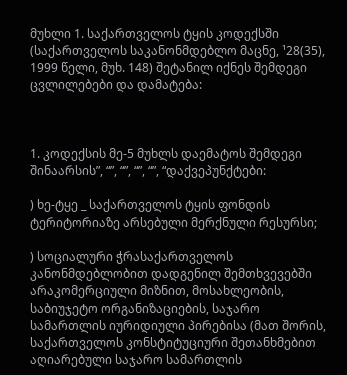მუხლი 1. საქართველოს ტყის კოდექსში (საქართველოს საკანონმდებლო მაცნე, ¹28(35), 1999 წელი, მუხ. 148) შეტანილ იქნეს შემდეგი ცვლილებები და დამატება:



1. კოდექსის მე-5 მუხლს დაემატოს შემდეგი შინაარსის”, “”, “”, “”, “”, “დაქვეპუნქტები:

) ხე-ტყე _ საქართველოს ტყის ფონდის ტერიტორიაზე არსებული მერქნული რესურსი;

) სოციალური ჭრასაქართველოს კანონმდებლობით დადგენილ შემთხვევებში არაკომერციული მიზნით, მოსახლეობის, საბიუჯეტო ორგანიზაციების, საჯარო სამართლის იურიდიული პირებისა (მათ შორის, საქართველოს კონსტიტუციური შეთანხმებით აღიარებული საჯარო სამართლის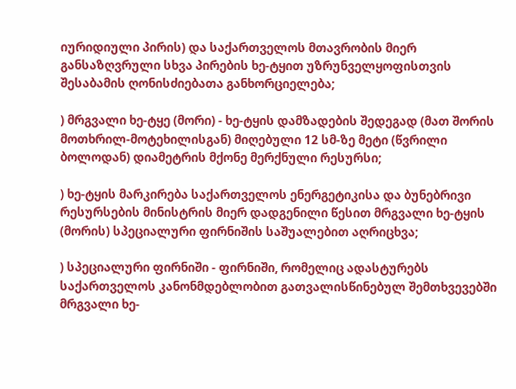იურიდიული პირის) და საქართველოს მთავრობის მიერ განსაზღვრული სხვა პირების ხე-ტყით უზრუნველყოფისთვის შესაბამის ღონისძიებათა განხორციელება;

) მრგვალი ხე-ტყე (მორი) - ხე-ტყის დამზადების შედეგად (მათ შორის მოთხრილ-მოტეხილისგან) მიღებული 12 სმ-ზე მეტი (წვრილი ბოლოდან) დიამეტრის მქონე მერქნული რესურსი;

) ხე-ტყის მარკირება საქართველოს ენერგეტიკისა და ბუნებრივი რესურსების მინისტრის მიერ დადგენილი წესით მრგვალი ხე-ტყის (მორის) სპეციალური ფირნიშის საშუალებით აღრიცხვა;

) სპეციალური ფირნიში - ფირნიში, რომელიც ადასტურებს საქართველოს კანონმდებლობით გათვალისწინებულ შემთხვევებში მრგვალი ხე-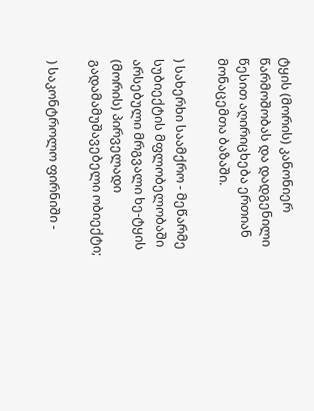ტყის (მორის) კანონიერ წარმოშობას და დადგენილი წესით აღირიცხება ერთიან მონაცემთა ბაზაში.

) სახერხი საამქრო - მეწარმე სუბიექტის მფლობელობაში არსებული მრგვალი ხე-ტყის (მორის) პირველადი გადამამუშავებელი ობიექტი;

) საკონტროლო ფირნიში -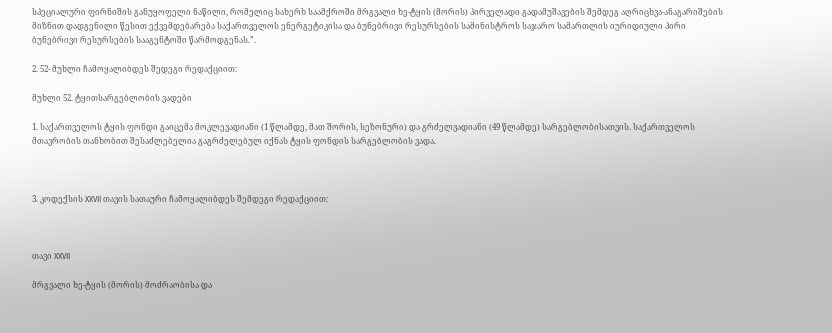სპეციალური ფირნიშის განუყოფელი ნაწილი, რომელიც სახერხ საამქროში მრგვალი ხე-ტყის (მორის) პირველადი გადამუშავების შემდეგ აღრიცხვა-ანაგარიშების მიზნით დადგენილი წესით ექვემდებარება საქართველოს ენერგეტიკისა და ბუნებრივი რესურსების სამინისტროს საჯარო სამართლის იურიდიული პირი ბუნებრივი რესურსების სააგენტოში წარმოდგენას.”.

2. 52- მუხლი ჩამოყალიბდეს შედეგი რედაქციით:

მუხლი 52. ტყითსარგებლობის ვადები

1. საქართველოს ტყის ფონდი გაიცემა მოკლევადიანი (1 წლამდე, მათ შორის, სეზონური) და გრძელვადიანი (49 წლამდე) სარგებლობისათვის. საქართველოს მთავრობის თანხობით შესაძლებელია გაგრძელებულ იქნას ტყის ფონდის სარგებლობის ვადა.



3. კოდექსის XXVII თავის სათაური ჩამოყალიბდეს შემდეგი რედაქციით:



თავი XXVII

მრგვალი ხე-ტყის (მორის) მოძრაობისა და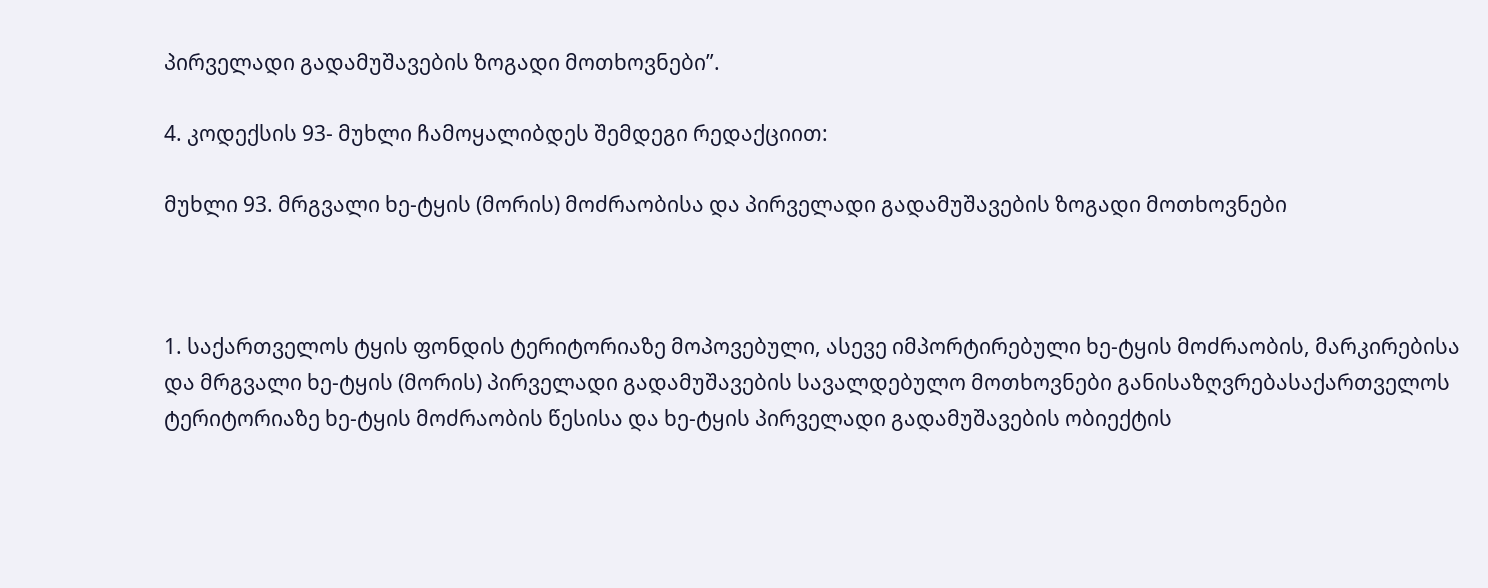პირველადი გადამუშავების ზოგადი მოთხოვნები”.

4. კოდექსის 93- მუხლი ჩამოყალიბდეს შემდეგი რედაქციით:

მუხლი 93. მრგვალი ხე-ტყის (მორის) მოძრაობისა და პირველადი გადამუშავების ზოგადი მოთხოვნები



1. საქართველოს ტყის ფონდის ტერიტორიაზე მოპოვებული, ასევე იმპორტირებული ხე-ტყის მოძრაობის, მარკირებისა და მრგვალი ხე-ტყის (მორის) პირველადი გადამუშავების სავალდებულო მოთხოვნები განისაზღვრებასაქართველოს ტერიტორიაზე ხე-ტყის მოძრაობის წესისა და ხე-ტყის პირველადი გადამუშავების ობიექტის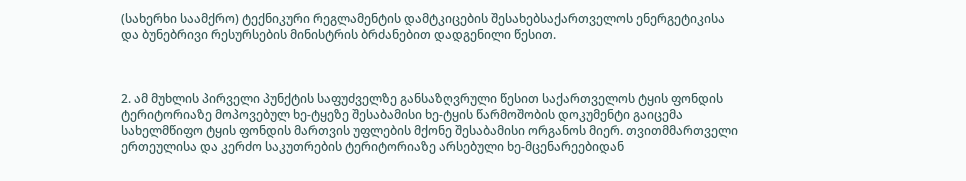(სახერხი საამქრო) ტექნიკური რეგლამენტის დამტკიცების შესახებსაქართველოს ენერგეტიკისა და ბუნებრივი რესურსების მინისტრის ბრძანებით დადგენილი წესით.



2. ამ მუხლის პირველი პუნქტის საფუძველზე განსაზღვრული წესით საქართველოს ტყის ფონდის ტერიტორიაზე მოპოვებულ ხე-ტყეზე შესაბამისი ხე-ტყის წარმოშობის დოკუმენტი გაიცემა სახელმწიფო ტყის ფონდის მართვის უფლების მქონე შესაბამისი ორგანოს მიერ. თვითმმართველი ერთეულისა და კერძო საკუთრების ტერიტორიაზე არსებული ხე-მცენარეებიდან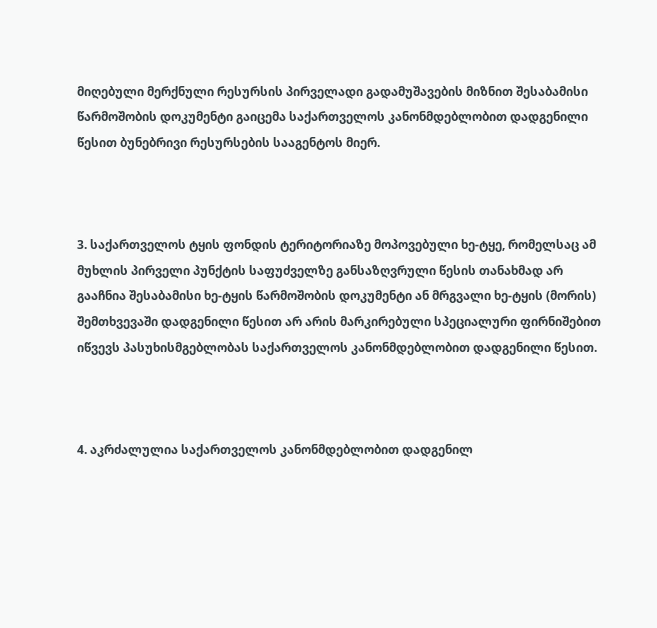მიღებული მერქნული რესურსის პირველადი გადამუშავების მიზნით შესაბამისი წარმოშობის დოკუმენტი გაიცემა საქართველოს კანონმდებლობით დადგენილი წესით ბუნებრივი რესურსების სააგენტოს მიერ.



3. საქართველოს ტყის ფონდის ტერიტორიაზე მოპოვებული ხე-ტყე, რომელსაც ამ მუხლის პირველი პუნქტის საფუძველზე განსაზღვრული წესის თანახმად არ გააჩნია შესაბამისი ხე-ტყის წარმოშობის დოკუმენტი ან მრგვალი ხე-ტყის (მორის) შემთხვევაში დადგენილი წესით არ არის მარკირებული სპეციალური ფირნიშებით იწვევს პასუხისმგებლობას საქართველოს კანონმდებლობით დადგენილი წესით.



4. აკრძალულია საქართველოს კანონმდებლობით დადგენილ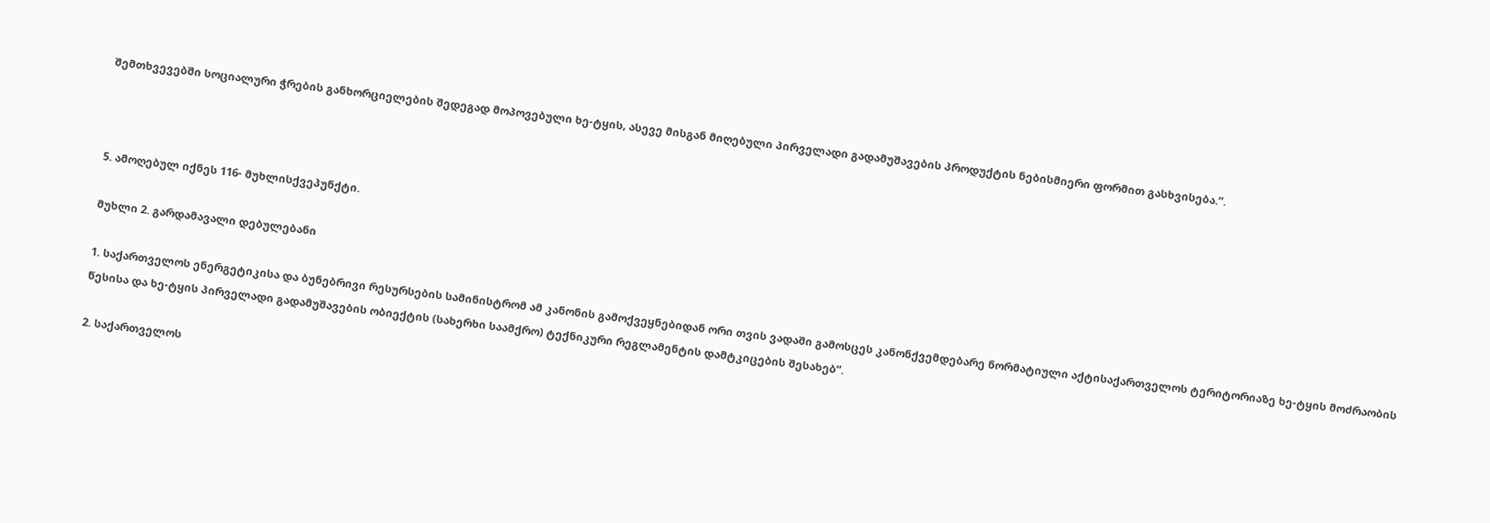შემთხვევებში სოციალური ჭრების განხორციელების შედეგად მოპოვებული ხე-ტყის, ასევე მისგან მიღებული პირველადი გადამუშავების პროდუქტის ნებისმიერი ფორმით გასხვისება.”.



5. ამოღებულ იქნეს 116- მუხლისქვეპუნქტი.

მუხლი 2. გარდამავალი დებულებანი

1. საქართველოს ენერგეტიკისა და ბუნებრივი რესურსების სამინისტრომ ამ კანონის გამოქვეყნებიდან ორი თვის ვადაში გამოსცეს კანონქვემდებარე ნორმატიული აქტისაქართველოს ტერიტორიაზე ხე-ტყის მოძრაობის წესისა და ხე-ტყის პირველადი გადამუშავების ობიექტის (სახერხი საამქრო) ტექნიკური რეგლამენტის დამტკიცების შესახებ”.

2. საქართველოს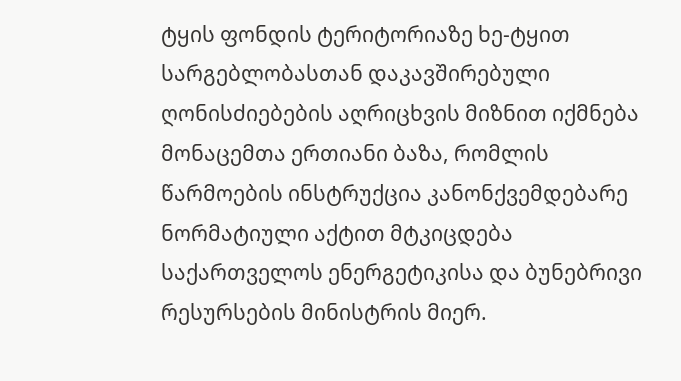ტყის ფონდის ტერიტორიაზე ხე-ტყით სარგებლობასთან დაკავშირებული ღონისძიებების აღრიცხვის მიზნით იქმნება მონაცემთა ერთიანი ბაზა, რომლის წარმოების ინსტრუქცია კანონქვემდებარე ნორმატიული აქტით მტკიცდება საქართველოს ენერგეტიკისა და ბუნებრივი რესურსების მინისტრის მიერ.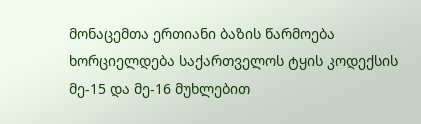მონაცემთა ერთიანი ბაზის წარმოება ხორციელდება საქართველოს ტყის კოდექსის მე-15 და მე-16 მუხლებით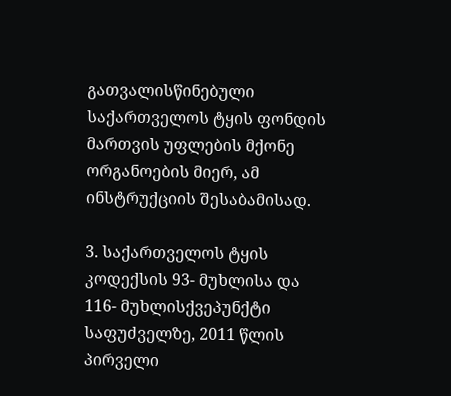გათვალისწინებული საქართველოს ტყის ფონდის მართვის უფლების მქონე ორგანოების მიერ, ამ ინსტრუქციის შესაბამისად.

3. საქართველოს ტყის კოდექსის 93- მუხლისა და 116- მუხლისქვეპუნქტი საფუძველზე, 2011 წლის პირველი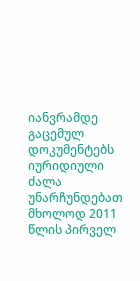იანვრამდე გაცემულ დოკუმენტებს იურიდიული ძალა უნარჩუნდებათ მხოლოდ 2011 წლის პირველ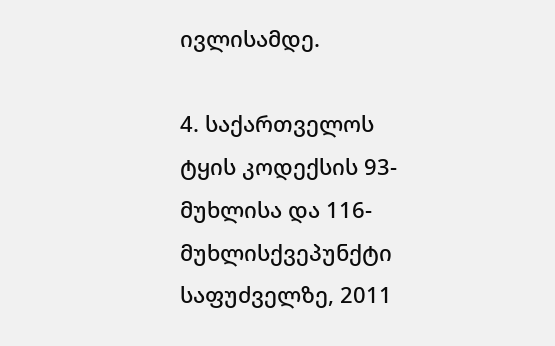ივლისამდე.

4. საქართველოს ტყის კოდექსის 93- მუხლისა და 116- მუხლისქვეპუნქტი საფუძველზე, 2011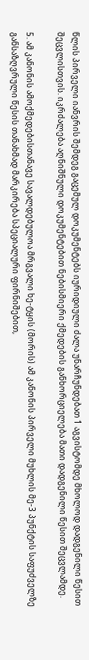წლის პირველი იანვრის შემდეგ გაცემულ დოკუმენტებს იურიდიული ძალა უნარჩუნდებათ 1 აგვისტომდე მხოლოდ დადგენილი წესით შეცვლისთვის. იკრძალება აღნიშნული დოკუმენტებით ნებისმიერი ქმედების განხორციელება მათი დადგენილი წესით შეცვლამდე.

5. ამ კანონის ამოქმედებისთანავე სავალდებულოა მრგვალი ხე-ტყის (მორის) ამ კანონის პირველი მუხლის მე-3 პუნქტის საფუძველზე განსაზღვრული წესის თანახმად მარკირება სპეციალური ფირნიშებით,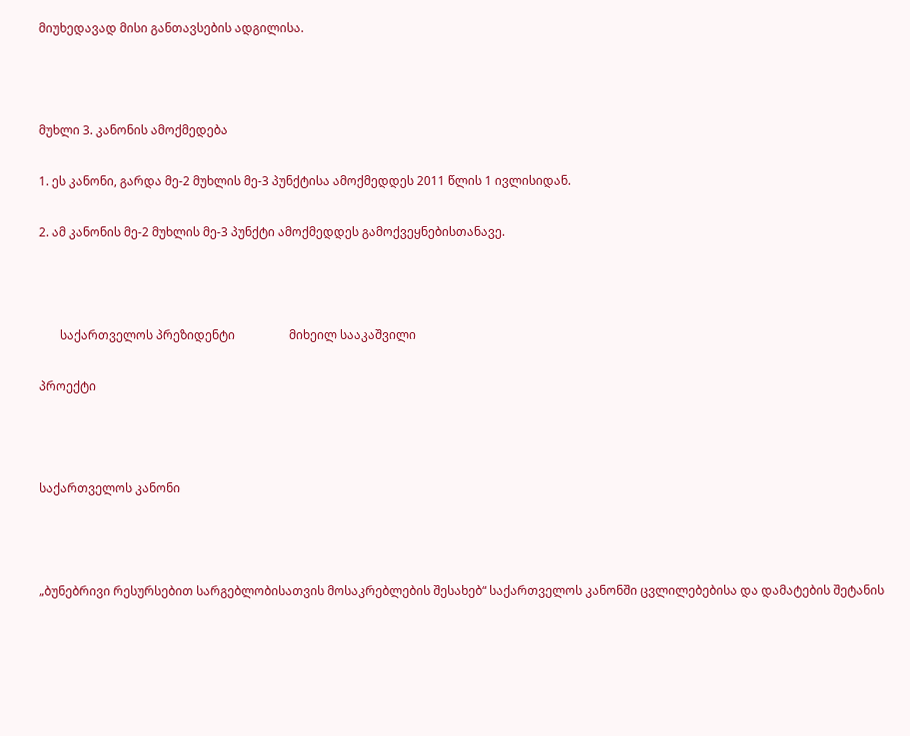მიუხედავად მისი განთავსების ადგილისა.



მუხლი 3. კანონის ამოქმედება

1. ეს კანონი, გარდა მე-2 მუხლის მე-3 პუნქტისა ამოქმედდეს 2011 წლის 1 ივლისიდან.

2. ამ კანონის მე-2 მუხლის მე-3 პუნქტი ამოქმედდეს გამოქვეყნებისთანავე.



       საქართველოს პრეზიდენტი                  მიხეილ სააკაშვილი

პროექტი



საქართველოს კანონი



„ბუნებრივი რესურსებით სარგებლობისათვის მოსაკრებლების შესახებ“ საქართველოს კანონში ცვლილებებისა და დამატების შეტანის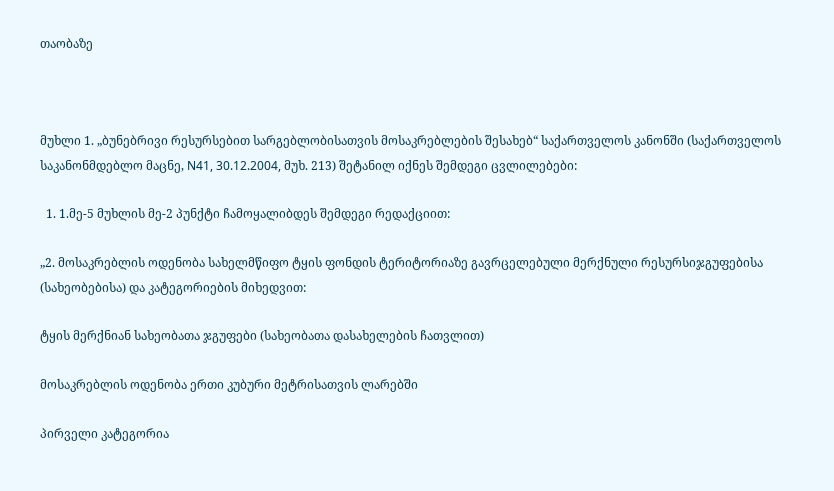თაობაზე



მუხლი 1. „ბუნებრივი რესურსებით სარგებლობისათვის მოსაკრებლების შესახებ“ საქართველოს კანონში (საქართველოს საკანონმდებლო მაცნე, N41, 30.12.2004, მუხ. 213) შეტანილ იქნეს შემდეგი ცვლილებები:

  1. 1.მე-5 მუხლის მე-2 პუნქტი ჩამოყალიბდეს შემდეგი რედაქციით:

„2. მოსაკრებლის ოდენობა სახელმწიფო ტყის ფონდის ტერიტორიაზე გავრცელებული მერქნული რესურსიჯგუფებისა (სახეობებისა) და კატეგორიების მიხედვით:

ტყის მერქნიან სახეობათა ჯგუფები (სახეობათა დასახელების ჩათვლით)

მოსაკრებლის ოდენობა ერთი კუბური მეტრისათვის ლარებში

პირველი კატეგორია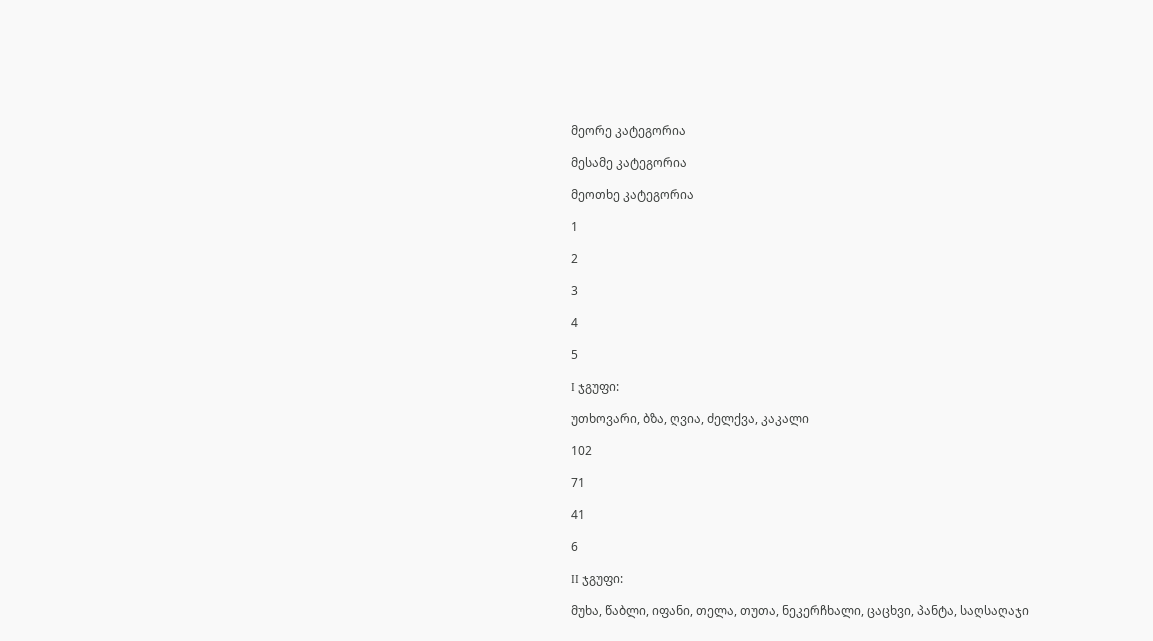მეორე კატეგორია

მესამე კატეგორია

მეოთხე კატეგორია

1

2

3

4

5

I ჯგუფი:

უთხოვარი, ბზა, ღვია, ძელქვა, კაკალი

102

71

41

6

II ჯგუფი:

მუხა, წაბლი, იფანი, თელა, თუთა, ნეკერჩხალი, ცაცხვი, პანტა, საღსაღაჯი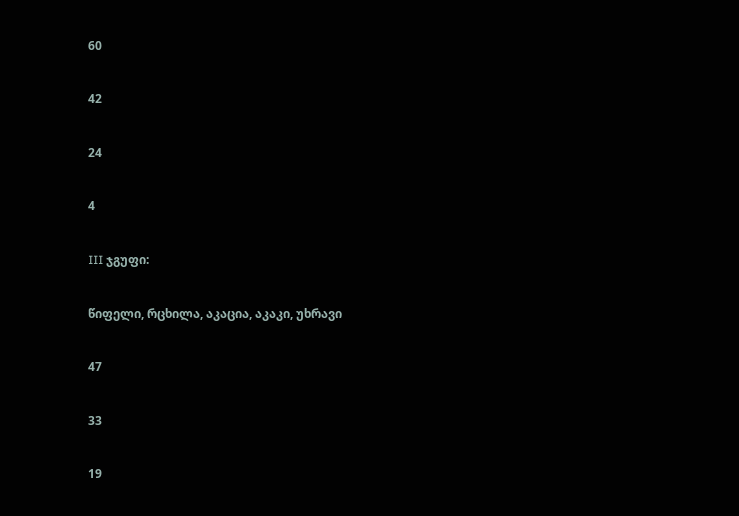60

42

24

4

III ჯგუფი:

წიფელი, რცხილა, აკაცია, აკაკი, უხრავი

47

33

19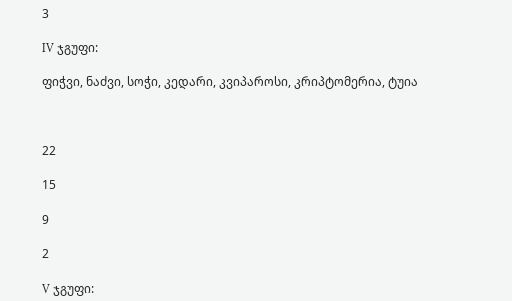3

IV ჯგუფი:

ფიჭვი, ნაძვი, სოჭი, კედარი, კვიპაროსი, კრიპტომერია, ტუია



22

15

9

2

V ჯგუფი: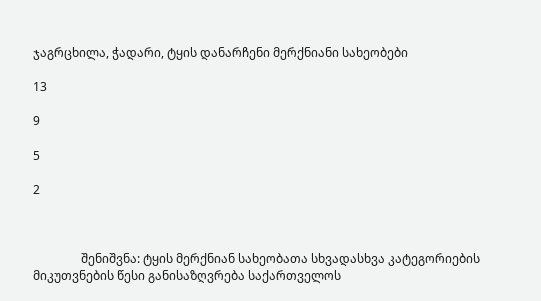ჯაგრცხილა, ჭადარი, ტყის დანარჩენი მერქნიანი სახეობები

13

9

5

2



                შენიშვნა: ტყის მერქნიან სახეობათა სხვადასხვა კატეგორიების მიკუთვნების წესი განისაზღვრება საქართველოს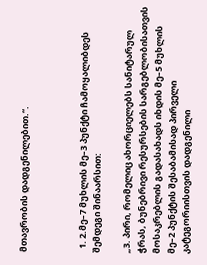მთავრობის დადგენილებით.“.



  1. 2.მე–7 მუხლის მე–3 პუნქტი ჩამოყალიბდეს შემდეგი შინაარსით:

„3. პირი, რომელიც ახორციელებს სანიტარულ ჭრას, ბუნებრივი რესურსების სარგებლობისათვის მოსაკრებლის გადასახადს იხდის მე–5 მუხლის მე–2 პუნქტის შესაბამისად პირველი კატეგორიისთვის დადგენილი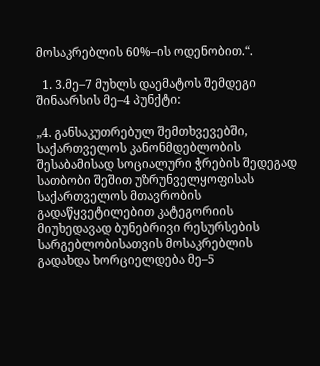მოსაკრებლის 60%–ის ოდენობით.“.

  1. 3.მე–7 მუხლს დაემატოს შემდეგი შინაარსის მე–4 პუნქტი:

„4. განსაკუთრებულ შემთხვევებში, საქართველოს კანონმდებლობის შესაბამისად სოციალური ჭრების შედეგად სათბობი შეშით უზრუნველყოფისას საქართველოს მთავრობის გადაწყვეტილებით კატეგორიის მიუხედავად ბუნებრივი რესურსების სარგებლობისათვის მოსაკრებლის გადახდა ხორციელდება მე–5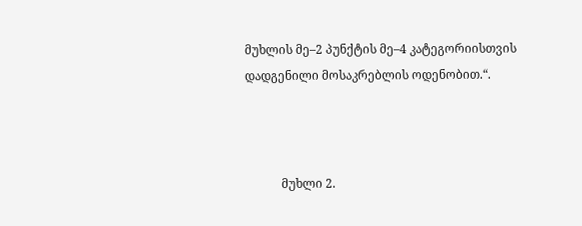მუხლის მე–2 პუნქტის მე–4 კატეგორიისთვის დადგენილი მოსაკრებლის ოდენობით.“.



            მუხლი 2.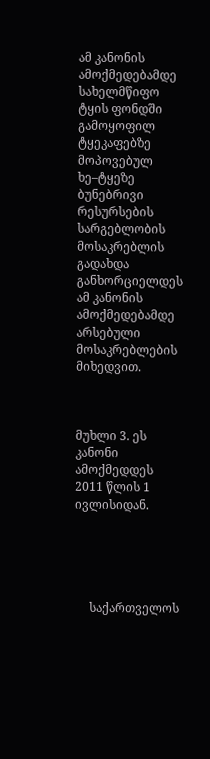ამ კანონის ამოქმედებამდე სახელმწიფო ტყის ფონდში გამოყოფილ ტყეკაფებზე მოპოვებულ ხე–ტყეზე ბუნებრივი რესურსების სარგებლობის მოსაკრებლის გადახდა განხორციელდეს ამ კანონის ამოქმედებამდე არსებული მოსაკრებლების მიხედვით.



მუხლი 3. ეს კანონი ამოქმედდეს 2011 წლის 1 ივლისიდან.





     საქართველოს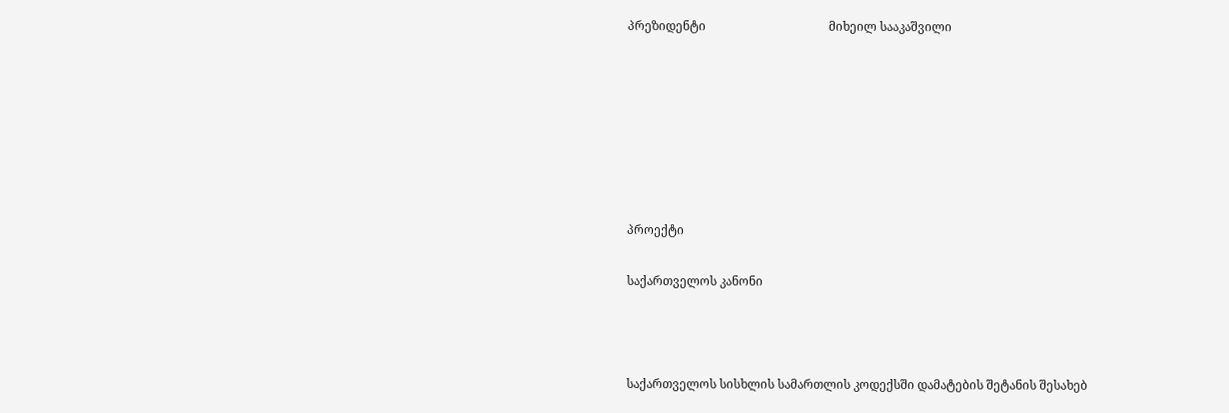პრეზიდენტი                                         მიხეილ სააკაშვილი







პროექტი

საქართველოს კანონი



საქართველოს სისხლის სამართლის კოდექსში დამატების შეტანის შესახებ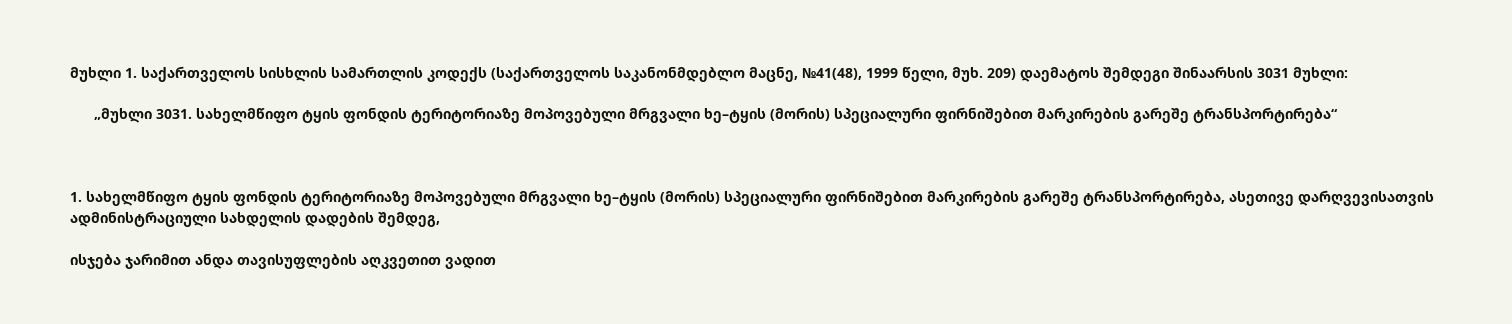მუხლი 1. საქართველოს სისხლის სამართლის კოდექს (საქართველოს საკანონმდებლო მაცნე, №41(48), 1999 წელი, მუხ. 209) დაემატოს შემდეგი შინაარსის 3031 მუხლი:

      „მუხლი 3031. სახელმწიფო ტყის ფონდის ტერიტორიაზე მოპოვებული მრგვალი ხე–ტყის (მორის) სპეციალური ფირნიშებით მარკირების გარეშე ტრანსპორტირება“



1. სახელმწიფო ტყის ფონდის ტერიტორიაზე მოპოვებული მრგვალი ხე–ტყის (მორის) სპეციალური ფირნიშებით მარკირების გარეშე ტრანსპორტირება, ასეთივე დარღვევისათვის ადმინისტრაციული სახდელის დადების შემდეგ,

ისჯება ჯარიმით ანდა თავისუფლების აღკვეთით ვადით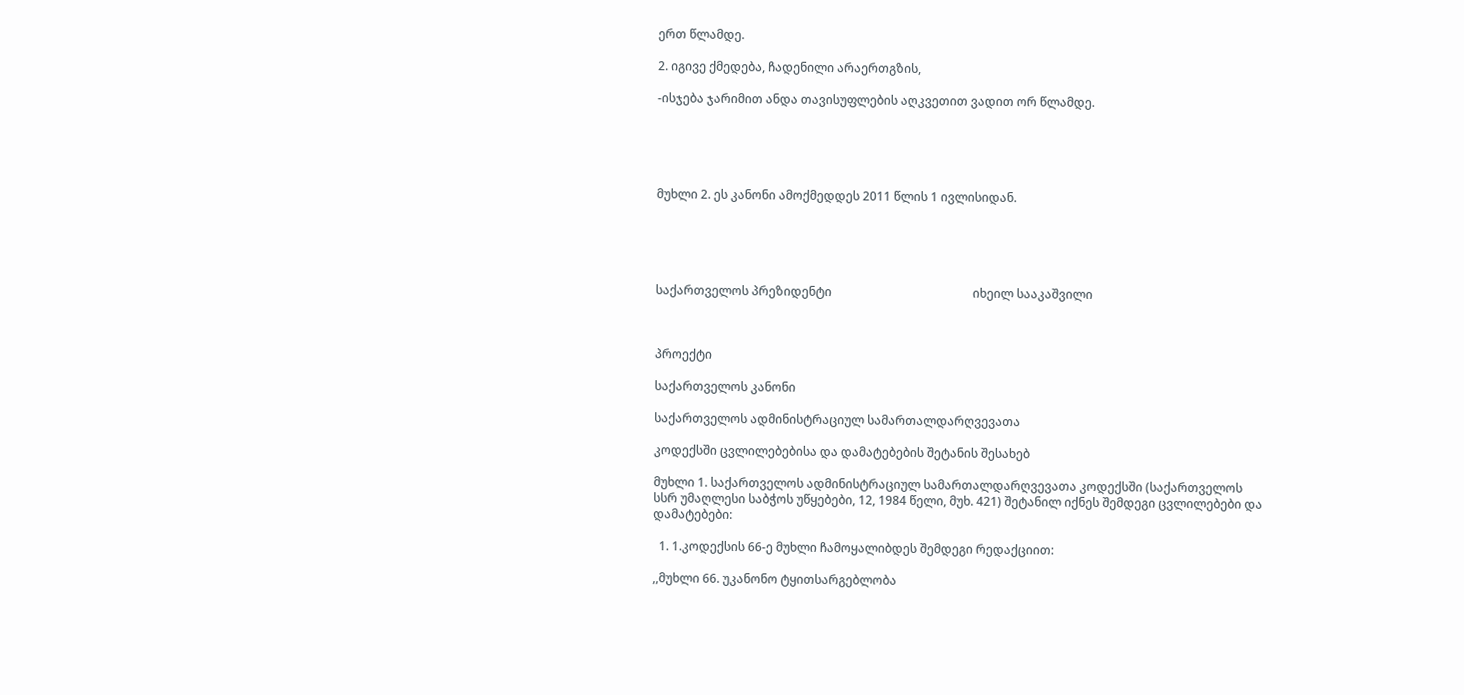ერთ წლამდე.

2. იგივე ქმედება, ჩადენილი არაერთგზის,

-ისჯება ჯარიმით ანდა თავისუფლების აღკვეთით ვადით ორ წლამდე.





მუხლი 2. ეს კანონი ამოქმედდეს 2011 წლის 1 ივლისიდან.





საქართველოს პრეზიდენტი                                               იხეილ სააკაშვილი



პროექტი

საქართველოს კანონი

საქართველოს ადმინისტრაციულ სამართალდარღვევათა

კოდექსში ცვლილებებისა და დამატებების შეტანის შესახებ

მუხლი 1. საქართველოს ადმინისტრაციულ სამართალდარღვევათა კოდექსში (საქართველოს სსრ უმაღლესი საბჭოს უწყებები, 12, 1984 წელი, მუხ. 421) შეტანილ იქნეს შემდეგი ცვლილებები და დამატებები:

  1. 1.კოდექსის 66-ე მუხლი ჩამოყალიბდეს შემდეგი რედაქციით:

,,მუხლი 66. უკანონო ტყითსარგებლობა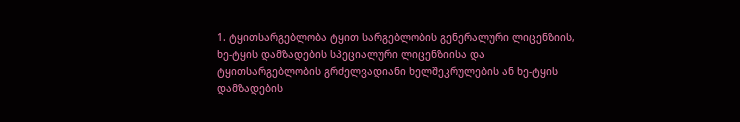1. ტყითსარგებლობა ტყით სარგებლობის გენერალური ლიცენზიის, ხე-ტყის დამზადების სპეციალური ლიცენზიისა და ტყითსარგებლობის გრძელვადიანი ხელშეკრულების ან ხე-ტყის დამზადების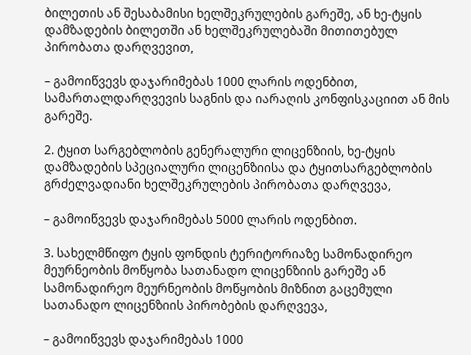ბილეთის ან შესაბამისი ხელშეკრულების გარეშე, ან ხე-ტყის დამზადების ბილეთში ან ხელშეკრულებაში მითითებულ პირობათა დარღვევით,

– გამოიწვევს დაჯარიმებას 1000 ლარის ოდენბით, სამართალდარღვევის საგნის და იარაღის კონფისკაციით ან მის გარეშე.

2. ტყით სარგებლობის გენერალური ლიცენზიის, ხე-ტყის დამზადების სპეციალური ლიცენზიისა და ტყითსარგებლობის გრძელვადიანი ხელშეკრულების პირობათა დარღვევა,

– გამოიწვევს დაჯარიმებას 5000 ლარის ოდენბით.

3. სახელმწიფო ტყის ფონდის ტერიტორიაზე სამონადირეო მეურნეობის მოწყობა სათანადო ლიცენზიის გარეშე ან სამონადირეო მეურნეობის მოწყობის მიზნით გაცემული სათანადო ლიცენზიის პირობების დარღვევა,

– გამოიწვევს დაჯარიმებას 1000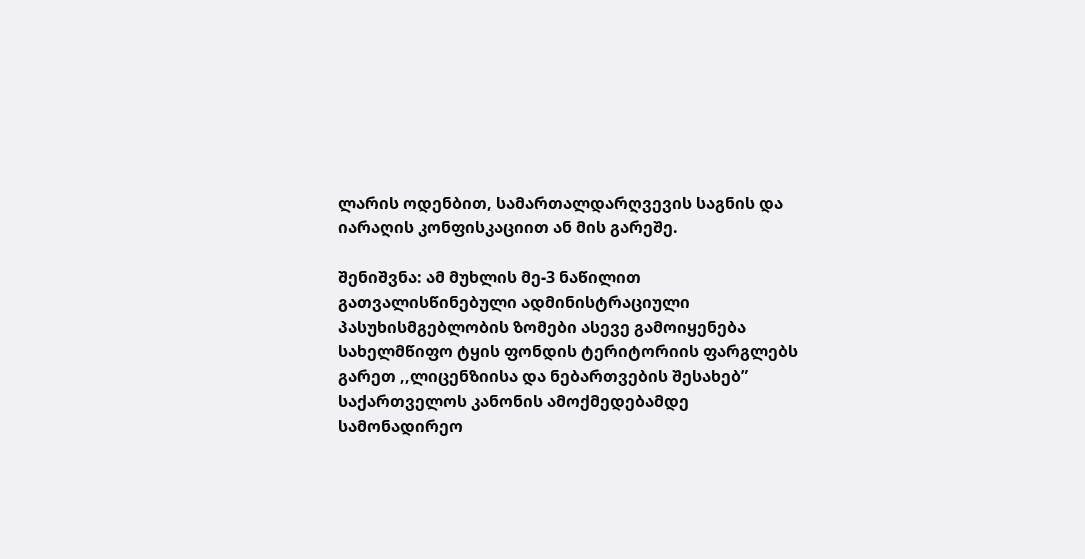ლარის ოდენბით, სამართალდარღვევის საგნის და იარაღის კონფისკაციით ან მის გარეშე.

შენიშვნა: ამ მუხლის მე-3 ნაწილით გათვალისწინებული ადმინისტრაციული პასუხისმგებლობის ზომები ასევე გამოიყენება სახელმწიფო ტყის ფონდის ტერიტორიის ფარგლებს გარეთ ,,ლიცენზიისა და ნებართვების შესახებ” საქართველოს კანონის ამოქმედებამდე სამონადირეო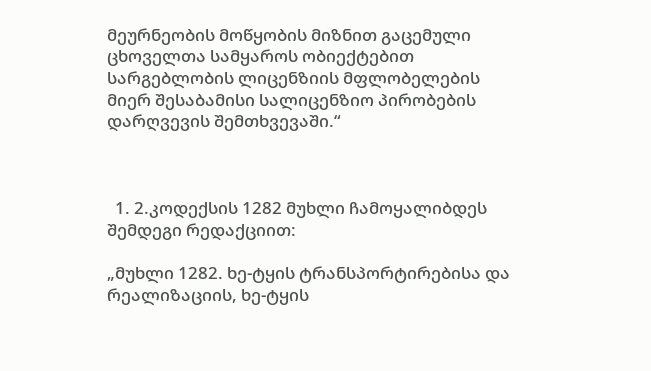მეურნეობის მოწყობის მიზნით გაცემული ცხოველთა სამყაროს ობიექტებით სარგებლობის ლიცენზიის მფლობელების მიერ შესაბამისი სალიცენზიო პირობების დარღვევის შემთხვევაში.“



  1. 2.კოდექსის 1282 მუხლი ჩამოყალიბდეს შემდეგი რედაქციით:

„მუხლი 1282. ხე-ტყის ტრანსპორტირებისა და რეალიზაციის, ხე-ტყის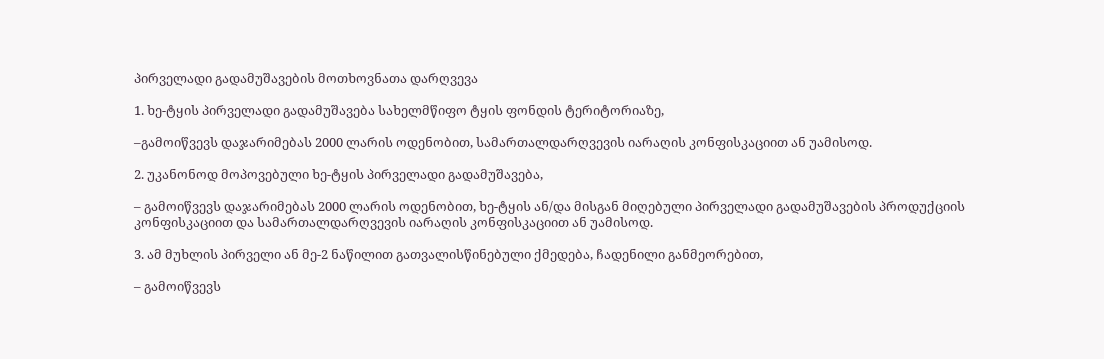პირველადი გადამუშავების მოთხოვნათა დარღვევა

1. ხე-ტყის პირველადი გადამუშავება სახელმწიფო ტყის ფონდის ტერიტორიაზე,

–გამოიწვევს დაჯარიმებას 2000 ლარის ოდენობით, სამართალდარღვევის იარაღის კონფისკაციით ან უამისოდ.

2. უკანონოდ მოპოვებული ხე-ტყის პირველადი გადამუშავება,

– გამოიწვევს დაჯარიმებას 2000 ლარის ოდენობით, ხე-ტყის ან/და მისგან მიღებული პირველადი გადამუშავების პროდუქციის კონფისკაციით და სამართალდარღვევის იარაღის კონფისკაციით ან უამისოდ.

3. ამ მუხლის პირველი ან მე-2 ნაწილით გათვალისწინებული ქმედება, ჩადენილი განმეორებით,

– გამოიწვევს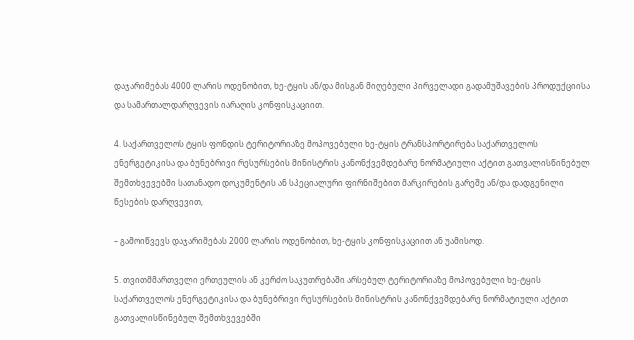დაჯარიმებას 4000 ლარის ოდენობით, ხე-ტყის ან/და მისგან მიღებული პირველადი გადამუშავების პროდუქციისა და სამართალდარღვევის იარაღის კონფისკაციით.

4. საქართველოს ტყის ფონდის ტერიტორიაზე მოპოვებული ხე-ტყის ტრანსპორტირება საქართველოს ენერგეტიკისა და ბუნებრივი რესურსების მინისტრის კანონქვემდებარე ნორმატიული აქტით გათვალისწინებულ შემთხვევებში სათანადო დოკუმენტის ან სპეციალური ფირნიშებით მარკირების გარეშე ან/და დადგენილი წესების დარღვევით,

– გამოიწვევს დაჯარიმებას 2000 ლარის ოდენობით, ხე-ტყის კონფისკაციით ან უამისოდ.

5. თვითმმართველი ერთეულის ან კერძო საკუთრებაში არსებულ ტერიტორიაზე მოპოვებული ხე-ტყის საქართველოს ენერგეტიკისა და ბუნებრივი რესურსების მინისტრის კანონქვემდებარე ნორმატიული აქტით გათვალისწინებულ შემთხვევებში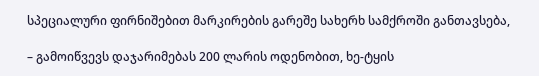სპეციალური ფირნიშებით მარკირების გარეშე სახერხ სამქროში განთავსება,

– გამოიწვევს დაჯარიმებას 200 ლარის ოდენობით, ხე-ტყის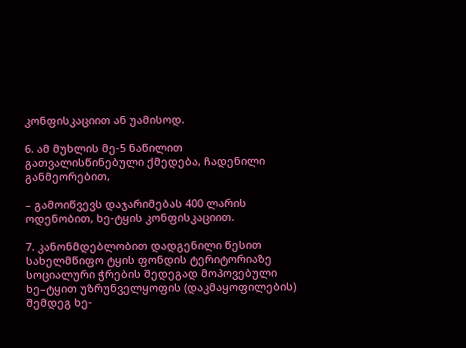კონფისკაციით ან უამისოდ.

6. ამ მუხლის მე-5 ნაწილით გათვალისწინებული ქმედება, ჩადენილი განმეორებით,

– გამოიწვევს დაჯარიმებას 400 ლარის ოდენობით, ხე-ტყის კონფისკაციით.

7. კანონმდებლობით დადგენილი წესით სახელმწიფო ტყის ფონდის ტერიტორიაზე სოციალური ჭრების შედეგად მოპოვებული ხე–ტყით უზრუნველყოფის (დაკმაყოფილების) შემდეგ ხე-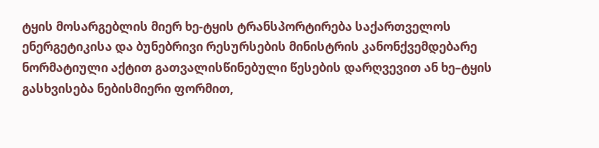ტყის მოსარგებლის მიერ ხე-ტყის ტრანსპორტირება საქართველოს ენერგეტიკისა და ბუნებრივი რესურსების მინისტრის კანონქვემდებარე ნორმატიული აქტით გათვალისწინებული წესების დარღვევით ან ხე–ტყის გასხვისება ნებისმიერი ფორმით,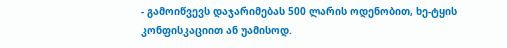- გამოიწვევს დაჯარიმებას 500 ლარის ოდენობით, ხე-ტყის კონფისკაციით ან უამისოდ.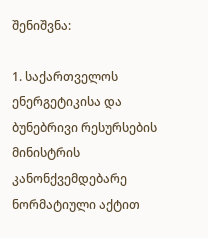შენიშვნა:

1. საქართველოს ენერგეტიკისა და ბუნებრივი რესურსების მინისტრის კანონქვემდებარე ნორმატიული აქტით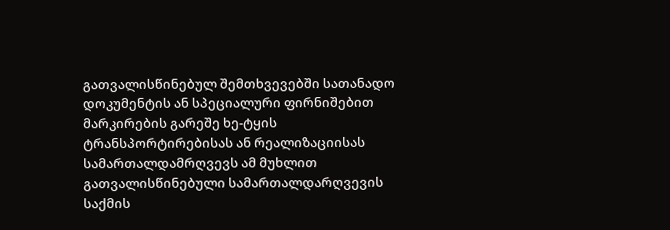გათვალისწინებულ შემთხვევებში სათანადო დოკუმენტის ან სპეციალური ფირნიშებით მარკირების გარეშე ხე-ტყის ტრანსპორტირებისას ან რეალიზაციისას სამართალდამრღვევს ამ მუხლით გათვალისწინებული სამართალდარღვევის საქმის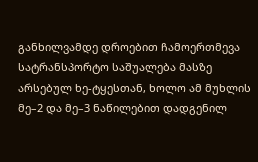განხილვამდე დროებით ჩამოერთმევა სატრანსპორტო საშუალება მასზე არსებულ ხე-ტყესთან, ხოლო ამ მუხლის მე–2 და მე–3 ნაწილებით დადგენილ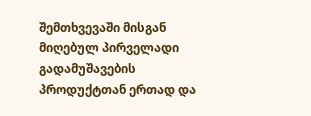შემთხვევაში მისგან მიღებულ პირველადი გადამუშავების პროდუქტთან ერთად და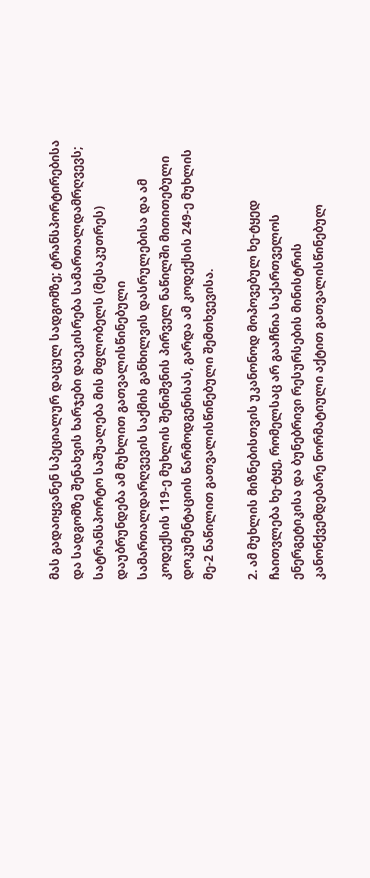მას გადაიყვანენ სპეციალურ დაცულ სადგომზე; ტრანსპორტირებისა და სადგომზე შენახვის ხარჯები დაეკისრება სამართალდამრღვევს; სატრანსპორტო საშუალება მის მფლობელს (მესაკუთრეს) დაუბრუნდება ამ მუხლით გათვალისწინებული სამართალდარღვევის საქმის განხილვის დასრულებისა და ამ კოდექსის 119-ე მუხლის შენიშვნის პირველ ნაწილში მითითებული დოკუმენტაციის წარმოდგენისას, გარდა ამ კოდექსის 249-ე მუხლის მე-2 ნაწილით გათვალისწინებული შემთხვევისა.

2. ამ მუხლის მიზნებისთვის უკანონოდ მოპოვებულ ხე-ტყედ ჩაითვლება ხე-ტყე, რომელსაც არ გააჩნია საქართველოს ენერგეტიკისა და ბუნებრივი რესურსების მინისტრის კანონქვემდებარე ნორმატიული აქტით გათვალისწინებულ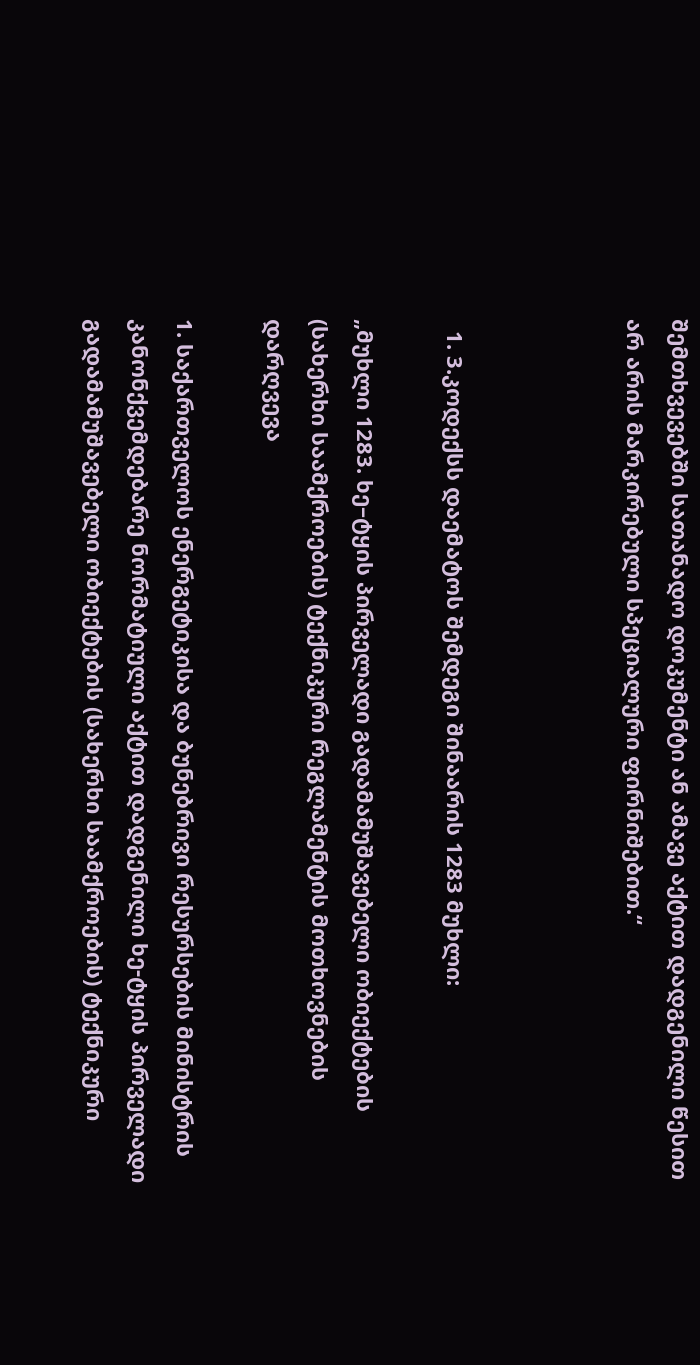შემთხვევებში სათანადო დოკუმენტი ან ამავე აქტით დადგენილი წესით არ არის მარკირებული სპეციალური ფირნიშებით.“



  1. 3.კოდექსს დაემატოს შემდეგი შინაარის 1283 მუხლი:

„მუხლი 1283. ხე–ტყის პირველადი გადამამუშავებელი ობიექტების (სახერხი საამქროების) ტექნიკური რეგლამენტის მოთხოვნების დარღვევა

1. საქართველოს ენერგეტიკისა და ბუნებრივი რესურსების მინისტრის კანონქვემდებარე ნორმატიული აქტით დადგენილი ხე-ტყის პირველადი გადამამუშავებელი ობიექტების (სახერხი საამქროების) ტექნიკური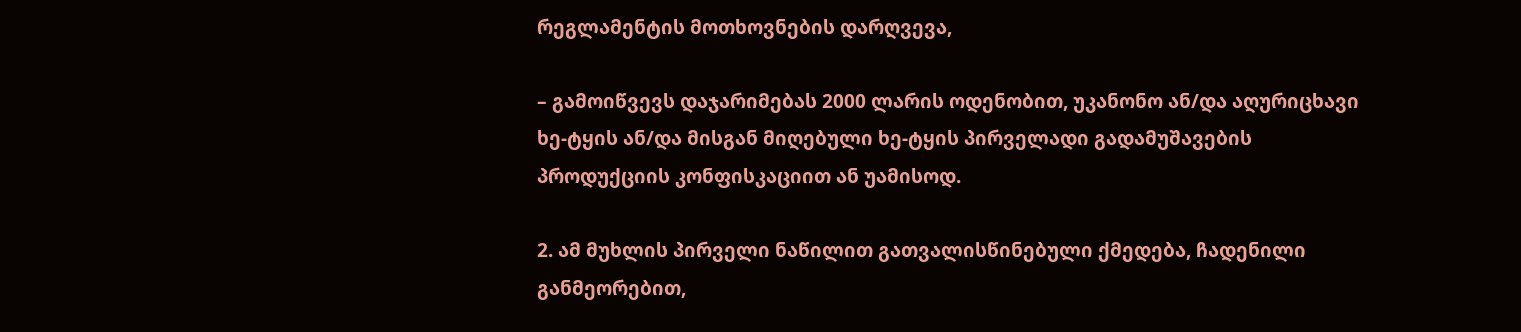რეგლამენტის მოთხოვნების დარღვევა,

– გამოიწვევს დაჯარიმებას 2000 ლარის ოდენობით, უკანონო ან/და აღურიცხავი ხე-ტყის ან/და მისგან მიღებული ხე-ტყის პირველადი გადამუშავების პროდუქციის კონფისკაციით ან უამისოდ.

2. ამ მუხლის პირველი ნაწილით გათვალისწინებული ქმედება, ჩადენილი განმეორებით,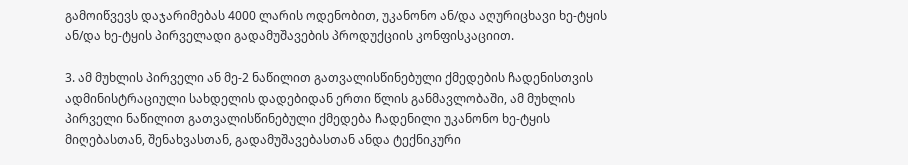გამოიწვევს დაჯარიმებას 4000 ლარის ოდენობით, უკანონო ან/და აღურიცხავი ხე-ტყის ან/და ხე-ტყის პირველადი გადამუშავების პროდუქციის კონფისკაციით.

3. ამ მუხლის პირველი ან მე-2 ნაწილით გათვალისწინებული ქმედების ჩადენისთვის ადმინისტრაციული სახდელის დადებიდან ერთი წლის განმავლობაში, ამ მუხლის პირველი ნაწილით გათვალისწინებული ქმედება ჩადენილი უკანონო ხე-ტყის მიღებასთან, შენახვასთან, გადამუშავებასთან ანდა ტექნიკური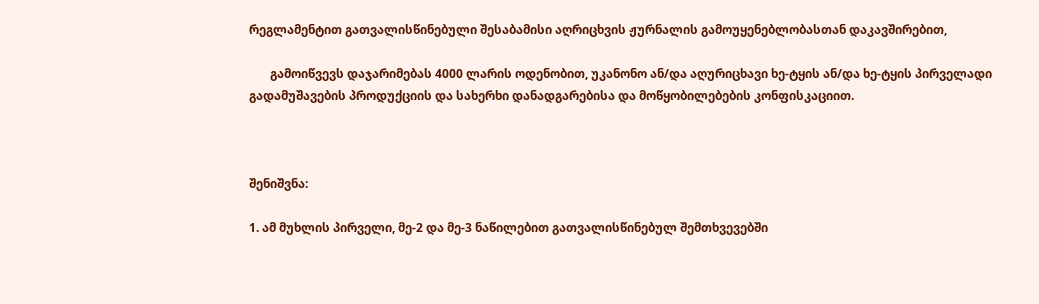რეგლამენტით გათვალისწინებული შესაბამისი აღრიცხვის ჟურნალის გამოუყენებლობასთან დაკავშირებით,

       გამოიწვევს დაჯარიმებას 4000 ლარის ოდენობით, უკანონო ან/და აღურიცხავი ხე-ტყის ან/და ხე-ტყის პირველადი გადამუშავების პროდუქციის და სახერხი დანადგარებისა და მოწყობილებების კონფისკაციით.



შენიშვნა:

1. ამ მუხლის პირველი, მე-2 და მე-3 ნაწილებით გათვალისწინებულ შემთხვევებში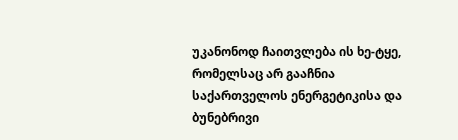უკანონოდ ჩაითვლება ის ხე-ტყე, რომელსაც არ გააჩნია საქართველოს ენერგეტიკისა და ბუნებრივი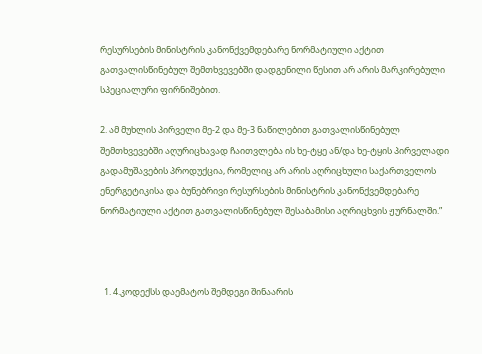რესურსების მინისტრის კანონქვემდებარე ნორმატიული აქტით გათვალისწინებულ შემთხვევებში დადგენილი წესით არ არის მარკირებული სპეციალური ფირნიშებით.

2. ამ მუხლის პირველი მე-2 და მე-3 ნაწილებით გათვალისწინებულ შემთხვევებში აღურიცხავად ჩაითვლება ის ხე-ტყე ან/და ხე-ტყის პირველადი გადამუშავების პროდუქცია, რომელიც არ არის აღრიცხული საქართველოს ენერგეტიკისა და ბუნებრივი რესურსების მინისტრის კანონქვემდებარე ნორმატიული აქტით გათვალისწინებულ შესაბამისი აღრიცხვის ჟურნალში.”



  1. 4.კოდექსს დაემატოს შემდეგი შინაარის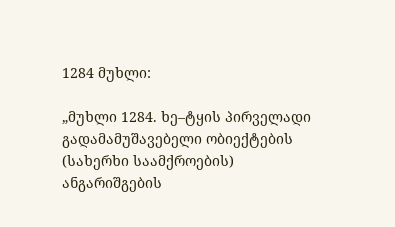1284 მუხლი:

„მუხლი 1284. ხე–ტყის პირველადი გადამამუშავებელი ობიექტების (სახერხი საამქროების) ანგარიშგების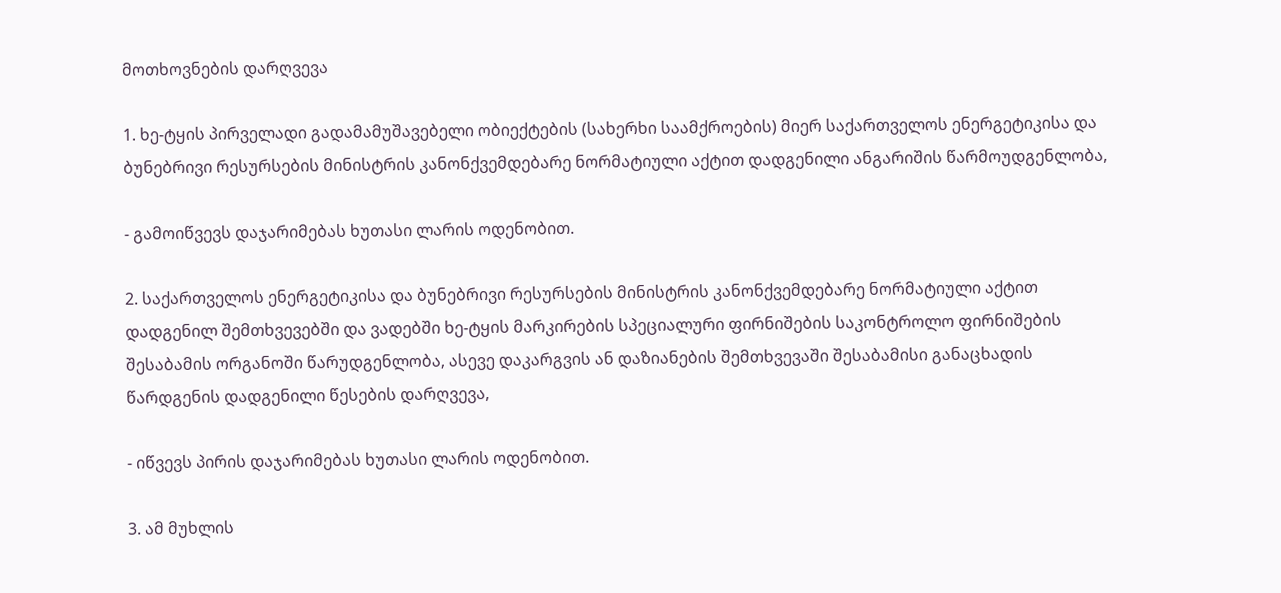მოთხოვნების დარღვევა

1. ხე-ტყის პირველადი გადამამუშავებელი ობიექტების (სახერხი საამქროების) მიერ საქართველოს ენერგეტიკისა და ბუნებრივი რესურსების მინისტრის კანონქვემდებარე ნორმატიული აქტით დადგენილი ანგარიშის წარმოუდგენლობა,

- გამოიწვევს დაჯარიმებას ხუთასი ლარის ოდენობით.

2. საქართველოს ენერგეტიკისა და ბუნებრივი რესურსების მინისტრის კანონქვემდებარე ნორმატიული აქტით დადგენილ შემთხვევებში და ვადებში ხე-ტყის მარკირების სპეციალური ფირნიშების საკონტროლო ფირნიშების შესაბამის ორგანოში წარუდგენლობა, ასევე დაკარგვის ან დაზიანების შემთხვევაში შესაბამისი განაცხადის წარდგენის დადგენილი წესების დარღვევა,

- იწვევს პირის დაჯარიმებას ხუთასი ლარის ოდენობით.

3. ამ მუხლის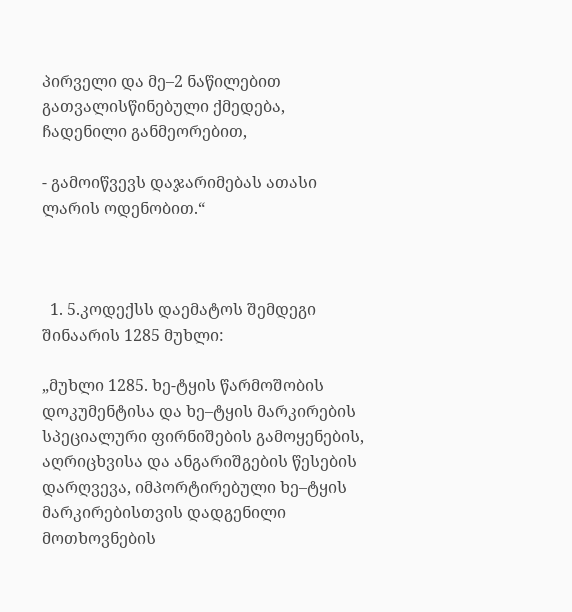პირველი და მე–2 ნაწილებით გათვალისწინებული ქმედება, ჩადენილი განმეორებით,

- გამოიწვევს დაჯარიმებას ათასი ლარის ოდენობით.“



  1. 5.კოდექსს დაემატოს შემდეგი შინაარის 1285 მუხლი:

„მუხლი 1285. ხე-ტყის წარმოშობის დოკუმენტისა და ხე–ტყის მარკირების სპეციალური ფირნიშების გამოყენების, აღრიცხვისა და ანგარიშგების წესების დარღვევა, იმპორტირებული ხე–ტყის მარკირებისთვის დადგენილი მოთხოვნების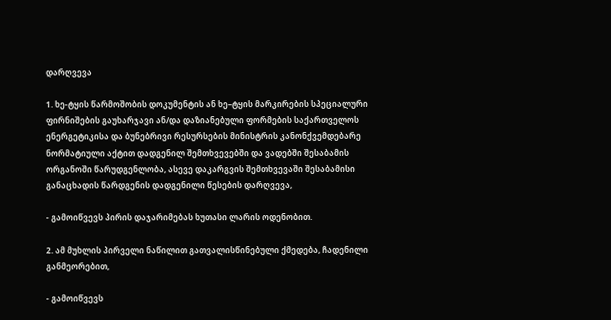დარღვევა

1. ხე-ტყის წარმოშობის დოკუმენტის ან ხე–ტყის მარკირების სპეციალური ფირნიშების გაუხარჯავი ან/და დაზიანებული ფორმების საქართველოს ენერგეტიკისა და ბუნებრივი რესურსების მინისტრის კანონქვემდებარე ნორმატიული აქტით დადგენილ შემთხვევებში და ვადებში შესაბამის ორგანოში წარუდგენლობა, ასევე დაკარგვის შემთხვევაში შესაბამისი განაცხადის წარდგენის დადგენილი წესების დარღვევა,

- გამოიწვევს პირის დაჯარიმებას ხუთასი ლარის ოდენობით.

2. ამ მუხლის პირველი ნაწილით გათვალისწინებული ქმედება, ჩადენილი განმეორებით,

- გამოიწვევს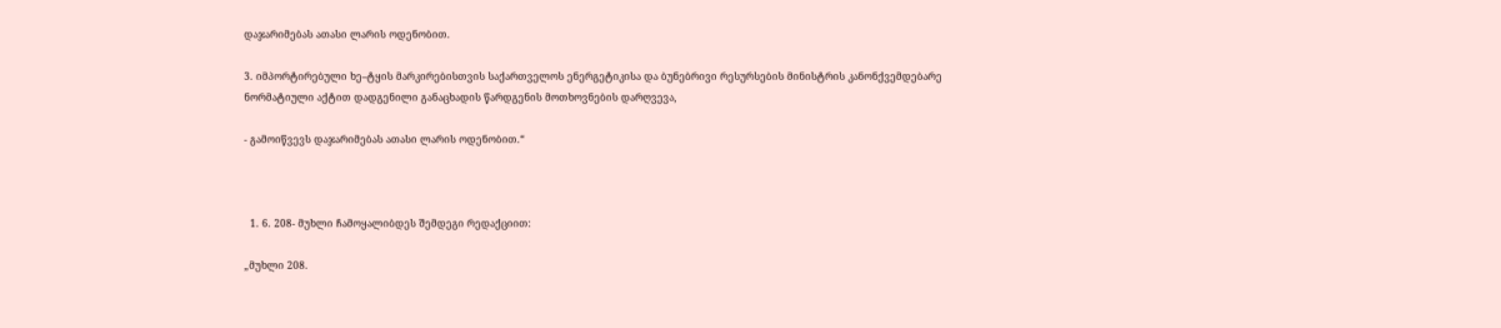დაჯარიმებას ათასი ლარის ოდენობით.

3. იმპორტირებული ხე–ტყის მარკირებისთვის საქართველოს ენერგეტიკისა და ბუნებრივი რესურსების მინისტრის კანონქვემდებარე ნორმატიული აქტით დადგენილი განაცხადის წარდგენის მოთხოვნების დარღვევა,

- გამოიწვევს დაჯარიმებას ათასი ლარის ოდენობით.“



  1. 6. 208- მუხლი ჩამოყალიბდეს შემდეგი რედაქციით:

„მუხლი 208.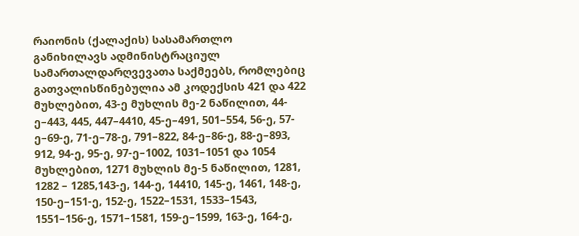რაიონის (ქალაქის) სასამართლო განიხილავს ადმინისტრაციულ სამართალდარღვევათა საქმეებს, რომლებიც გათვალისწინებულია ამ კოდექსის 421 და 422 მუხლებით, 43-ე მუხლის მე-2 ნაწილით, 44-ე–443, 445, 447–4410, 45-ე–491, 501–554, 56-ე, 57-ე–69-ე, 71-ე–78-ე, 791–822, 84-ე–86-ე, 88-ე–893, 912, 94-ე, 95-ე, 97-ე–1002, 1031–1051 და 1054 მუხლებით, 1271 მუხლის მე-5 ნაწილით, 1281, 1282 – 1285,143-ე, 144-ე, 14410, 145-ე, 1461, 148-ე, 150-ე–151-ე, 152-ე, 1522–1531, 1533–1543, 1551–156-ე, 1571–1581, 159-ე–1599, 163-ე, 164-ე,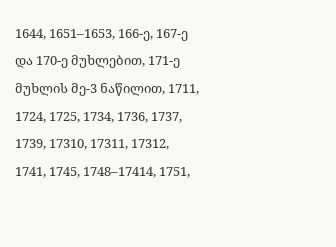1644, 1651–1653, 166-ე, 167-ე და 170-ე მუხლებით, 171-ე მუხლის მე-3 ნაწილით, 1711, 1724, 1725, 1734, 1736, 1737, 1739, 17310, 17311, 17312, 1741, 1745, 1748–17414, 1751,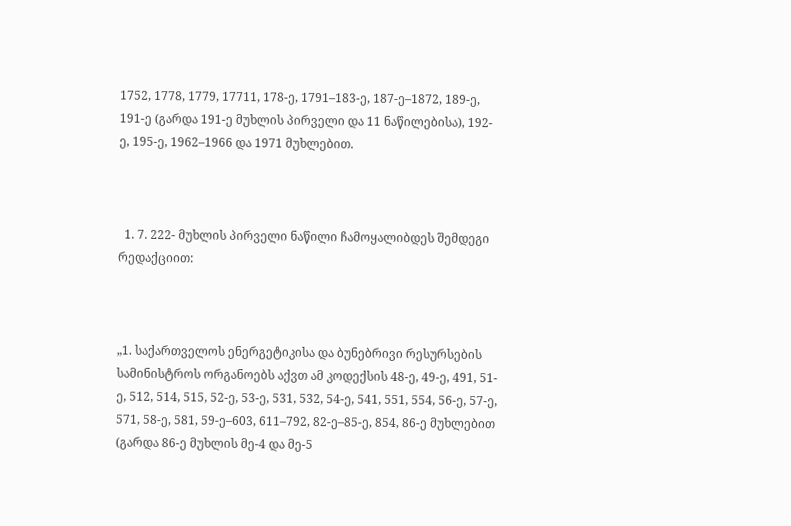1752, 1778, 1779, 17711, 178-ე, 1791–183-ე, 187-ე–1872, 189-ე, 191-ე (გარდა 191-ე მუხლის პირველი და 11 ნაწილებისა), 192-ე, 195-ე, 1962–1966 და 1971 მუხლებით.



  1. 7. 222- მუხლის პირველი ნაწილი ჩამოყალიბდეს შემდეგი რედაქციით:



„1. საქართველოს ენერგეტიკისა და ბუნებრივი რესურსების სამინისტროს ორგანოებს აქვთ ამ კოდექსის 48-ე, 49-ე, 491, 51-ე, 512, 514, 515, 52-ე, 53-ე, 531, 532, 54-ე, 541, 551, 554, 56-ე, 57-ე, 571, 58-ე, 581, 59-ე–603, 611–792, 82-ე–85-ე, 854, 86-ე მუხლებით (გარდა 86-ე მუხლის მე-4 და მე-5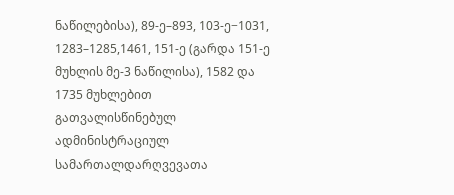ნაწილებისა), 89-ე–893, 103-ე−1031, 1283–1285,1461, 151-ე (გარდა 151-ე მუხლის მე-3 ნაწილისა), 1582 და 1735 მუხლებით გათვალისწინებულ ადმინისტრაციულ სამართალდარღვევათა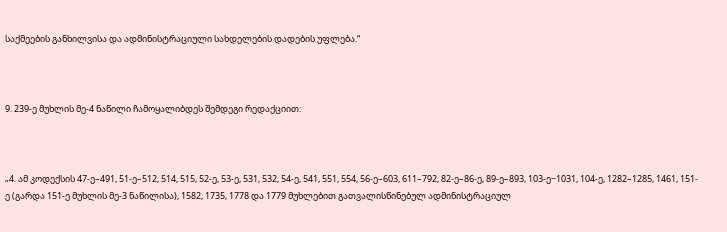საქმეების განხილვისა და ადმინისტრაციული სახდელების დადების უფლება.“



9. 239-ე მუხლის მე-4 ნაწილი ჩამოყალიბდეს შემდეგი რედაქციით:



„4. ამ კოდექსის 47-ე–491, 51-ე–512, 514, 515, 52-ე, 53-ე, 531, 532, 54-ე, 541, 551, 554, 56-ე–603, 611–792, 82-ე–86-ე, 89-ე–893, 103-ე−1031, 104-ე, 1282–1285, 1461, 151-ე (გარდა 151-ე მუხლის მე-3 ნაწილისა), 1582, 1735, 1778 და 1779 მუხლებით გათვალისწინებულ ადმინისტრაციულ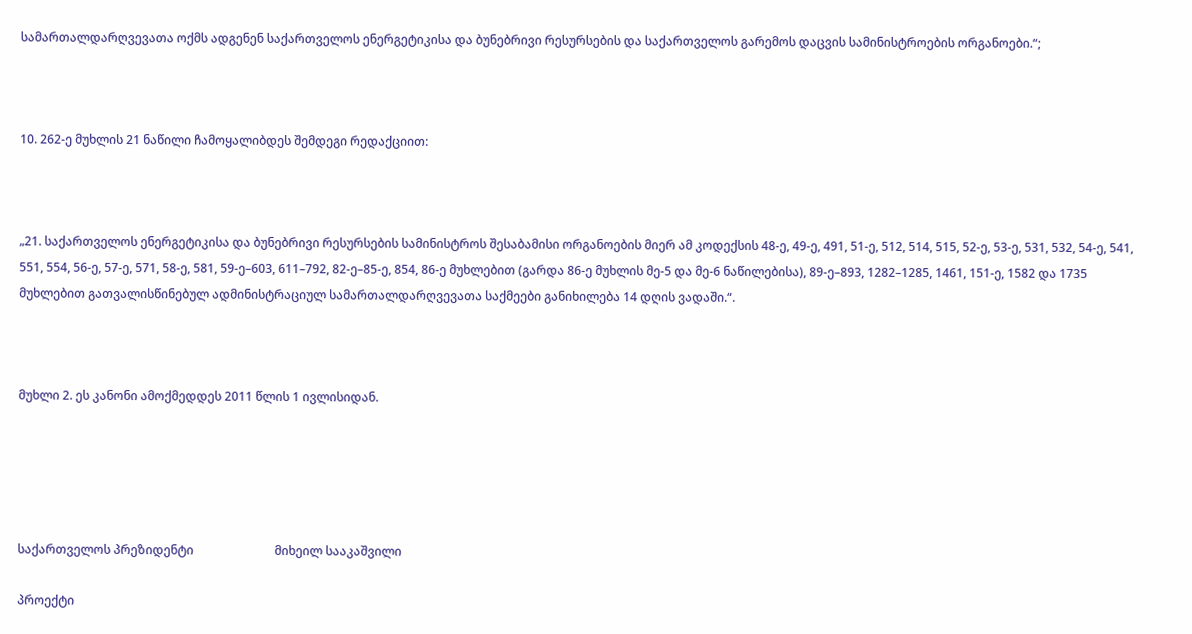სამართალდარღვევათა ოქმს ადგენენ საქართველოს ენერგეტიკისა და ბუნებრივი რესურსების და საქართველოს გარემოს დაცვის სამინისტროების ორგანოები.“;



10. 262-ე მუხლის 21 ნაწილი ჩამოყალიბდეს შემდეგი რედაქციით:



„21. საქართველოს ენერგეტიკისა და ბუნებრივი რესურსების სამინისტროს შესაბამისი ორგანოების მიერ ამ კოდექსის 48-ე, 49-ე, 491, 51-ე, 512, 514, 515, 52-ე, 53-ე, 531, 532, 54-ე, 541, 551, 554, 56-ე, 57-ე, 571, 58-ე, 581, 59-ე–603, 611–792, 82-ე–85-ე, 854, 86-ე მუხლებით (გარდა 86-ე მუხლის მე-5 და მე-6 ნაწილებისა), 89-ე–893, 1282–1285, 1461, 151-ე, 1582 და 1735 მუხლებით გათვალისწინებულ ადმინისტრაციულ სამართალდარღვევათა საქმეები განიხილება 14 დღის ვადაში.“.



მუხლი 2. ეს კანონი ამოქმედდეს 2011 წლის 1 ივლისიდან.





საქართველოს პრეზიდენტი                           მიხეილ სააკაშვილი

პროექტი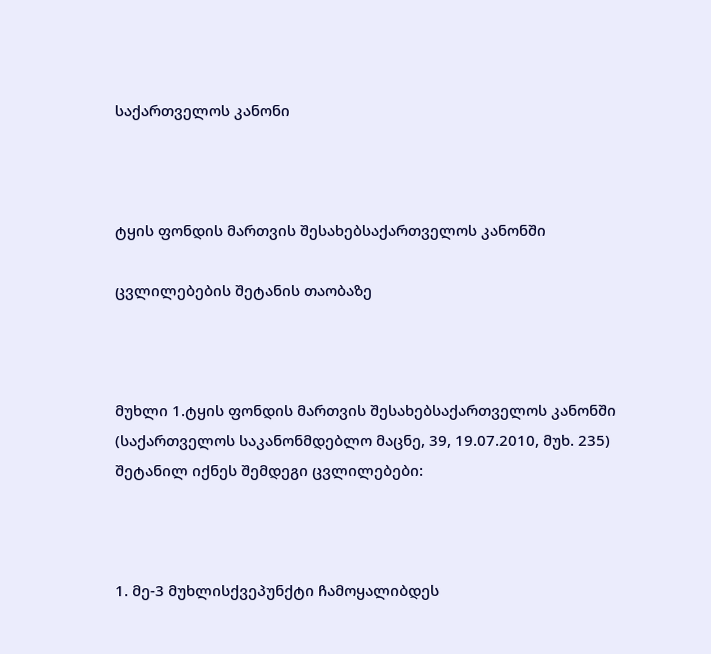საქართველოს კანონი



ტყის ფონდის მართვის შესახებსაქართველოს კანონში

ცვლილებების შეტანის თაობაზე



მუხლი 1.ტყის ფონდის მართვის შესახებსაქართველოს კანონში (საქართველოს საკანონმდებლო მაცნე, 39, 19.07.2010, მუხ. 235) შეტანილ იქნეს შემდეგი ცვლილებები:



1. მე-3 მუხლისქვეპუნქტი ჩამოყალიბდეს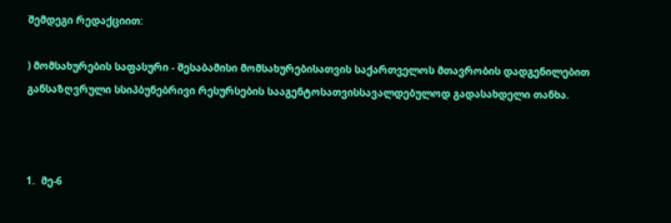შემდეგი რედაქციით:

) მომსახურების საფასური - შესაბამისი მომსახურებისათვის საქართველოს მთავრობის დადგენილებით განსაზღვრული სსიპბუნებრივი რესურსების სააგენტოსათვისსავალდებულოდ გადასახდელი თანხა.



1.  მე-6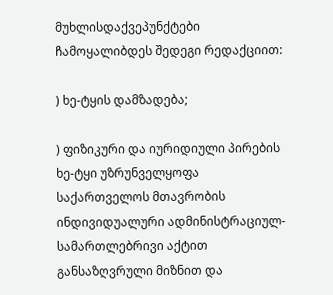მუხლისდაქვეპუნქტები ჩამოყალიბდეს შედეგი რედაქციით:

) ხე-ტყის დამზადება;

) ფიზიკური და იურიდიული პირების ხე-ტყი უზრუნველყოფა საქართველოს მთავრობის ინდივიდუალური ადმინისტრაციულ-სამართლებრივი აქტით განსაზღვრული მიზნით და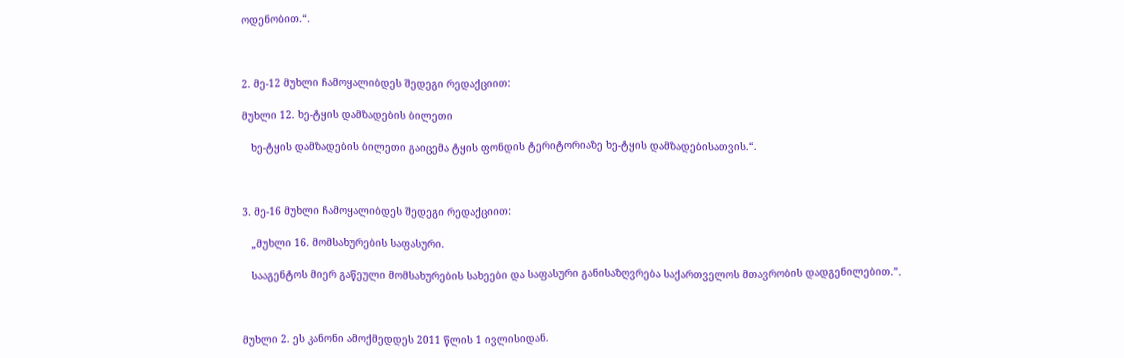ოდენობით.“.



2. მე-12 მუხლი ჩამოყალიბდეს შედეგი რედაქციით:

მუხლი 12. ხე-ტყის დამზადების ბილეთი

   ხე-ტყის დამზადების ბილეთი გაიცემა ტყის ფონდის ტერიტორიაზე ხე-ტყის დამზადებისათვის.“.



3. მე-16 მუხლი ჩამოყალიბდეს შედეგი რედაქციით:

   „მუხლი 16. მომსახურების საფასური.

   სააგენტოს მიერ გაწეული მომსახურების სახეები და საფასური განისაზღვრება საქართველოს მთავრობის დადგენილებით.”.



მუხლი 2. ეს კანონი ამოქმედდეს 2011 წლის 1 ივლისიდან.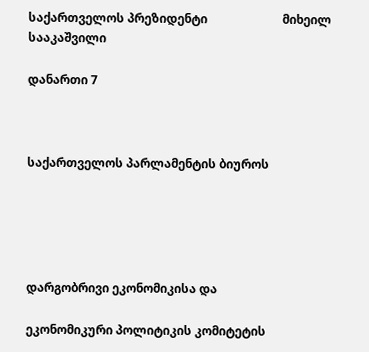საქართველოს პრეზიდენტი                         მიხეილ სააკაშვილი

დანართი 7



საქართველოს პარლამენტის ბიუროს





დარგობრივი ეკონომიკისა და

ეკონომიკური პოლიტიკის კომიტეტის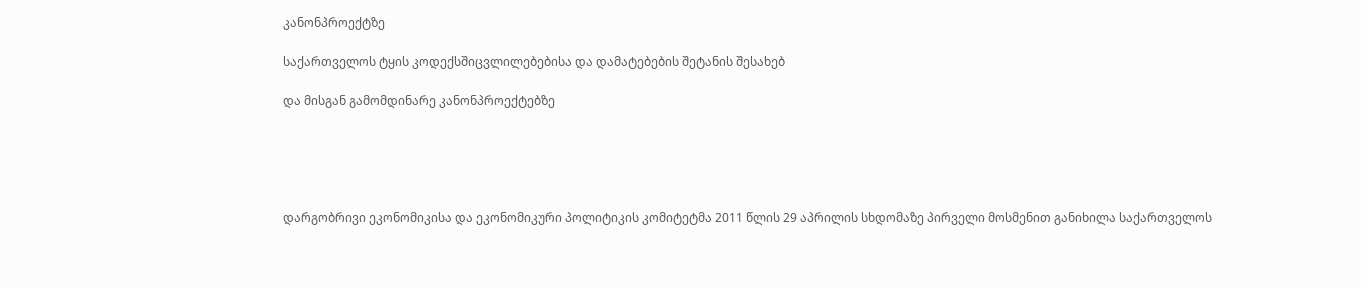კანონპროექტზე

საქართველოს ტყის კოდექსშიცვლილებებისა და დამატებების შეტანის შესახებ

და მისგან გამომდინარე კანონპროექტებზე





დარგობრივი ეკონომიკისა და ეკონომიკური პოლიტიკის კომიტეტმა 2011 წლის 29 აპრილის სხდომაზე პირველი მოსმენით განიხილა საქართველოს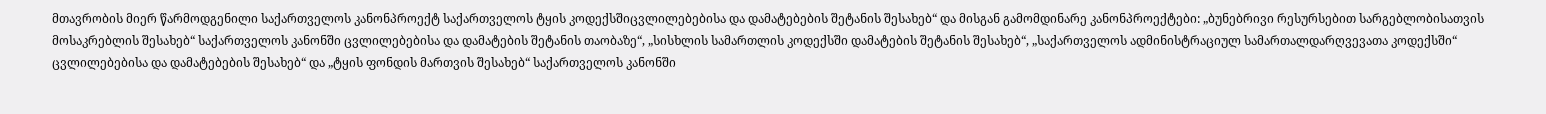მთავრობის მიერ წარმოდგენილი საქართველოს კანონპროექტ საქართველოს ტყის კოდექსშიცვლილებებისა და დამატებების შეტანის შესახებ“ და მისგან გამომდინარე კანონპროექტები: „ბუნებრივი რესურსებით სარგებლობისათვის მოსაკრებლის შესახებ“ საქართველოს კანონში ცვლილებებისა და დამატების შეტანის თაობაზე“, „სისხლის სამართლის კოდექსში დამატების შეტანის შესახებ“, „საქართველოს ადმინისტრაციულ სამართალდარღვევათა კოდექსში“ ცვლილებებისა და დამატებების შესახებ“ და „ტყის ფონდის მართვის შესახებ“ საქართველოს კანონში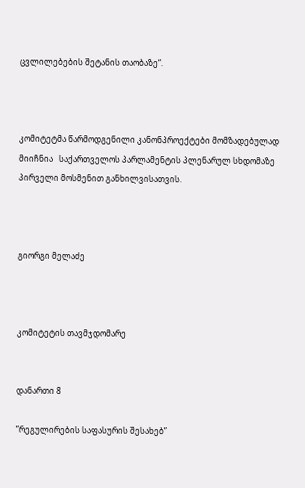ცვლილებების შეტანის თაობაზე“.



კომიტეტმა წარმოდგენილი კანონპროექტები მომზადებულად მიიჩნია   საქართველოს პარლამენტის პლენარულ სხდომაზე პირველი მოსმენით განხილვისათვის.



გიორგი მელაძე



კომიტეტის თავმჯდომარე


დანართი 8

”რეგულირების საფასურის შესახებ”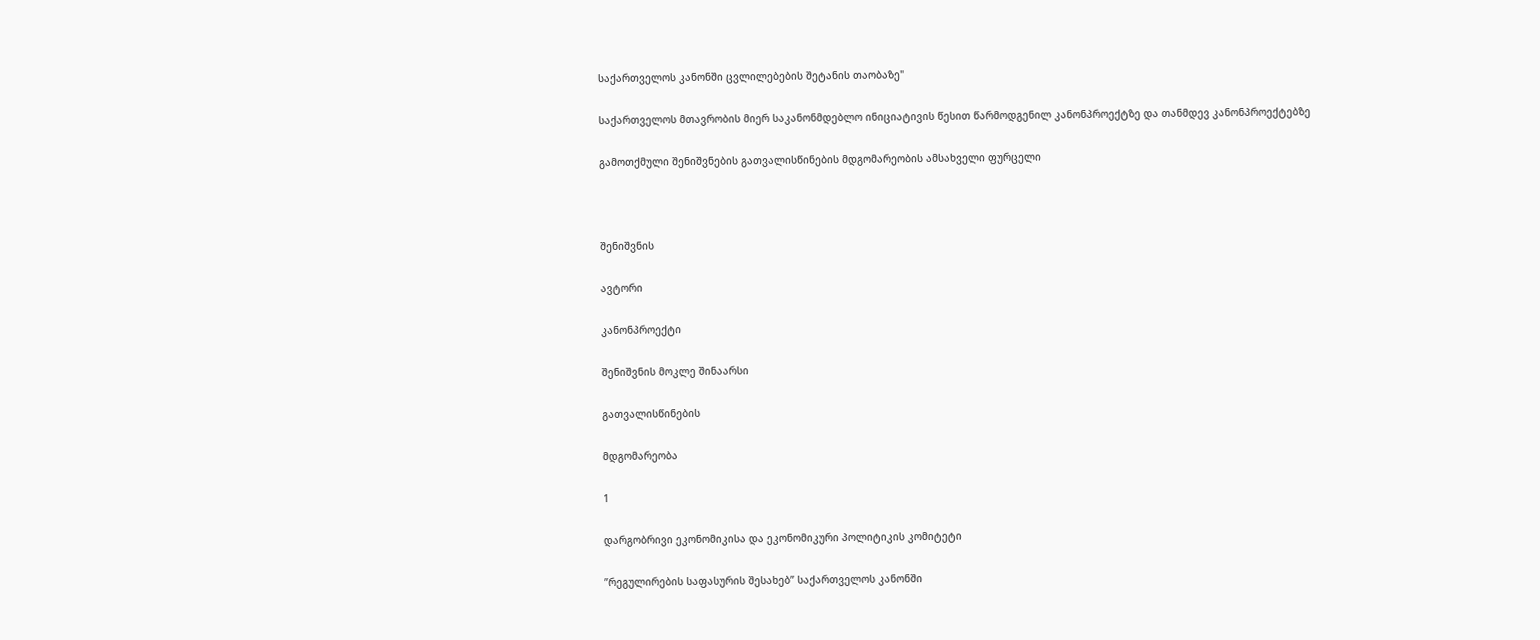საქართველოს კანონში ცვლილებების შეტანის თაობაზე"

საქართველოს მთავრობის მიერ საკანონმდებლო ინიციატივის წესით წარმოდგენილ კანონპროექტზე და თანმდევ კანონპროექტებზე

გამოთქმული შენიშვნების გათვალისწინების მდგომარეობის ამსახველი ფურცელი



შენიშვნის

ავტორი

კანონპროექტი

შენიშვნის მოკლე შინაარსი

გათვალისწინების

მდგომარეობა

1

დარგობრივი ეკონომიკისა და ეკონომიკური პოლიტიკის კომიტეტი

”რეგულირების საფასურის შესახებ” საქართველოს კანონში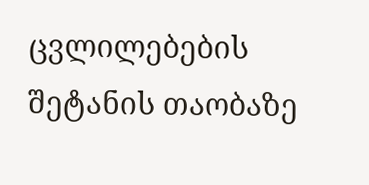ცვლილებების შეტანის თაობაზე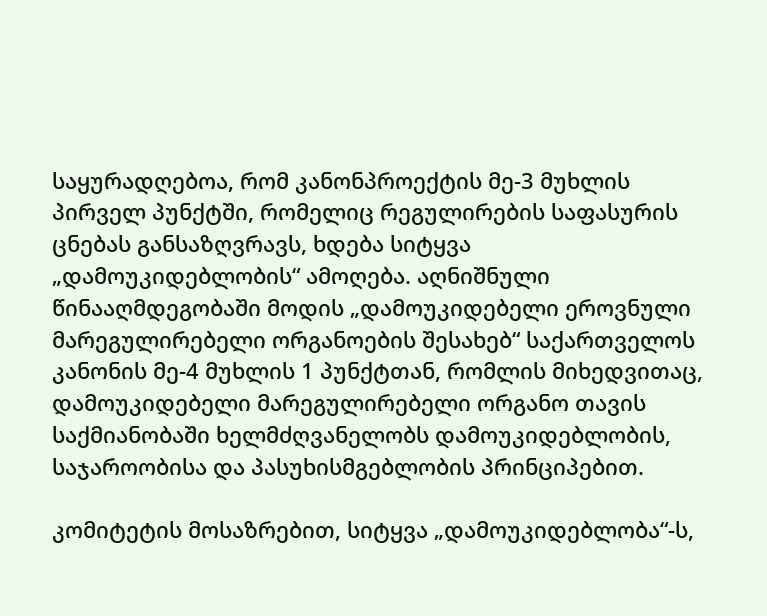საყურადღებოა, რომ კანონპროექტის მე-3 მუხლის პირველ პუნქტში, რომელიც რეგულირების საფასურის ცნებას განსაზღვრავს, ხდება სიტყვა „დამოუკიდებლობის“ ამოღება. აღნიშნული წინააღმდეგობაში მოდის „დამოუკიდებელი ეროვნული მარეგულირებელი ორგანოების შესახებ“ საქართველოს კანონის მე-4 მუხლის 1 პუნქტთან, რომლის მიხედვითაც, დამოუკიდებელი მარეგულირებელი ორგანო თავის საქმიანობაში ხელმძღვანელობს დამოუკიდებლობის, საჯაროობისა და პასუხისმგებლობის პრინციპებით.

კომიტეტის მოსაზრებით, სიტყვა „დამოუკიდებლობა“-ს,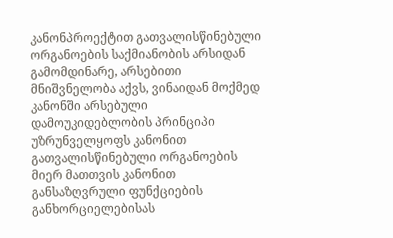კანონპროექტით გათვალისწინებული ორგანოების საქმიანობის არსიდან გამომდინარე, არსებითი მნიშვნელობა აქვს, ვინაიდან მოქმედ კანონში არსებული დამოუკიდებლობის პრინციპი უზრუნველყოფს კანონით გათვალისწინებული ორგანოების მიერ მათთვის კანონით განსაზღვრული ფუნქციების განხორციელებისას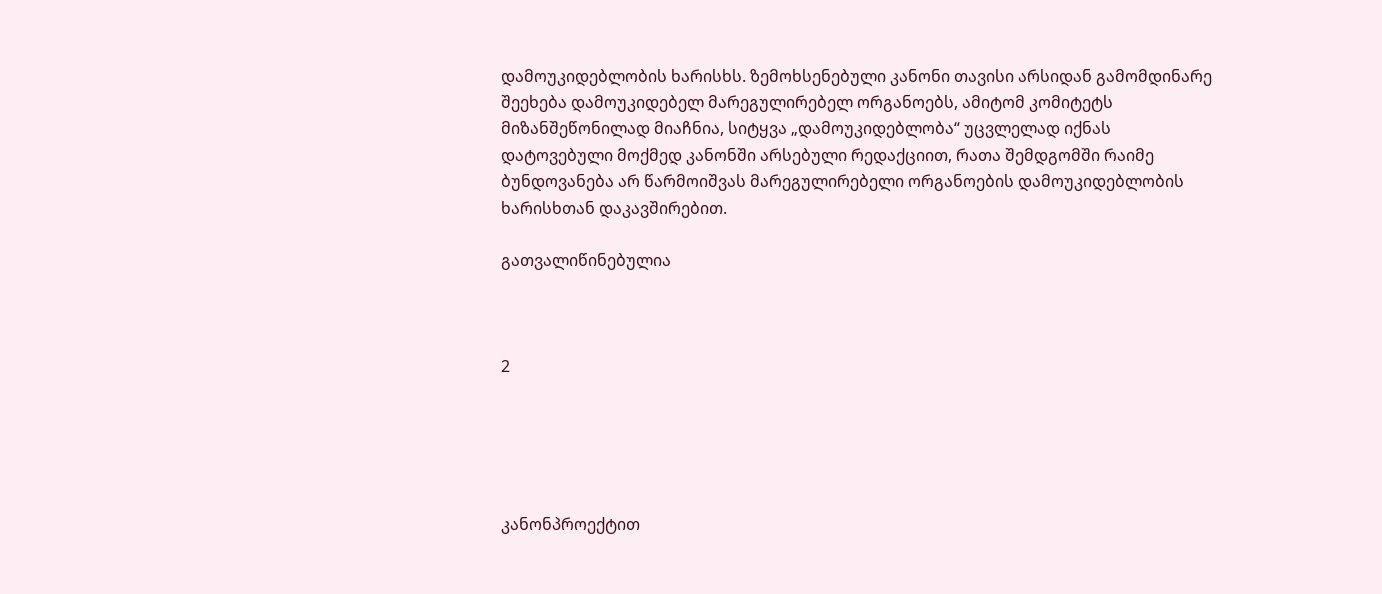დამოუკიდებლობის ხარისხს. ზემოხსენებული კანონი თავისი არსიდან გამომდინარე შეეხება დამოუკიდებელ მარეგულირებელ ორგანოებს, ამიტომ კომიტეტს მიზანშეწონილად მიაჩნია, სიტყვა „დამოუკიდებლობა“ უცვლელად იქნას დატოვებული მოქმედ კანონში არსებული რედაქციით, რათა შემდგომში რაიმე ბუნდოვანება არ წარმოიშვას მარეგულირებელი ორგანოების დამოუკიდებლობის ხარისხთან დაკავშირებით.

გათვალიწინებულია



2





კანონპროექტით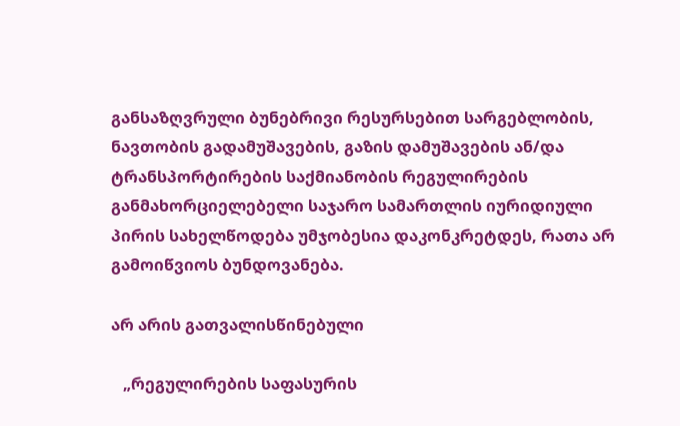განსაზღვრული ბუნებრივი რესურსებით სარგებლობის, ნავთობის გადამუშავების, გაზის დამუშავების ან/და ტრანსპორტირების საქმიანობის რეგულირების განმახორციელებელი საჯარო სამართლის იურიდიული პირის სახელწოდება უმჯობესია დაკონკრეტდეს, რათა არ გამოიწვიოს ბუნდოვანება.

არ არის გათვალისწინებული

   „რეგულირების საფასურის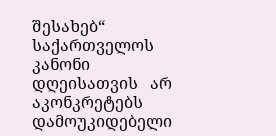შესახებ“ საქართველოს კანონი   დღეისათვის   არ აკონკრეტებს დამოუკიდებელი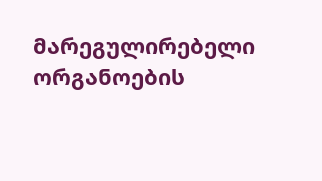მარეგულირებელი ორგანოების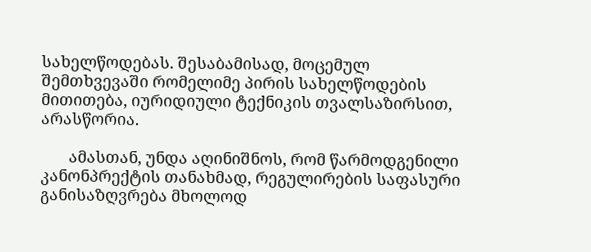სახელწოდებას. შესაბამისად, მოცემულ შემთხვევაში რომელიმე პირის სახელწოდების მითითება, იურიდიული ტექნიკის თვალსაზირსით, არასწორია.

       ამასთან, უნდა აღინიშნოს, რომ წარმოდგენილი კანონპრექტის თანახმად, რეგულირების საფასური განისაზღვრება მხოლოდ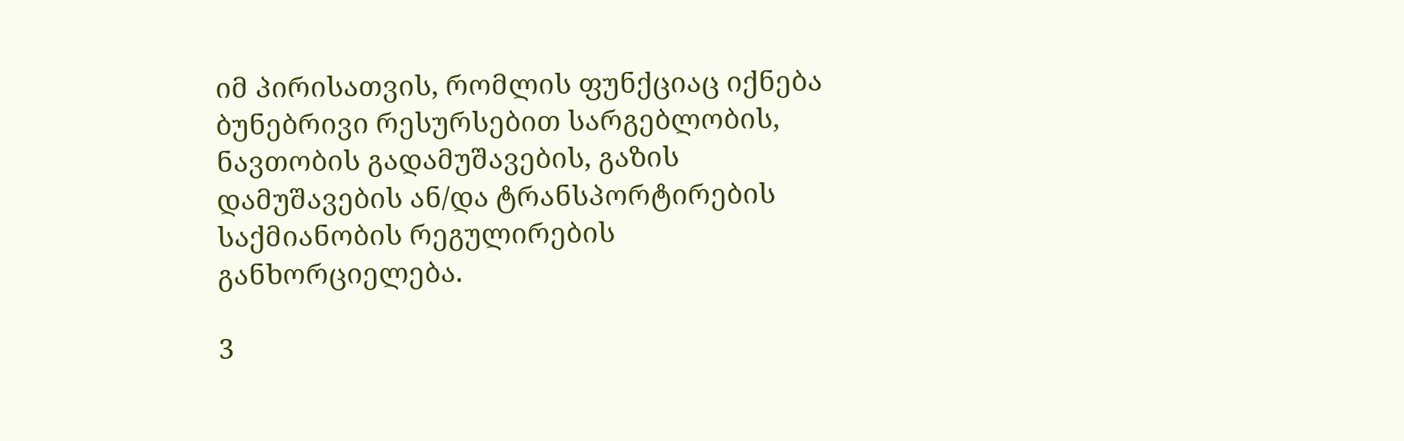იმ პირისათვის, რომლის ფუნქციაც იქნება ბუნებრივი რესურსებით სარგებლობის, ნავთობის გადამუშავების, გაზის დამუშავების ან/და ტრანსპორტირების საქმიანობის რეგულირების განხორციელება.

3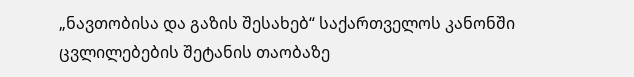„ნავთობისა და გაზის შესახებ“ საქართველოს კანონში ცვლილებების შეტანის თაობაზე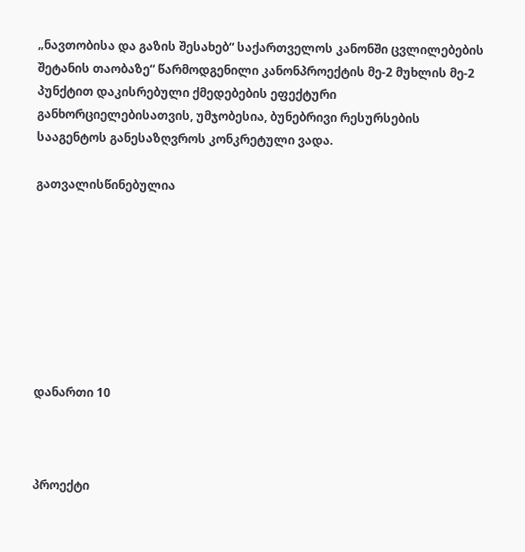„ნავთობისა და გაზის შესახებ“ საქართველოს კანონში ცვლილებების შეტანის თაობაზე“ წარმოდგენილი კანონპროექტის მე-2 მუხლის მე-2 პუნქტით დაკისრებული ქმედებების ეფექტური განხორციელებისათვის, უმჯობესია, ბუნებრივი რესურსების სააგენტოს განესაზღვროს კონკრეტული ვადა.

გათვალისწინებულია








დანართი 10



პროექტი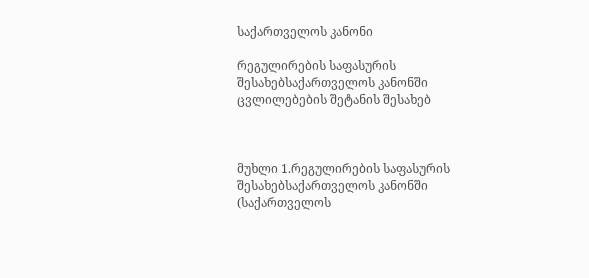საქართველოს კანონი

რეგულირების საფასურის შესახებსაქართველოს კანონში ცვლილებების შეტანის შესახებ



მუხლი 1.რეგულირების საფასურის შესახებსაქართველოს კანონში (საქართველოს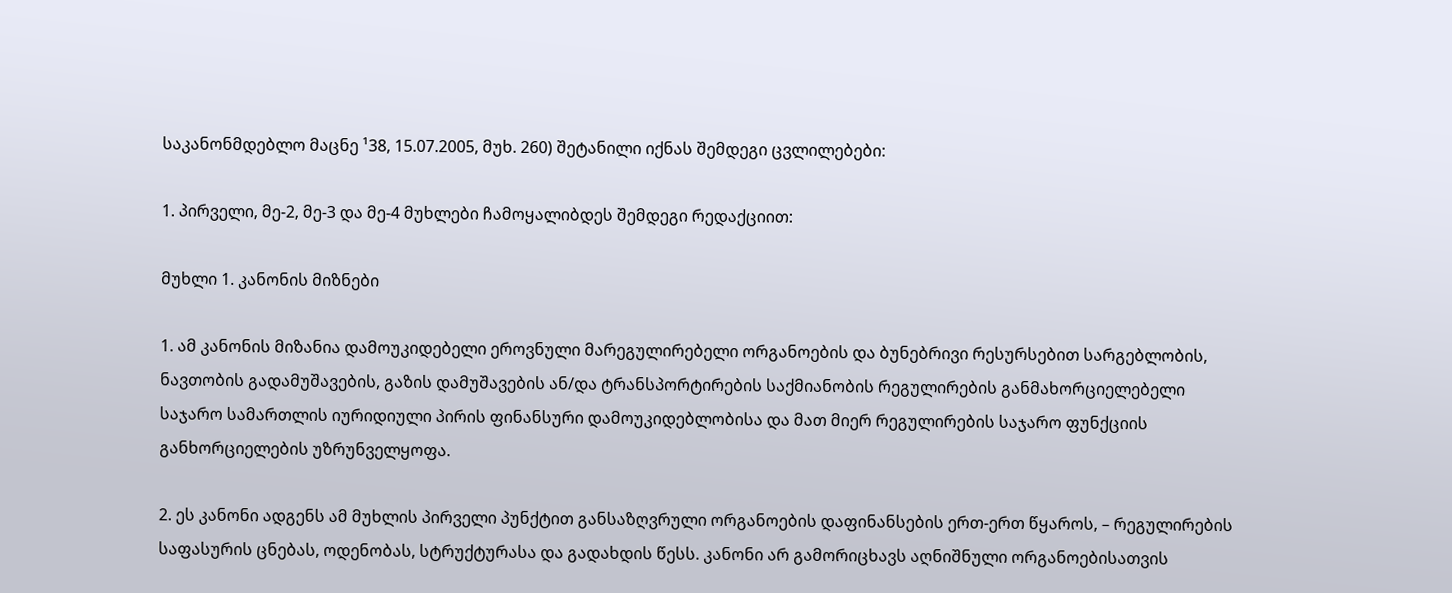საკანონმდებლო მაცნე ¹38, 15.07.2005, მუხ. 260) შეტანილი იქნას შემდეგი ცვლილებები:

1. პირველი, მე-2, მე-3 და მე-4 მუხლები ჩამოყალიბდეს შემდეგი რედაქციით:

მუხლი 1. კანონის მიზნები

1. ამ კანონის მიზანია დამოუკიდებელი ეროვნული მარეგულირებელი ორგანოების და ბუნებრივი რესურსებით სარგებლობის, ნავთობის გადამუშავების, გაზის დამუშავების ან/და ტრანსპორტირების საქმიანობის რეგულირების განმახორციელებელი საჯარო სამართლის იურიდიული პირის ფინანსური დამოუკიდებლობისა და მათ მიერ რეგულირების საჯარო ფუნქციის განხორციელების უზრუნველყოფა.

2. ეს კანონი ადგენს ამ მუხლის პირველი პუნქტით განსაზღვრული ორგანოების დაფინანსების ერთ-ერთ წყაროს, – რეგულირების საფასურის ცნებას, ოდენობას, სტრუქტურასა და გადახდის წესს. კანონი არ გამორიცხავს აღნიშნული ორგანოებისათვის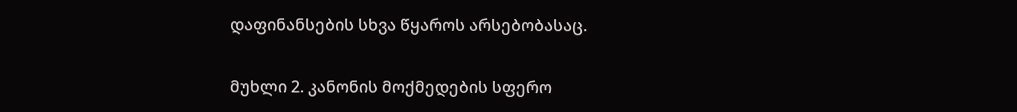დაფინანსების სხვა წყაროს არსებობასაც.

მუხლი 2. კანონის მოქმედების სფერო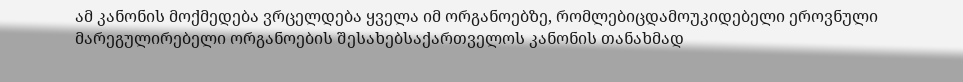ამ კანონის მოქმედება ვრცელდება ყველა იმ ორგანოებზე, რომლებიცდამოუკიდებელი ეროვნული მარეგულირებელი ორგანოების შესახებსაქართველოს კანონის თანახმად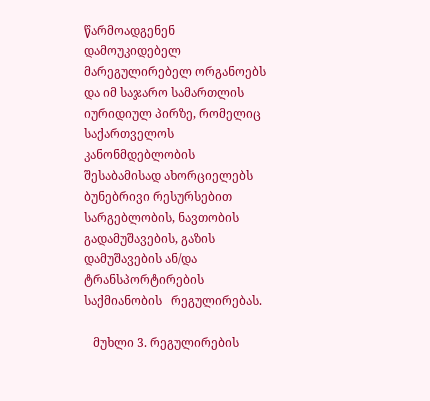წარმოადგენენ დამოუკიდებელ მარეგულირებელ ორგანოებს და იმ საჯარო სამართლის იურიდიულ პირზე, რომელიც საქართველოს კანონმდებლობის შესაბამისად ახორციელებს ბუნებრივი რესურსებით სარგებლობის, ნავთობის გადამუშავების, გაზის დამუშავების ან/და ტრანსპორტირების საქმიანობის   რეგულირებას.

   მუხლი 3. რეგულირების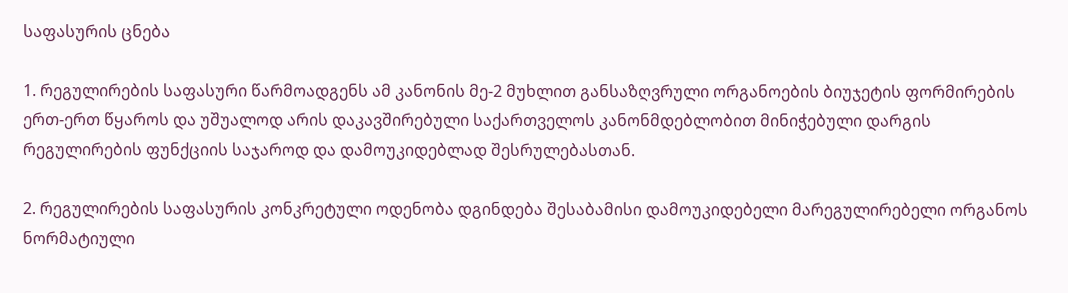საფასურის ცნება

1. რეგულირების საფასური წარმოადგენს ამ კანონის მე-2 მუხლით განსაზღვრული ორგანოების ბიუჯეტის ფორმირების ერთ-ერთ წყაროს და უშუალოდ არის დაკავშირებული საქართველოს კანონმდებლობით მინიჭებული დარგის რეგულირების ფუნქციის საჯაროდ და დამოუკიდებლად შესრულებასთან.

2. რეგულირების საფასურის კონკრეტული ოდენობა დგინდება შესაბამისი დამოუკიდებელი მარეგულირებელი ორგანოს ნორმატიული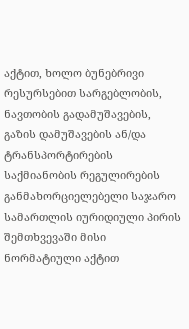აქტით, ხოლო ბუნებრივი რესურსებით სარგებლობის, ნავთობის გადამუშავების, გაზის დამუშავების ან/და ტრანსპორტირების საქმიანობის რეგულირების განმახორციელებელი საჯარო სამართლის იურიდიული პირის შემთხვევაში მისი ნორმატიული აქტით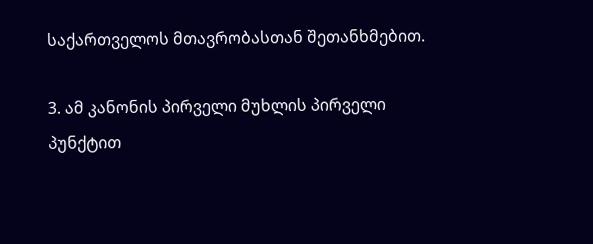საქართველოს მთავრობასთან შეთანხმებით.

3. ამ კანონის პირველი მუხლის პირველი პუნქტით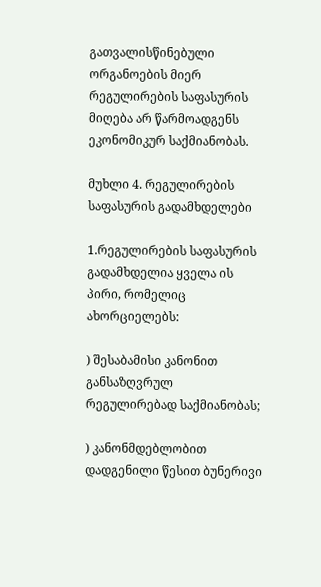გათვალისწინებული ორგანოების მიერ რეგულირების საფასურის მიღება არ წარმოადგენს ეკონომიკურ საქმიანობას.

მუხლი 4. რეგულირების საფასურის გადამხდელები

1.რეგულირების საფასურის გადამხდელია ყველა ის პირი, რომელიც ახორციელებს:

) შესაბამისი კანონით განსაზღვრულ რეგულირებად საქმიანობას;

) კანონმდებლობით დადგენილი წესით ბუნერივი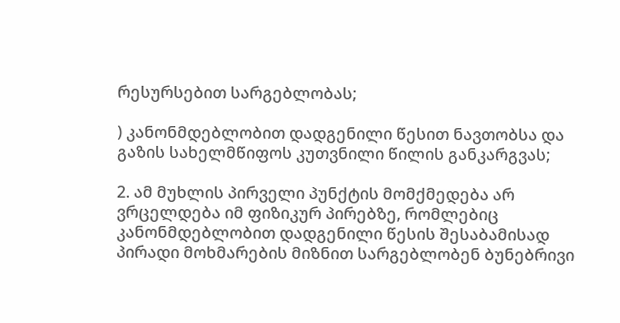რესურსებით სარგებლობას;

) კანონმდებლობით დადგენილი წესით ნავთობსა და გაზის სახელმწიფოს კუთვნილი წილის განკარგვას;

2. ამ მუხლის პირველი პუნქტის მომქმედება არ ვრცელდება იმ ფიზიკურ პირებზე, რომლებიც კანონმდებლობით დადგენილი წესის შესაბამისად პირადი მოხმარების მიზნით სარგებლობენ ბუნებრივი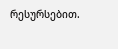რესურსებით.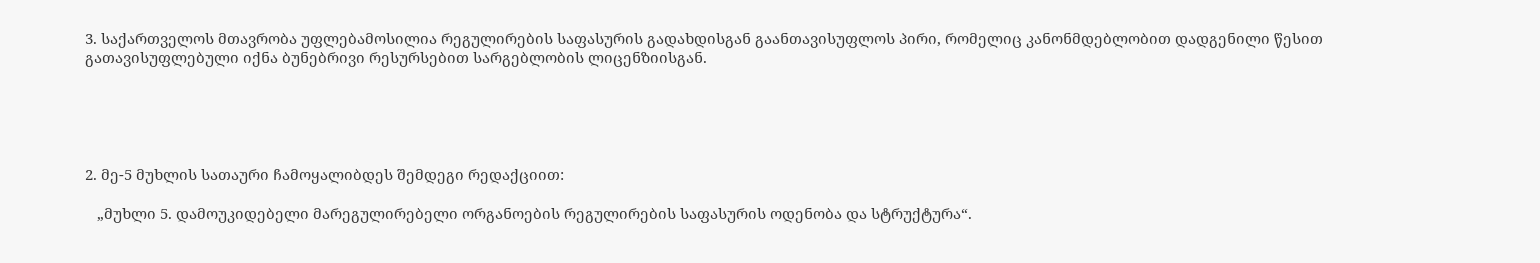3. საქართველოს მთავრობა უფლებამოსილია რეგულირების საფასურის გადახდისგან გაანთავისუფლოს პირი, რომელიც კანონმდებლობით დადგენილი წესით გათავისუფლებული იქნა ბუნებრივი რესურსებით სარგებლობის ლიცენზიისგან.





2. მე-5 მუხლის სათაური ჩამოყალიბდეს შემდეგი რედაქციით:

   „მუხლი 5. დამოუკიდებელი მარეგულირებელი ორგანოების რეგულირების საფასურის ოდენობა და სტრუქტურა“.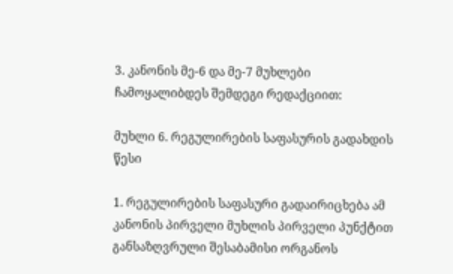3. კანონის მე-6 და მე-7 მუხლები ჩამოყალიბდეს შემდეგი რედაქციით:

მუხლი 6. რეგულირების საფასურის გადახდის წესი

1. რეგულირების საფასური გადაირიცხება ამ კანონის პირველი მუხლის პირველი პუნქტით განსაზღვრული შესაბამისი ორგანოს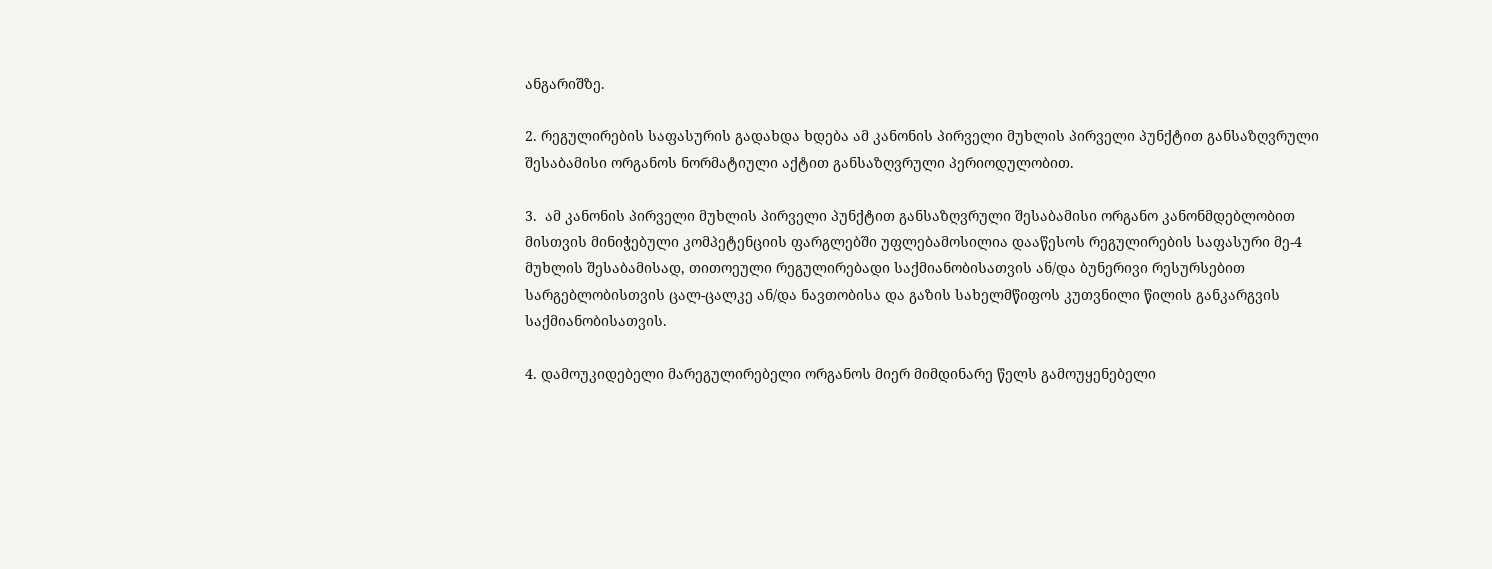ანგარიშზე.

2. რეგულირების საფასურის გადახდა ხდება ამ კანონის პირველი მუხლის პირველი პუნქტით განსაზღვრული შესაბამისი ორგანოს ნორმატიული აქტით განსაზღვრული პერიოდულობით.

3.  ამ კანონის პირველი მუხლის პირველი პუნქტით განსაზღვრული შესაბამისი ორგანო კანონმდებლობით მისთვის მინიჭებული კომპეტენციის ფარგლებში უფლებამოსილია დააწესოს რეგულირების საფასური მე-4 მუხლის შესაბამისად, თითოეული რეგულირებადი საქმიანობისათვის ან/და ბუნერივი რესურსებით სარგებლობისთვის ცალ-ცალკე ან/და ნავთობისა და გაზის სახელმწიფოს კუთვნილი წილის განკარგვის საქმიანობისათვის.

4. დამოუკიდებელი მარეგულირებელი ორგანოს მიერ მიმდინარე წელს გამოუყენებელი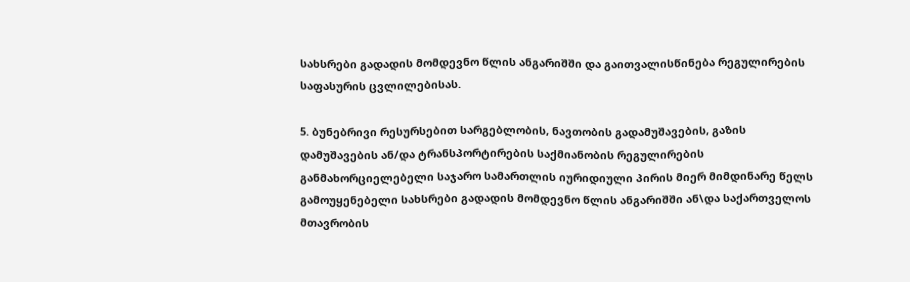სახსრები გადადის მომდევნო წლის ანგარიშში და გაითვალისწინება რეგულირების საფასურის ცვლილებისას.

5. ბუნებრივი რესურსებით სარგებლობის, ნავთობის გადამუშავების, გაზის დამუშავების ან/და ტრანსპორტირების საქმიანობის რეგულირების განმახორციელებელი საჯარო სამართლის იურიდიული პირის მიერ მიმდინარე წელს გამოუყენებელი სახსრები გადადის მომდევნო წლის ანგარიშში ან\და საქართველოს მთავრობის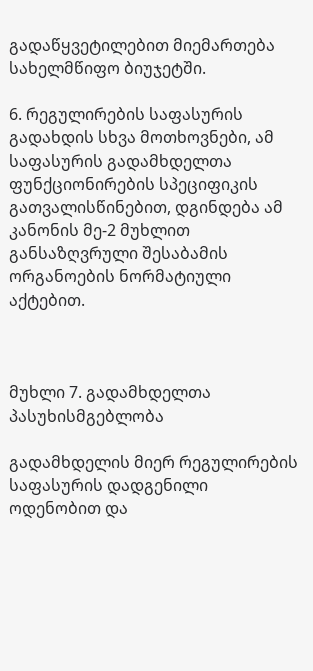გადაწყვეტილებით მიემართება სახელმწიფო ბიუჯეტში.

6. რეგულირების საფასურის გადახდის სხვა მოთხოვნები, ამ საფასურის გადამხდელთა ფუნქციონირების სპეციფიკის გათვალისწინებით, დგინდება ამ კანონის მე-2 მუხლით განსაზღვრული შესაბამის ორგანოების ნორმატიული აქტებით.



მუხლი 7. გადამხდელთა პასუხისმგებლობა

გადამხდელის მიერ რეგულირების საფასურის დადგენილი ოდენობით და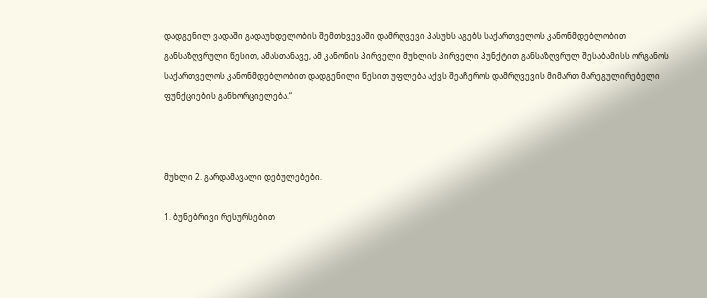დადგენილ ვადაში გადაუხდელობის შემთხვევაში დამრღვევი პასუხს აგებს საქართველოს კანონმდებლობით განსაზღვრული წესით, ამასთანავე, ამ კანონის პირველი მუხლის პირველი პუნქტით განსაზღვრულ შესაბამისს ორგანოს საქართველოს კანონმდებლობით დადგენილი წესით უფლება აქვს შეაჩეროს დამრღვევის მიმართ მარეგულირებელი ფუნქციების განხორციელება.“



მუხლი 2. გარდამავალი დებულებები.

1. ბუნებრივი რესურსებით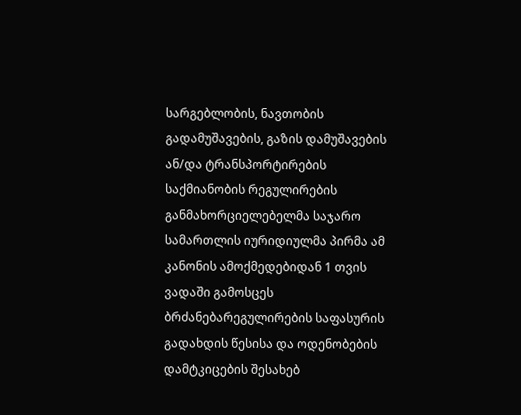სარგებლობის, ნავთობის გადამუშავების, გაზის დამუშავების ან/და ტრანსპორტირების საქმიანობის რეგულირების განმახორციელებელმა საჯარო სამართლის იურიდიულმა პირმა ამ კანონის ამოქმედებიდან 1 თვის ვადაში გამოსცეს ბრძანებარეგულირების საფასურის გადახდის წესისა და ოდენობების დამტკიცების შესახებ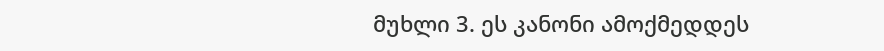მუხლი 3. ეს კანონი ამოქმედდეს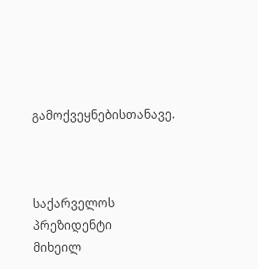გამოქვეყნებისთანავე.



საქარველოს პრეზიდენტი                   მიხეილ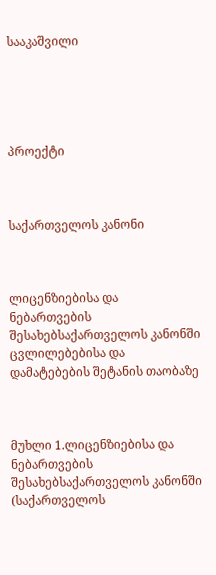სააკაშვილი





პროექტი



საქართველოს კანონი



ლიცენზიებისა და ნებართვების შესახებსაქართველოს კანონში ცვლილებებისა და დამატებების შეტანის თაობაზე



მუხლი 1.ლიცენზიებისა და ნებართვების შესახებსაქართველოს კანონში (საქართველოს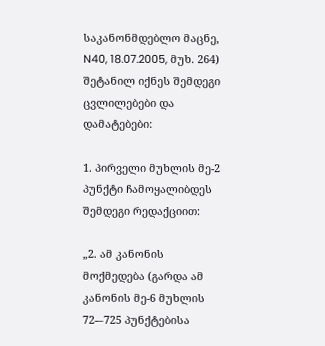საკანონმდებლო მაცნე, N40, 18.07.2005, მუხ. 264) შეტანილ იქნეს შემდეგი ცვლილებები და დამატებები:

1. პირველი მუხლის მე-2 პუნქტი ჩამოყალიბდეს შემდეგი რედაქციით:

„2. ამ კანონის მოქმედება (გარდა ამ კანონის მე-6 მუხლის 72-–725 პუნქტებისა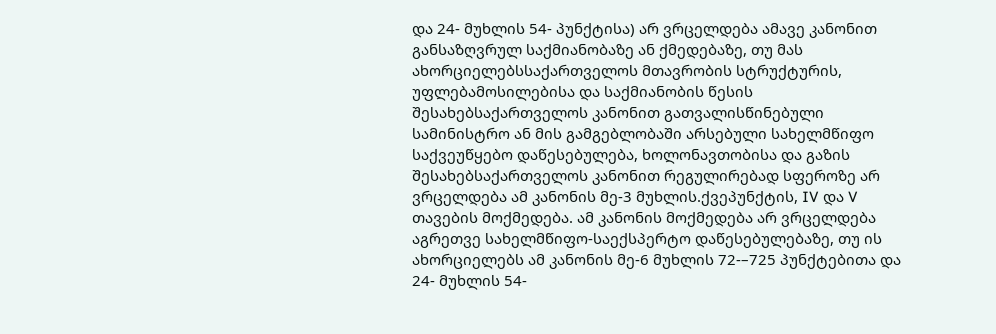და 24- მუხლის 54- პუნქტისა) არ ვრცელდება ამავე კანონით განსაზღვრულ საქმიანობაზე ან ქმედებაზე, თუ მას ახორციელებსსაქართველოს მთავრობის სტრუქტურის, უფლებამოსილებისა და საქმიანობის წესის შესახებსაქართველოს კანონით გათვალისწინებული სამინისტრო ან მის გამგებლობაში არსებული სახელმწიფო საქვეუწყებო დაწესებულება, ხოლონავთობისა და გაზის შესახებსაქართველოს კანონით რეგულირებად სფეროზე არ ვრცელდება ამ კანონის მე-3 მუხლის.ქვეპუნქტის, IV და V თავების მოქმედება. ამ კანონის მოქმედება არ ვრცელდება აგრეთვე სახელმწიფო-საექსპერტო დაწესებულებაზე, თუ ის ახორციელებს ამ კანონის მე-6 მუხლის 72-–725 პუნქტებითა და 24- მუხლის 54-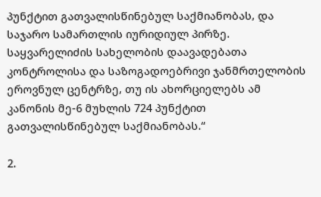პუნქტით გათვალისწინებულ საქმიანობას, და საჯარო სამართლის იურიდიულ პირზე. საყვარელიძის სახელობის დაავადებათა კონტროლისა და საზოგადოებრივი ჯანმრთელობის ეროვნულ ცენტრზე, თუ ის ახორციელებს ამ კანონის მე-6 მუხლის 724 პუნქტით გათვალისწინებულ საქმიანობას.“

2.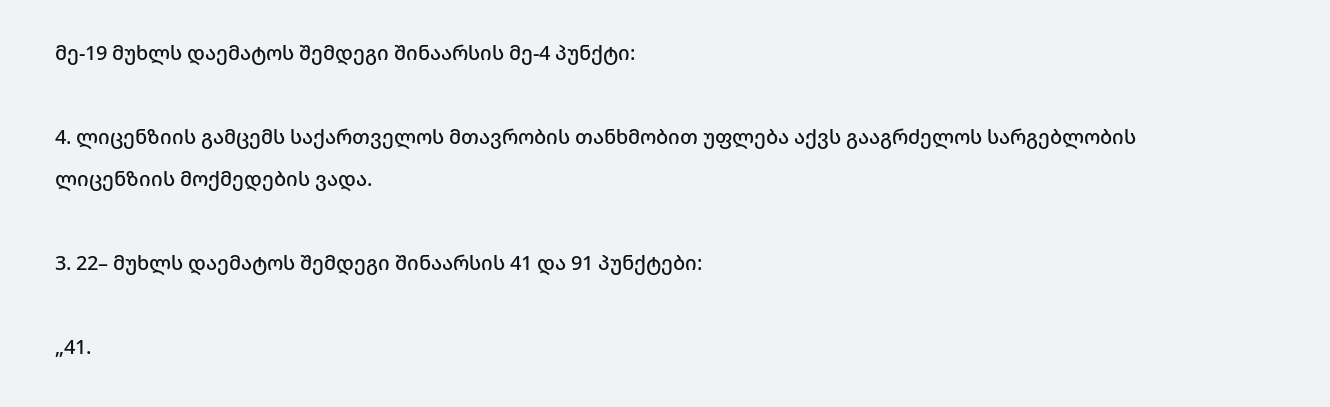მე-19 მუხლს დაემატოს შემდეგი შინაარსის მე-4 პუნქტი:

4. ლიცენზიის გამცემს საქართველოს მთავრობის თანხმობით უფლება აქვს გააგრძელოს სარგებლობის ლიცენზიის მოქმედების ვადა.

3. 22– მუხლს დაემატოს შემდეგი შინაარსის 41 და 91 პუნქტები:

„41.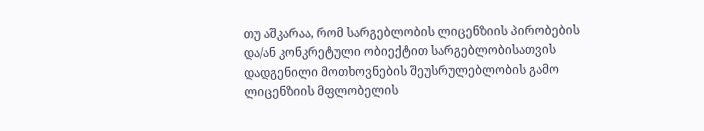თუ აშკარაა, რომ სარგებლობის ლიცენზიის პირობების და/ან კონკრეტული ობიექტით სარგებლობისათვის დადგენილი მოთხოვნების შეუსრულებლობის გამო ლიცენზიის მფლობელის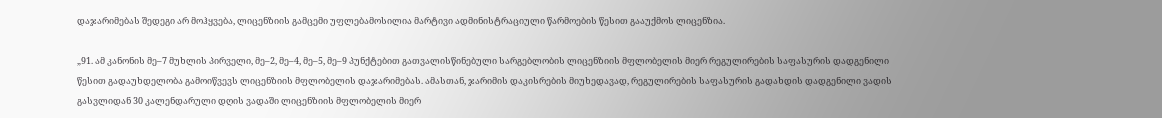დაჯარიმებას შედეგი არ მოჰყვება, ლიცენზიის გამცემი უფლებამოსილია მარტივი ადმინისტრაციული წარმოების წესით გააუქმოს ლიცენზია.

„91. ამ კანონის მე–7 მუხლის პირველი, მე–2, მე–4, მე–5, მე–9 პუნქტებით გათვალისწინებული სარგებლობის ლიცენზიის მფლობელის მიერ რეგულირების საფასურის დადგენილი წესით გადაუხდელობა გამოიწვევს ლიცენზიის მფლობელის დაჯარიმებას. ამასთან, ჯარიმის დაკისრების მიუხედავად, რეგულირების საფასურის გადახდის დადგენილი ვადის გასვლიდან 30 კალენდარული დღის ვადაში ლიცენზიის მფლობელის მიერ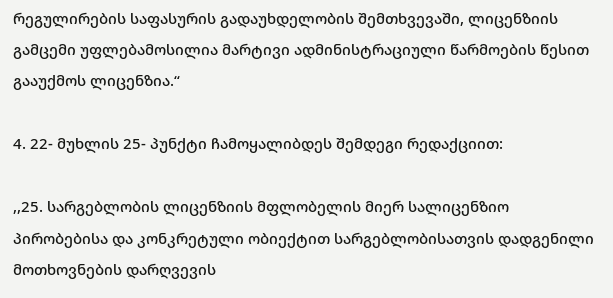რეგულირების საფასურის გადაუხდელობის შემთხვევაში, ლიცენზიის გამცემი უფლებამოსილია მარტივი ადმინისტრაციული წარმოების წესით გააუქმოს ლიცენზია.“

4. 22- მუხლის 25- პუნქტი ჩამოყალიბდეს შემდეგი რედაქციით:

,,25. სარგებლობის ლიცენზიის მფლობელის მიერ სალიცენზიო პირობებისა და კონკრეტული ობიექტით სარგებლობისათვის დადგენილი მოთხოვნების დარღვევის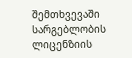შემთხვევაში სარგებლობის ლიცენზიის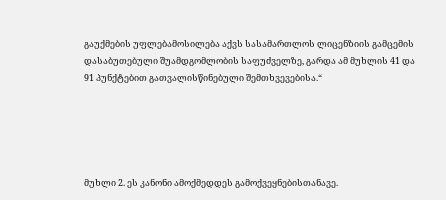გაუქმების უფლებამოსილება აქვს სასამართლოს ლიცენზიის გამცემის დასაბუთებული შუამდგომლობის საფუძველზე, გარდა ამ მუხლის 41 და 91 პუნქტებით გათვალისწინებული შემთხვევებისა.“





მუხლი 2. ეს კანონი ამოქმედდეს გამოქვეყნებისთანავე.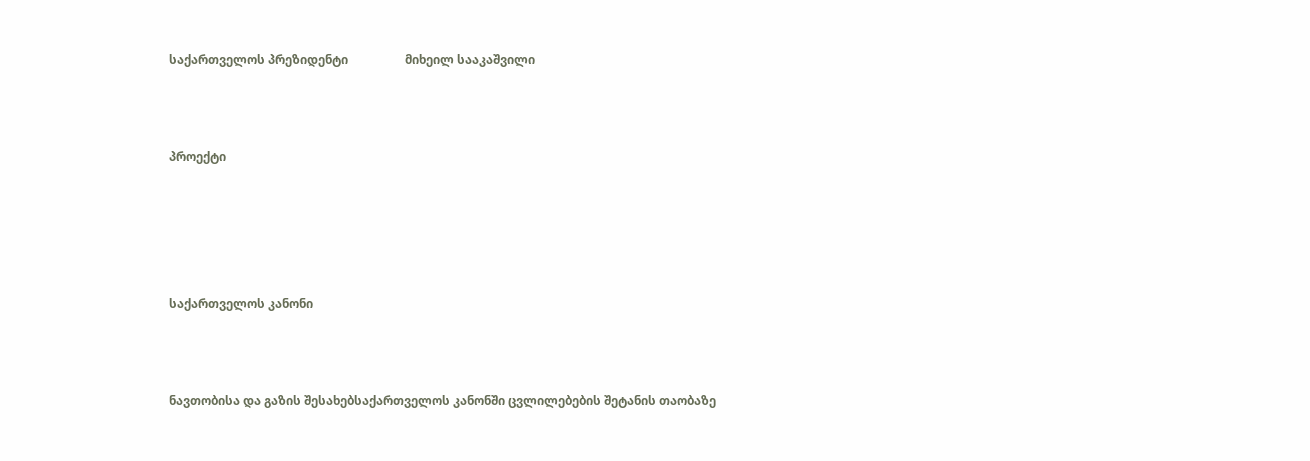საქართველოს პრეზიდენტი                   მიხეილ სააკაშვილი



პროექტი





საქართველოს კანონი



ნავთობისა და გაზის შესახებსაქართველოს კანონში ცვლილებების შეტანის თაობაზე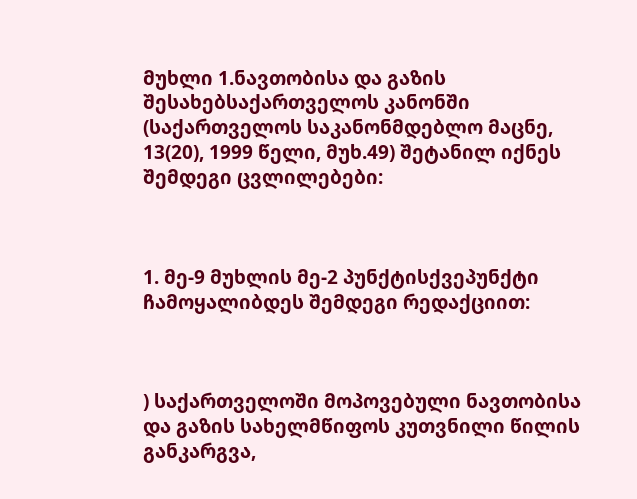მუხლი 1.ნავთობისა და გაზის შესახებსაქართველოს კანონში (საქართველოს საკანონმდებლო მაცნე, 13(20), 1999 წელი, მუხ.49) შეტანილ იქნეს შემდეგი ცვლილებები:



1. მე-9 მუხლის მე-2 პუნქტისქვეპუნქტი ჩამოყალიბდეს შემდეგი რედაქციით:



) საქართველოში მოპოვებული ნავთობისა და გაზის სახელმწიფოს კუთვნილი წილის განკარგვა,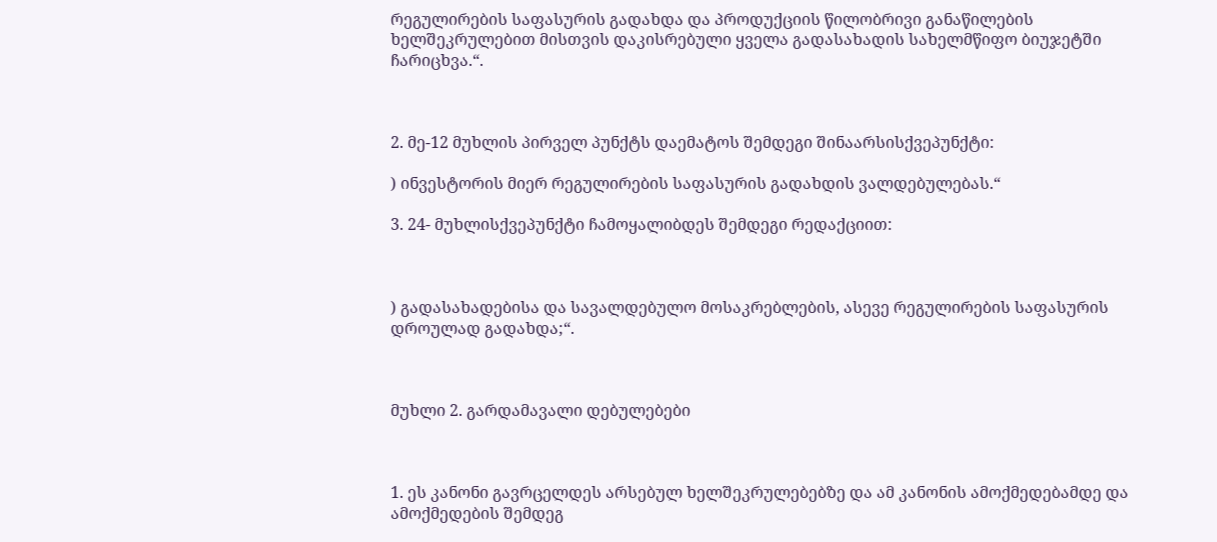რეგულირების საფასურის გადახდა და პროდუქციის წილობრივი განაწილების ხელშეკრულებით მისთვის დაკისრებული ყველა გადასახადის სახელმწიფო ბიუჯეტში ჩარიცხვა.“.



2. მე-12 მუხლის პირველ პუნქტს დაემატოს შემდეგი შინაარსისქვეპუნქტი:

) ინვესტორის მიერ რეგულირების საფასურის გადახდის ვალდებულებას.“

3. 24- მუხლისქვეპუნქტი ჩამოყალიბდეს შემდეგი რედაქციით:



) გადასახადებისა და სავალდებულო მოსაკრებლების, ასევე რეგულირების საფასურის დროულად გადახდა;“.



მუხლი 2. გარდამავალი დებულებები



1. ეს კანონი გავრცელდეს არსებულ ხელშეკრულებებზე და ამ კანონის ამოქმედებამდე და ამოქმედების შემდეგ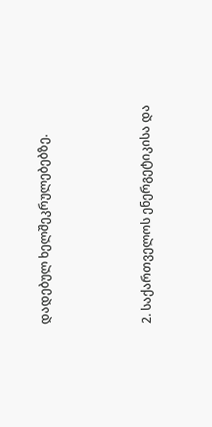დადებულ ხელშეკრულებებზე.



2. საქართველოს ენერგეტიკისა და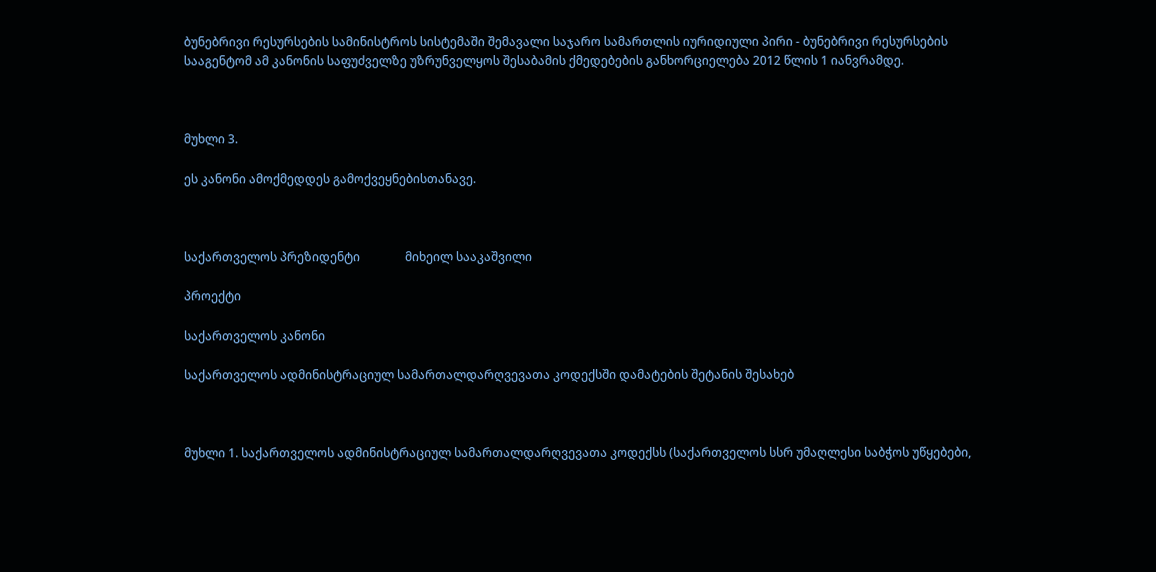ბუნებრივი რესურსების სამინისტროს სისტემაში შემავალი საჯარო სამართლის იურიდიული პირი - ბუნებრივი რესურსების სააგენტომ ამ კანონის საფუძველზე უზრუნველყოს შესაბამის ქმედებების განხორციელება 2012 წლის 1 იანვრამდე.



მუხლი 3.

ეს კანონი ამოქმედდეს გამოქვეყნებისთანავე.



საქართველოს პრეზიდენტი               მიხეილ სააკაშვილი

პროექტი

საქართველოს კანონი

საქართველოს ადმინისტრაციულ სამართალდარღვევათა კოდექსში დამატების შეტანის შესახებ



მუხლი 1. საქართველოს ადმინისტრაციულ სამართალდარღვევათა კოდექსს (საქართველოს სსრ უმაღლესი საბჭოს უწყებები,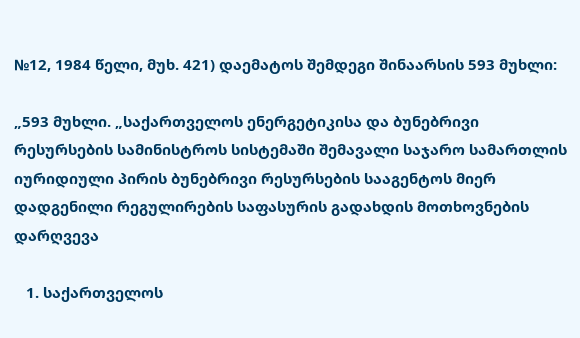№12, 1984 წელი, მუხ. 421) დაემატოს შემდეგი შინაარსის 593 მუხლი:

„593 მუხლი. „საქართველოს ენერგეტიკისა და ბუნებრივი რესურსების სამინისტროს სისტემაში შემავალი საჯარო სამართლის იურიდიული პირის ბუნებრივი რესურსების სააგენტოს მიერ დადგენილი რეგულირების საფასურის გადახდის მოთხოვნების დარღვევა

   1. საქართველოს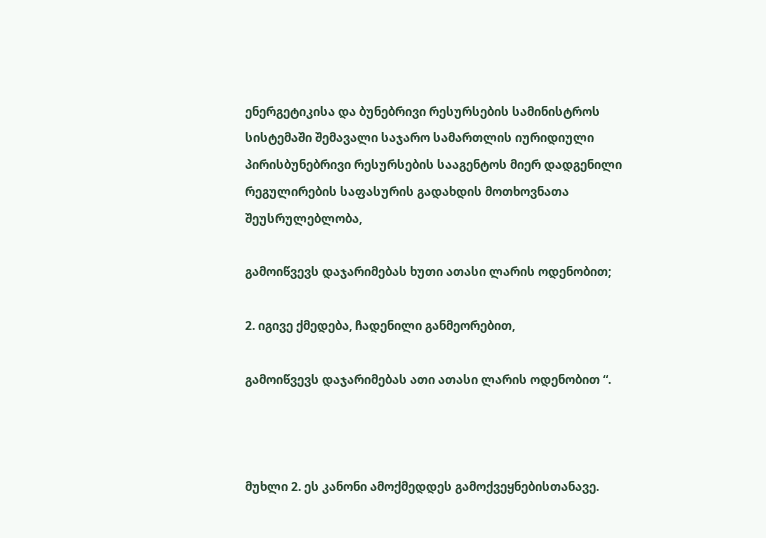ენერგეტიკისა და ბუნებრივი რესურსების სამინისტროს სისტემაში შემავალი საჯარო სამართლის იურიდიული პირისბუნებრივი რესურსების სააგენტოს მიერ დადგენილი რეგულირების საფასურის გადახდის მოთხოვნათა შეუსრულებლობა,

გამოიწვევს დაჯარიმებას ხუთი ათასი ლარის ოდენობით;

2. იგივე ქმედება, ჩადენილი განმეორებით,

გამოიწვევს დაჯარიმებას ათი ათასი ლარის ოდენობით “.



მუხლი 2. ეს კანონი ამოქმედდეს გამოქვეყნებისთანავე.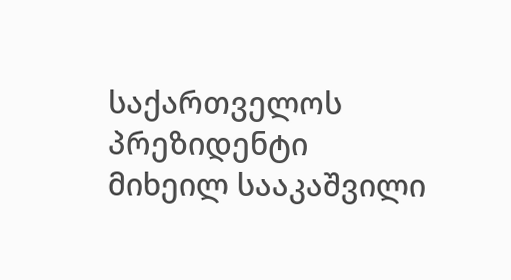საქართველოს პრეზიდენტი              მიხეილ სააკაშვილი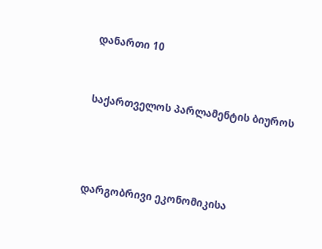დანართი 10



საქართველოს პარლამენტის ბიუროს





დარგობრივი ეკონომიკისა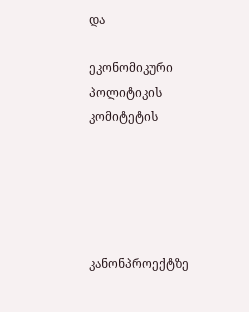და

ეკონომიკური პოლიტიკის კომიტეტის





კანონპროექტზე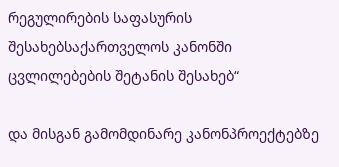რეგულირების საფასურის შესახებსაქართველოს კანონში ცვლილებების შეტანის შესახებ“

და მისგან გამომდინარე კანონპროექტებზე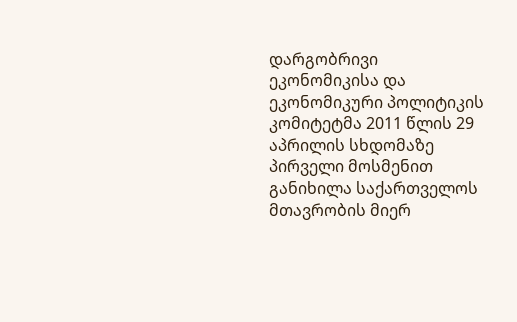დარგობრივი ეკონომიკისა და ეკონომიკური პოლიტიკის კომიტეტმა 2011 წლის 29 აპრილის სხდომაზე პირველი მოსმენით განიხილა საქართველოს მთავრობის მიერ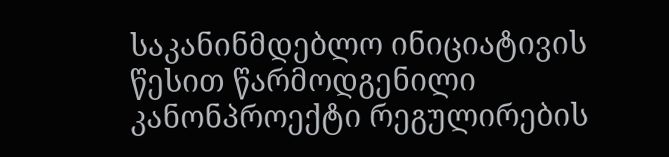საკანინმდებლო ინიციატივის წესით წარმოდგენილი კანონპროექტი რეგულირების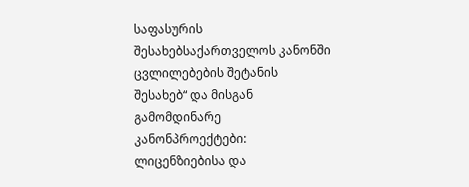საფასურის შესახებსაქართველოს კანონში ცვლილებების შეტანის შესახებ“ და მისგან გამომდინარე კანონპროექტები: ლიცენზიებისა და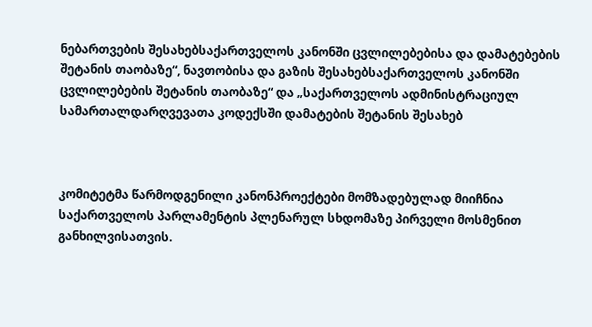ნებართვების შესახებსაქართველოს კანონში ცვლილებებისა და დამატებების შეტანის თაობაზე“, ნავთობისა და გაზის შესახებსაქართველოს კანონში ცვლილებების შეტანის თაობაზე“ და „საქართველოს ადმინისტრაციულ სამართალდარღვევათა კოდექსში დამატების შეტანის შესახებ



კომიტეტმა წარმოდგენილი კანონპროექტები მომზადებულად მიიჩნია საქართველოს პარლამენტის პლენარულ სხდომაზე პირველი მოსმენით განხილვისათვის.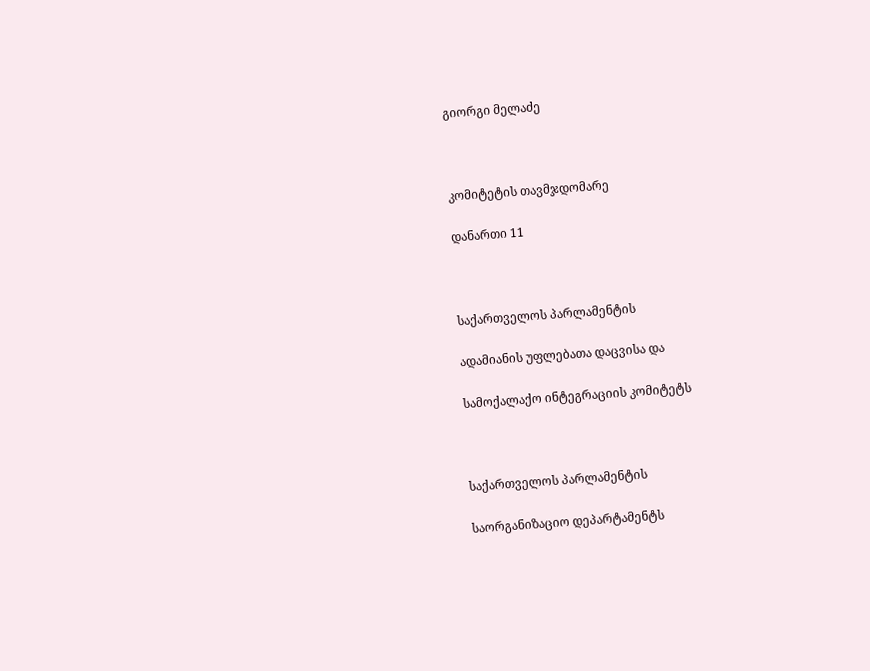გიორგი მელაძე



კომიტეტის თავმჯდომარე

დანართი 11



საქართველოს პარლამენტის

ადამიანის უფლებათა დაცვისა და

სამოქალაქო ინტეგრაციის კომიტეტს



საქართველოს პარლამენტის

საორგანიზაციო დეპარტამენტს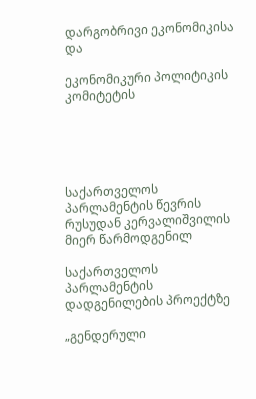დარგობრივი ეკონომიკისა და

ეკონომიკური პოლიტიკის კომიტეტის





საქართველოს პარლამენტის წევრის რუსუდან კერვალიშვილის მიერ წარმოდგენილ

საქართველოს პარლამენტის დადგენილების პროექტზე

„გენდერული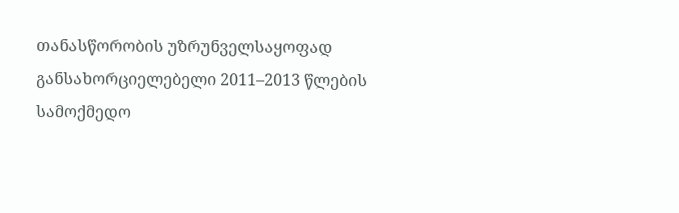თანასწორობის უზრუნველსაყოფად განსახორციელებელი 2011–2013 წლების სამოქმედო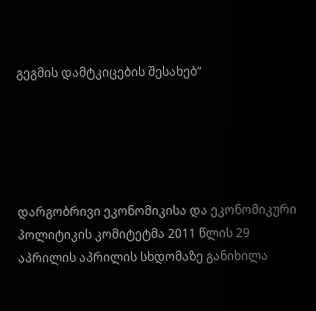გეგმის დამტკიცების შესახებ“





დარგობრივი ეკონომიკისა და ეკონომიკური პოლიტიკის კომიტეტმა 2011 წლის 29 აპრილის აპრილის სხდომაზე განიხილა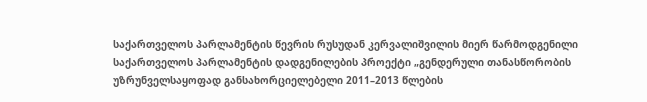საქართველოს პარლამენტის წევრის რუსუდან კერვალიშვილის მიერ წარმოდგენილი საქართველოს პარლამენტის დადგენილების პროექტი „გენდერული თანასწორობის უზრუნველსაყოფად განსახორციელებელი 2011–2013 წლების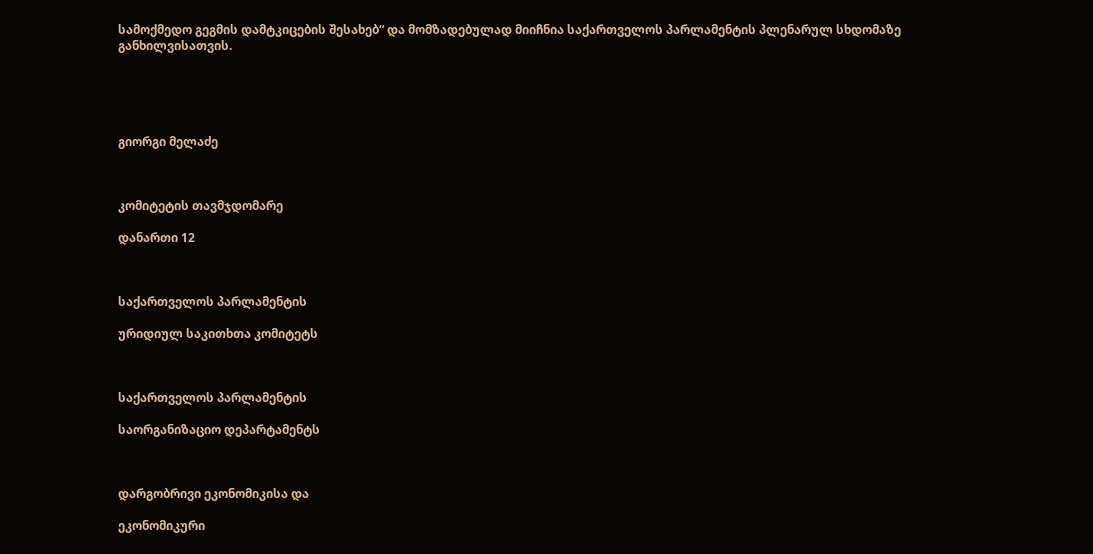სამოქმედო გეგმის დამტკიცების შესახებ“ და მომზადებულად მიიჩნია საქართველოს პარლამენტის პლენარულ სხდომაზე განხილვისათვის.





გიორგი მელაძე



კომიტეტის თავმჯდომარე

დანართი 12



საქართველოს პარლამენტის

ურიდიულ საკითხთა კომიტეტს



საქართველოს პარლამენტის

საორგანიზაციო დეპარტამენტს



დარგობრივი ეკონომიკისა და

ეკონომიკური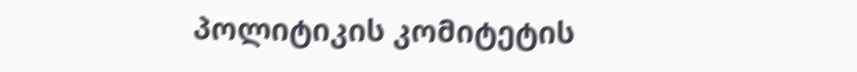პოლიტიკის კომიტეტის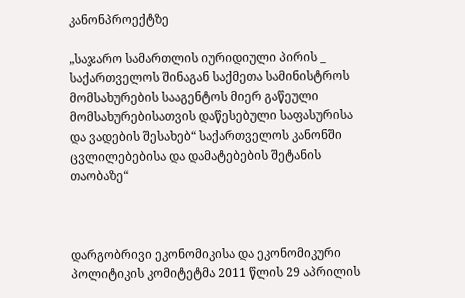კანონპროექტზე

„საჯარო სამართლის იურიდიული პირის _ საქართველოს შინაგან საქმეთა სამინისტროს მომსახურების სააგენტოს მიერ გაწეული მომსახურებისათვის დაწესებული საფასურისა და ვადების შესახებ“ საქართველოს კანონში ცვლილებებისა და დამატებების შეტანის თაობაზე“



დარგობრივი ეკონომიკისა და ეკონომიკური პოლიტიკის კომიტეტმა 2011 წლის 29 აპრილის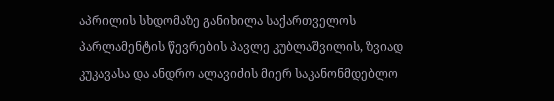აპრილის სხდომაზე განიხილა საქართველოს პარლამენტის წევრების პავლე კუბლაშვილის, ზვიად კუკავასა და ანდრო ალავიძის მიერ საკანონმდებლო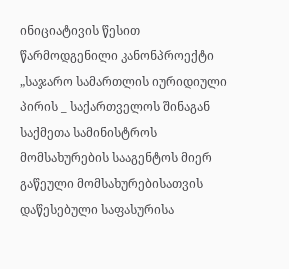ინიციატივის წესით წარმოდგენილი კანონპროექტი „საჯარო სამართლის იურიდიული პირის _ საქართველოს შინაგან საქმეთა სამინისტროს მომსახურების სააგენტოს მიერ გაწეული მომსახურებისათვის დაწესებული საფასურისა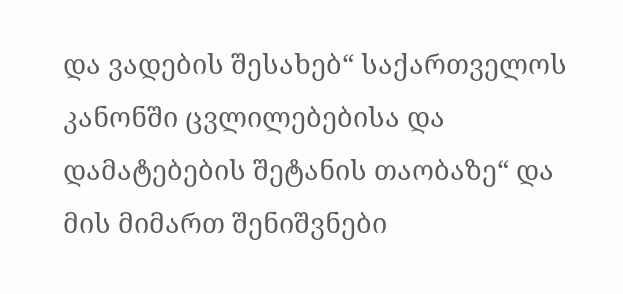და ვადების შესახებ“ საქართველოს კანონში ცვლილებებისა და დამატებების შეტანის თაობაზე“ და მის მიმართ შენიშვნები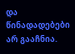და წინადადებები არ გააჩნია.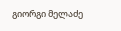გიორგი მელაძე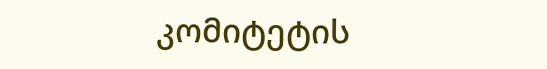კომიტეტის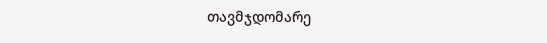თავმჯდომარე